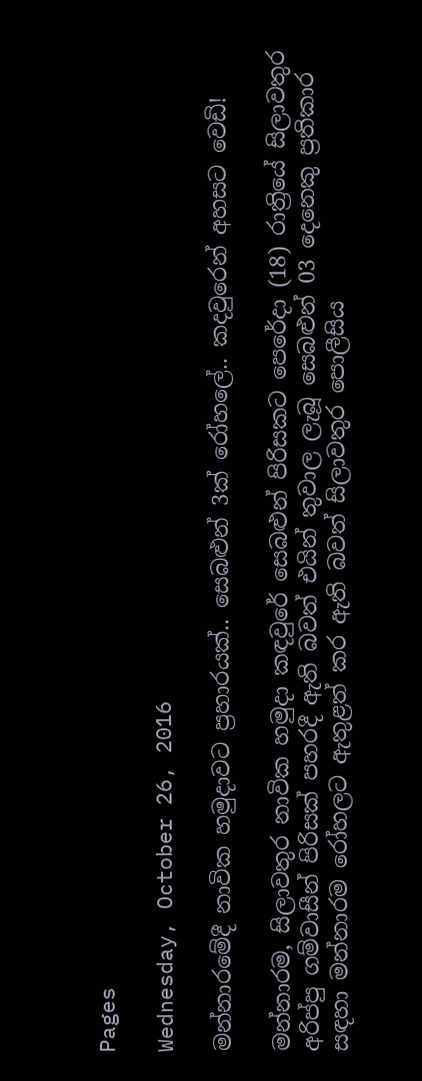Pages

Wednesday, October 26, 2016

මන්නාරමේදී නාවික හමුදාවට ප්‍රහාරයක්.. සෙබළුන් 3ක් රෝහලේ.. කදවුරෙන් අහසට වෙඩි!

මන්නාරම, සිලාවතුර නාවික හමුදා කඳවුරේ සෙබළුන් පිරිසකට පෙරේදා (18) රාත්‍රියේ සිලාවතුර අරිප්පු ගම්වාසීන් පිරිසක් පහරදී ඇති බවත් එයින් තුවාල ලැබූ සෙබළුන් 03 දෙනෙකු ප්‍රතිකාර සඳහා මන්නාරම රෝහලට ඇතුළත් කර ඇති බවත් සිලාවතුර පොලීසිය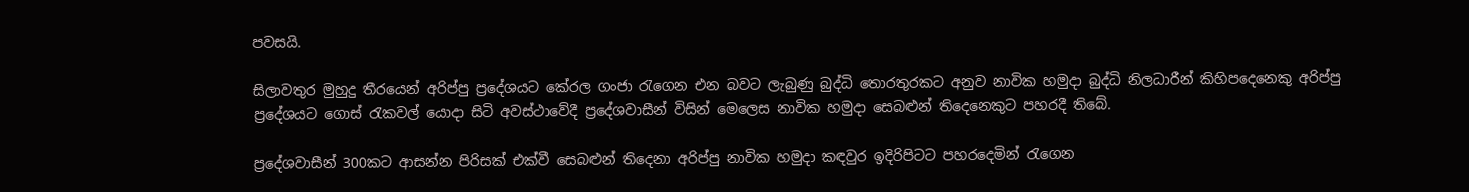පවසයි.

සිලාවතුර මුහුදු තීරයෙන් අරිප්පු ප්‍රදේශයට කේරල ගංජා රැගෙන එන බවට ලැබුණු බුද්ධි තොරතුරකට අනුව නාවික හමුදා බුද්ධි නිලධාරීන් කිහිපදෙනෙකු අරිප්පු ප්‍රදේශයට ගොස් රැකවල් යොදා සිටි අවස්ථාවේදී ප්‍රදේශවාසීන් විසින් මෙලෙස නාවික හමුදා සෙබළුන් තිදෙනෙකුට පහරදී තිබේ.

ප්‍රදේශවාසීන් 300කට ආසන්න පිරිසක් එක්වී සෙබළුන් තිදෙනා අරිප්පු නාවික හමුදා කඳවුර ඉදිරිපිටට පහරදෙමින් රැගෙන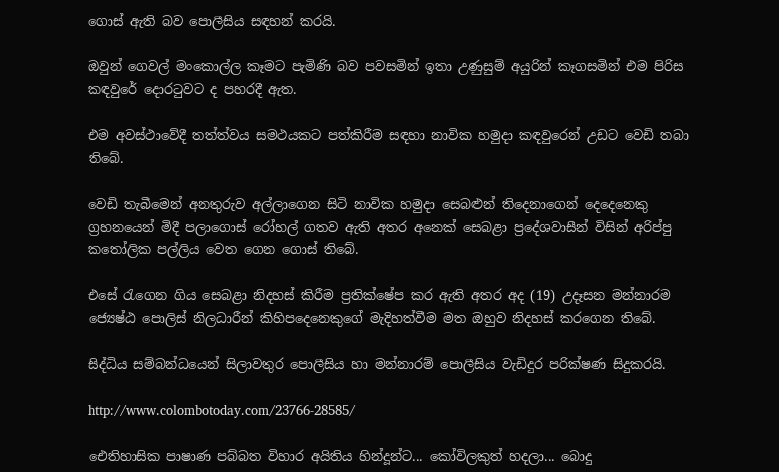ගොස් ඇති බව පොලීසිය සඳහන් කරයි.

ඔවුන් ගෙවල් මංකොල්ල කෑමට පැමිණි බව පවසමින් ඉතා උණුසුම් අයුරින් කෑගසමින් එම පිරිස කඳවුරේ දොරටුවට ද පහරදී ඇත.

එම අවස්ථාවේදී තත්ත්වය සමථයකට පත්කිරීම සඳහා නාවික හමුදා කඳවුරෙන් උඩට වෙඩි තබා තිබේ.

වෙඩි තැබීමෙන් අනතුරුව අල්ලාගෙන සිටි නාවික හමුදා සෙබළුන් තිදෙනාගෙන් දෙදෙනෙකු ග්‍රහනයෙන් මිදී පලාගොස් රෝහල් ගතව ඇති අතර අනෙක් සෙබළා ප්‍රදේශවාසීන් විසින් අරිප්පු කතෝලික පල්ලිය වෙත ගෙන ගොස් තිබේ.

එසේ රැගෙන ගිය සෙබළා නිදහස් කිරීම ප්‍රතික්ෂේප කර ඇති අතර අද (19) උදෑසන මන්නාරම ජ්‍යෙෂ්ඨ පොලිස් නිලධාරීන් කිහිපදෙනෙකුගේ මැදිහත්වීම මත ඔහුව නිදහස් කරගෙන තිබේ.

සිද්ධිය සම්බන්ධයෙන් සිලාවතුර පොලීසිය හා මන්නාරම් පොලීසිය වැඩිදුර පරික්ෂණ සිදුකරයි.

http://www.colombotoday.com/23766-28585/

ඓතිහාසික පාෂාණ පබ්බත විහාර අයිතිය හින්දූන්ට... කෝවිලකුත් හදලා... බොදු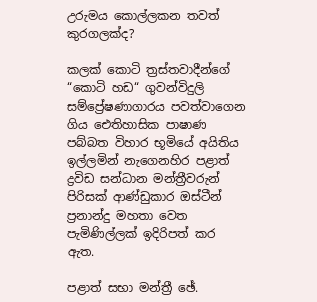උරුමය කොල්ලකන තවත් කුරගලක්ද?

කලක් කොටි ත්‍රස්තවාදීන්ගේ “කොටි හඩ“ ගුවන්විදුලි සම්ප්‍රේෂණාගාරය පවත්වාගෙන ගිය ඓතිහාසික පාෂාණ පබ්බත විහාර භූමියේ අයිතිය ඉල්ලමින් නැගෙනහිර පළාත් ද්‍රවිඩ සන්ධාන මන්ත්‍රීවරුන් පිරිසක් ආණ්ඩුකාර ඔස්ටීන් ප්‍රනාන්දු මහතා වෙත පැමිණිල්ලක් ඉදිරිපත් කර ඇත.

පළාත් සභා මන්ත්‍රී ඡේ.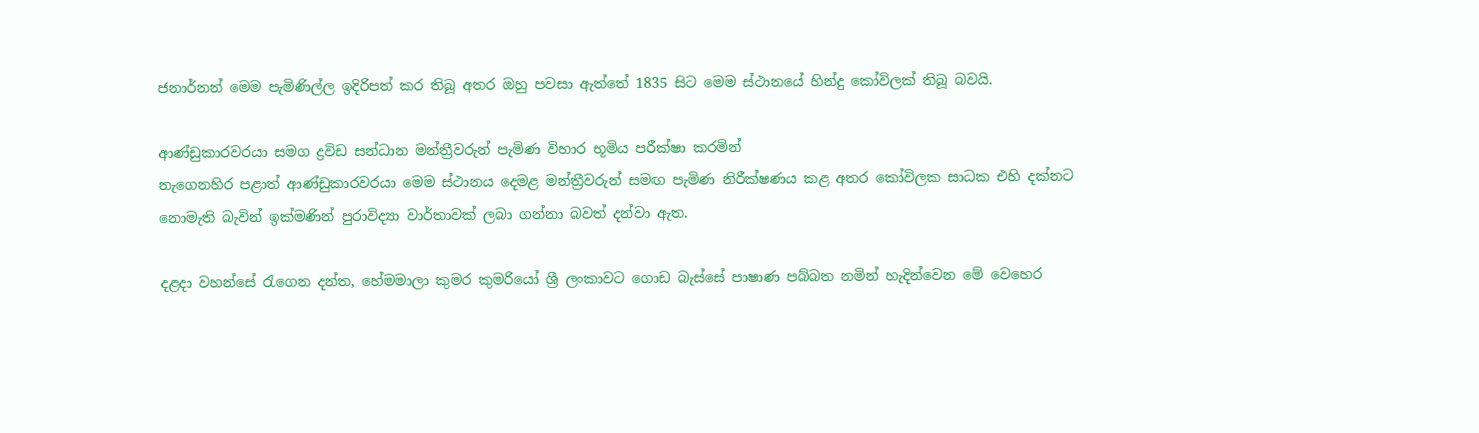ජනාර්නන් මෙම පැමිණිල්ල ඉදිරිපත් කර තිබූ අතර ඔහු පවසා ඇත්තේ 1835 සිට මෙම ස්‌ථානයේ හින්දු කෝවිලක්‌ තිබූ බවයි.

ආණ්ඩුකාරවරයා සමග ද්‍රවිඩ සන්ධාන මන්ත්‍රීවරුන් පැමිණ විහාර භූමිය පරීක්ෂා කරමින්
නැගෙනහිර පළාත් ආණ්‌ඩුකාරවරයා මෙම ස්‌ථානය දෙමළ මන්ත්‍රීවරුන් සමඟ පැමිණ නිරීක්‌ෂණය කළ අතර කෝවිලක සාධක එහි දක්‌නට නොමැති බැවින් ඉක්‌මණින් පුරාවිද්‍යා වාර්තාවක්‌ ලබා ගන්නා බවත් දන්වා ඇත.

දළදා වහන්සේ රැගෙන දන්ත, හේමමාලා කුමර කුමරියෝ ශ්‍රී ලංකාවට ගොඩ බැස්සේ පාෂාණ පබ්බත නමින් හැදින්වෙන මේ වෙහෙර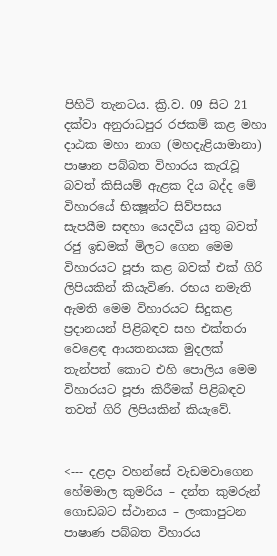පිහිටි තැනටය. ක්‍රි.ව. 09 සිට 21 දක්වා අනුරාධපුර රජකම් කළ මහා දාඨක මහා නාග (මහදැළියාමානා) පාෂාන පබ්බත විහාරය කැරැවූ බවත් කිසියම් ඇළක දිය බද්ද මේ විහාරයේ භික්‍ෂූන්ට සිව්පසය සැපයීම සඳහා යෙදවිය යුතු බවත් රජු ඉඩමක් මිලට ගෙන මෙම විහාරයට පූජා කළ බවක් එක් ගිරි ලිපියකින් කියැවිණ. රභය නමැති ඇමති මෙම විහාරයට සිදුකළ ප්‍රදානයන් පිළිබඳව සහ එක්තරා වෙළෙඳ ආයතනයක මුදලක් තැන්පත් කොට එහි පොලිය මෙම විහාරයට පූජා කිරීමක් පිළිබඳව තවත් ගිරි ලිපියකින් කියැවේ.


<--- දළදා වහන්සේ වැඩමවාගෙන හේමමාල කුමරිය – දන්ත කුමරුන් ගොඩබට ස්ථානය – ලංකාපුටන පාෂාණ පබ්බත විහාරය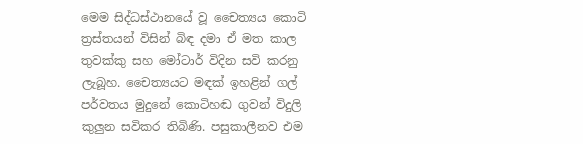මෙම සිද්ධස්ථානයේ වූ චෛත්‍යය කොටි ත්‍රස්තයන් විසින් බිඳ දමා ඒ මත කාල තුවක්කු සහ මෝටාර් විදින සවි කරනු ලැබූහ. චෛත්‍යයට මඳක් ඉහළින් ගල් පර්වතය මුදුනේ කොටිහඬ ගුවන් විදුලි කුලුන සවිකර තිබිණි. පසුකාලීනව එම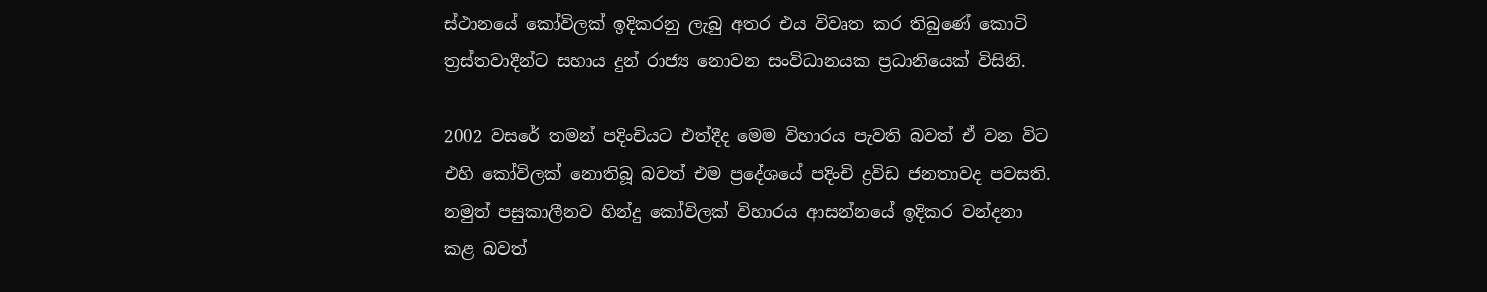ස්ථානයේ කෝවිලක් ඉදිකරනු ලැබු අතර එය විවෘත කර තිබුණේ කොටි ත්‍රස්තවාදීන්ට සහාය දුන් රාජ්‍ය නොවන සංවිධානයක ප්‍රධානියෙක් විසිනි.

2002 වසරේ තමන් පදිංචියට එත්දීද මෙම විහාරය පැවති බවත් ඒ වන විට එහි කෝවිලක් නොතිබූ බවත් එම ප්‍රදේශයේ පදිංචි ද්‍රවිඩ ජනතාවද පවසති. නමුත් පසුකාලීනව හින්දු කෝවිලක්‌ විහාරය ආසන්නයේ ඉදිකර වන්දනා කළ බවත්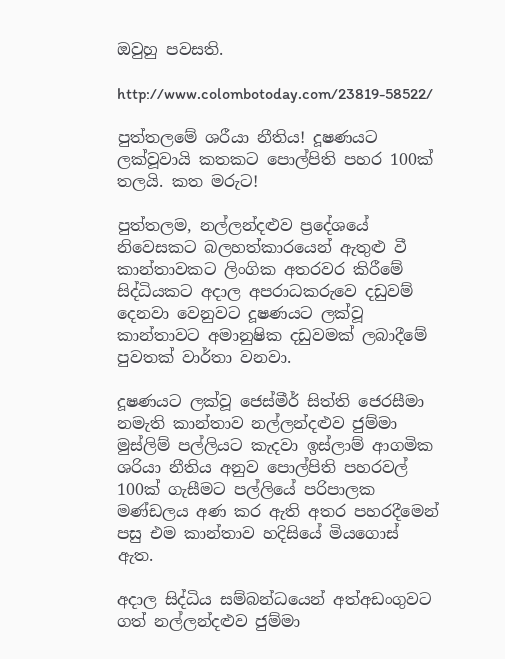ඔවුහු පවසති.

http://www.colombotoday.com/23819-58522/

පුත්තලමේ ශරීයා නීතිය! දූෂණයට ලක්වූවායි කතකට පොල්පිති පහර 100ක් තලයි. කත මරුට!

පුත්තලම, නල්ලන්දළුව ප්‍රදේශයේ නිවෙසකට බලහත්කාරයෙන් ඇතුළු වී කාන්තාවකට ලිංගික අතරවර කිරීමේ සිද්ධියකට අදාල අපරාධකරුව‍ෙ දඩුවම් දෙනවා වෙනුවට දූෂණයට ලක්වූ කාන්තාවට අමානුෂික දඩුවමක් ලබාදීමේ පුවතක් වාර්තා වනවා.

දූෂණයට ලක්වූ ජෙස්මීර් සිත්ති ජෙරසීමා නමැති කාන්තාව නල්ලන්දළුව ජුම්මා මුස්ලිම් පල්ලියට කැදවා ඉස්ලාම් ආගමික ශරියා නීතිය අනුව පොල්පිති පහරවල් 100ක් ගැසීමට පල්ලියේ පරිපාලක මණ්ඩලය අණ කර ඇති අතර පහරදීමෙන් පසු එම කාන්තාව හදිසියේ මියගොස් ඇත.

අදාල සිද්ධිය සම්බන්ධයෙන් අත්අඩංගුවට ගත් නල්ලන්දළුව ජුම්මා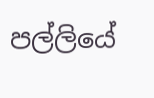පල්ලියේ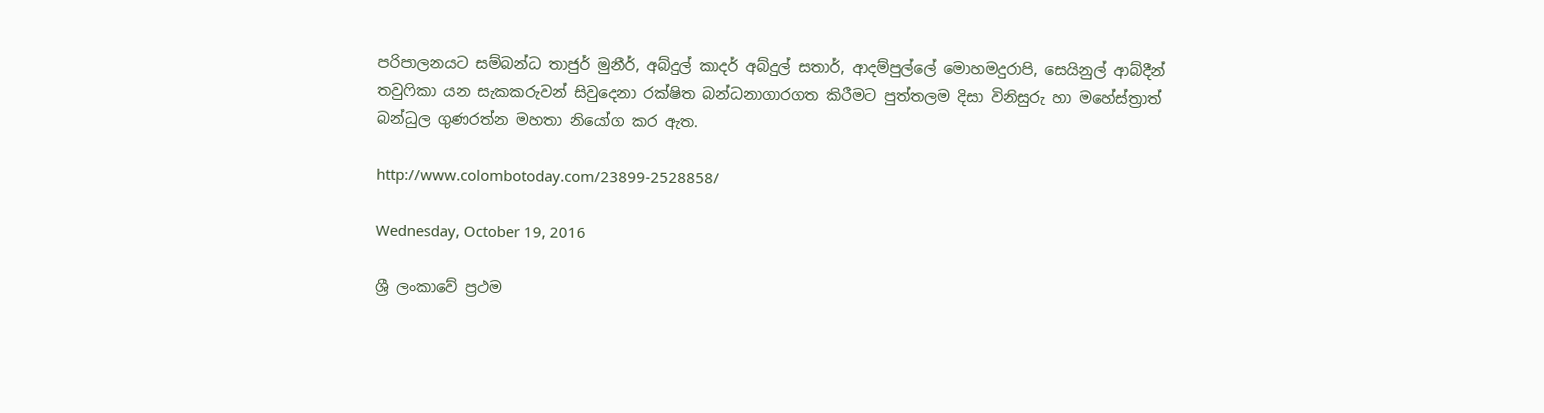පරිපාලනයට සම්බන්ධ තාජුර් මුනීර්, අබ්දුල් කාදර් අබ්දුල් සතාර්, ආදම්පුල්ලේ මොහමදුරාපි, සෙයිනුල් ආබ්දීන් තවුෆිකා යන සැකකරුවන් සිවුදෙනා රක්ෂිත බන්ධනාගාරගත කිරීමට පුත්තලම දිසා විනිසුරු හා මහේස්ත්‍රාත් බන්ධුල ගුණරත්න මහතා නියෝග කර ඇත.

http://www.colombotoday.com/23899-2528858/

Wednesday, October 19, 2016

ශ්‍රී ලංකාවේ ප්‍රථම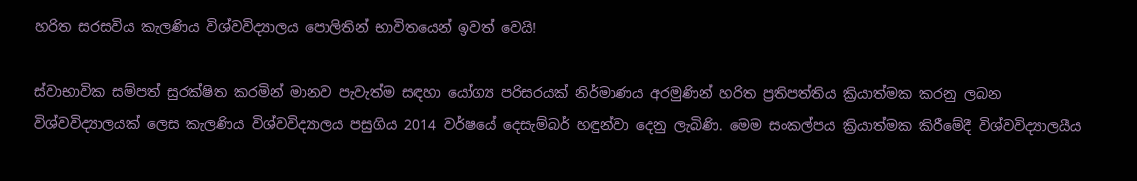හරිත සරසවිය කැලණිය විශ්වවිද්‍යාලය පොලිතින් භාවිතයෙන් ඉවත් වෙයි!

ස්‌වාභාවික සම්පත් සුරක්‌ෂිත කරමින් මානව පැවැත්ම සඳහා යෝග්‍ය පරිසරයක්‌ නිර්මාණය අරමුණින් හරිත ප්‍රතිපත්තිය ක්‍රියාත්මක කරනු ලබන විශ්වවිද්‍යාලයක්‌ ලෙස කැලණිය විශ්වවිද්‍යාලය පසුගිය 2014 වර්ෂයේ දෙසැම්බර් හඳුන්වා දෙනු ලැබිණි. මෙම සංකල්පය ක්‍රියාත්මක කිරීමේදී විශ්වවිද්‍යාලයීය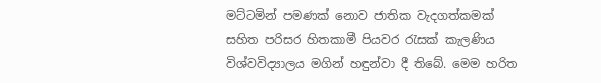මට්‌ටමින් පමණක්‌ නොව ජාතික වැදගත්කමක්‌ සහිත පරිසර හිතකාමී පියවර රැසක්‌ කැලණිය විශ්වවිද්‍යාලය මගින් හඳුන්වා දී තිබේ. මෙම හරිත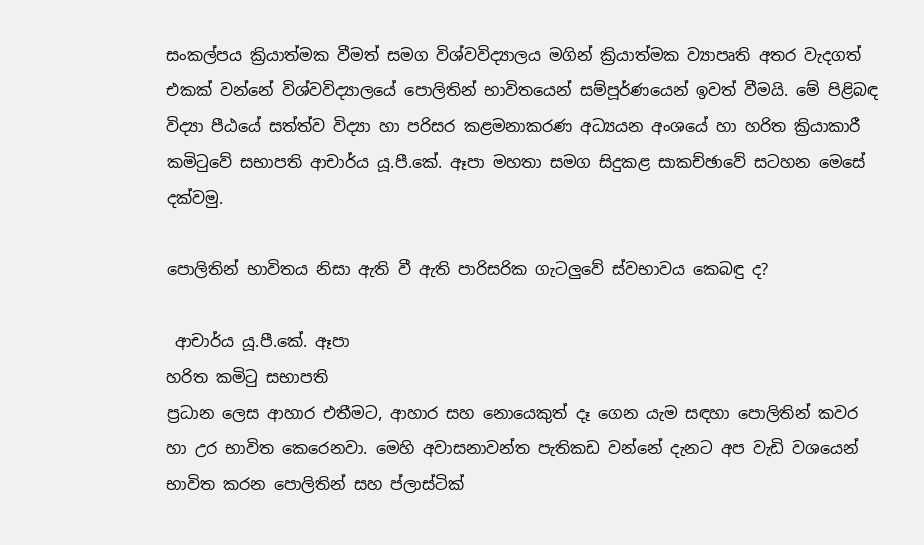සංකල්පය ක්‍රියාත්මක වීමත් සමග විශ්වවිද්‍යාලය මගින් ක්‍රියාත්මක ව්‍යාපෘති අතර වැදගත් එකක්‌ වන්නේ විශ්වවිද්‍යාලයේ පොලිතින් භාවිතයෙන් සම්පූර්ණයෙන් ඉවත් වීමයි. මේ පිළිබඳ විද්‍යා පීඨයේ සත්ත්ව විද්‍යා හා පරිසර කළමනාකරණ අධ්‍යයන අංශයේ හා හරිත ක්‍රියාකාරී කමිටුවේ සභාපති ආචාර්ය යූ.පී.කේ. ඈපා මහතා සමග සිදුකළ සාකච්ඡාවේ සටහන මෙසේ දක්‌වමු.

පොලිතින් භාවිතය නිසා ඇති වී ඇති පාරිසරික ගැටලුවේ ස්‌වභාවය කෙබඳු ද?

 ආචාර්ය යූ.පී.කේ. ඈපා
හරිත කමිටු සභාපති
ප්‍රධාන ලෙස ආහාර එතීමට, ආහාර සහ නොයෙකුත් දෑ ගෙන යැම සඳහා පොලිතින් කවර හා උර භාවිත කෙරෙනවා. මෙහි අවාසනාවන්ත පැතිකඩ වන්නේ දැනට අප වැඩි වශයෙන් භාවිත කරන පොලිතින් සහ ප්ලාස්‌ටික්‌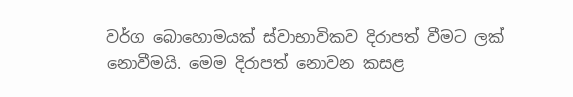වර්ග බොහොමයක්‌ ස්‌වාභාවිකව දිරාපත් වීමට ලක්‌ නොවීමයි. මෙම දිරාපත් නොවන කසළ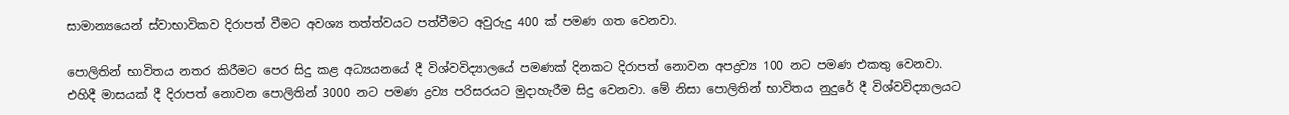සාමාන්‍යයෙන් ස්‌වාභාවිකව දිරාපත් වීමට අවශ්‍ය තත්ත්වයට පත්වීමට අවුරුදු 400 ක්‌ පමණ ගත වෙනවා.

පොලිතින් භාවිතය නතර කිරීමට පෙර සිදු කළ අධ්‍යයනයේ දී විශ්වවිද්‍යාලයේ පමණක්‌ දිනකට දිරාපත් නොවන අපද්‍රව්‍ය 100 නට පමණ එකතු වෙනවා. එහිදී මාසයක්‌ දී දිරාපත් නොවන පොලිතින් 3000 නට පමණ ද්‍රව්‍ය පරිසරයට මුදාහැරීම සිදු වෙනවා. මේ නිසා පොලිතින් භාවිතය නුදුරේ දී විශ්වවිද්‍යාලයට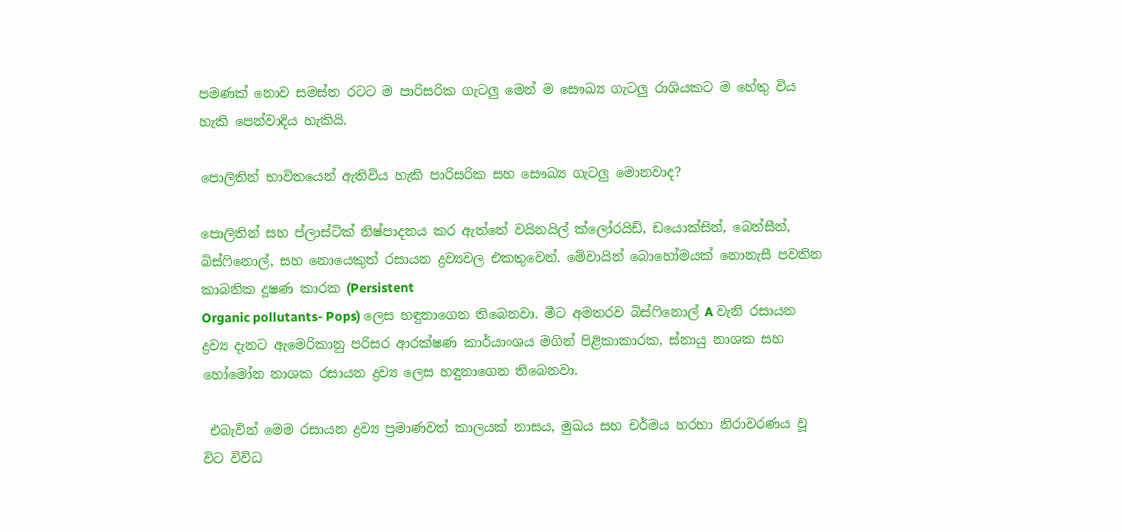පමණක්‌ නොව සමස්‌ත රටට ම පාරිසරික ගැටලු මෙන් ම සෞඛ්‍ය ගැටලු රාශියකට ම හේතු විය හැකි පෙන්වාදිය හැකියි.

පොලිතින් භාවිතයෙන් ඇතිවිය හැකි පාරිසරික සහ සෞඛ්‍ය ගැටලු මොනවාද?

පොලිතින් සහ ප්ලාස්‌ටික්‌ නිෂ්පාදනය කර ඇත්තේ වයිනයිල් ක්‌ලෝරයිඩ්, ඩයොක්‌සින්, බෙන්සීන්, බිස්‌ෆිනොල්, සහ නොයෙකුත් රසායන ද්‍රව්‍යවල එකතුවෙන්. මේවායින් බොහෝමයක්‌ නොනැසී පවතින කාබනික දූෂණ කාරක (Persistent
Organic pollutants- Pops) ලෙස හඳුනාගෙන තිබෙනවා. මීට අමතරව බිස්‌ෆිනොල් A වැනි රසායන ද්‍රව්‍ය දැනට ඇමෙරිකානු පරිසර ආරක්‌ෂණ කාර්යාංශය මගින් පිළිකාකාරක, ස්‌නායු නාශක සහ හෝමෝන නාශක රසායන ද්‍රව්‍ය ලෙස හඳුනාගෙන තිබෙනවා.

 එබැවින් මෙම රසායන ද්‍රව්‍ය ප්‍රමාණවත් කාලයක්‌ නාසය, මුඛය සහ චර්මය හරහා නිරාවරණය වූ විට විවිධ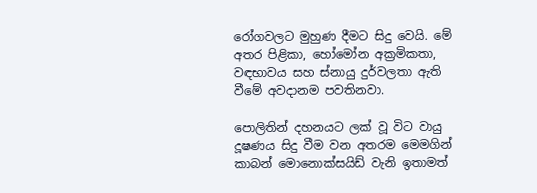රෝගවලට මුහුණ දීමට සිදු වෙයි. මේ අතර පිළිකා, හෝමෝන අක්‍රමිකතා, වඳභාවය සහ ස්‌නායු දුර්වලතා ඇති වීමේ අවදානම පවතිනවා.

පොලිතින් දහනයට ලක්‌ වූ විට වායු දූෂණය සිදු වීම වන අතරම මෙමගින් කාබන් මොනොක්‌සයිඩ් වැනි ඉතාමත්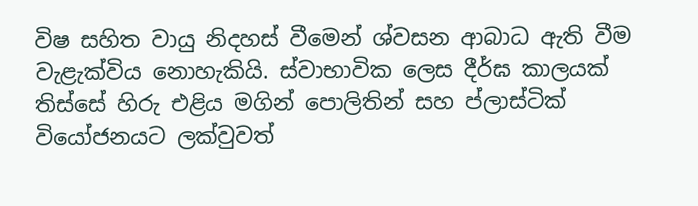විෂ සහිත වායු නිදහස්‌ වීමෙන් ශ්වසන ආබාධ ඇති වීම වැළැක්‌විය නොහැකියි. ස්‌වාභාවික ලෙස දීර්ඝ කාලයක්‌ තිස්‌සේ හිරු එළිය මගින් පොලිතින් සහ ප්ලාස්‌ටික්‌ වියෝජනයට ලක්‌වුවත්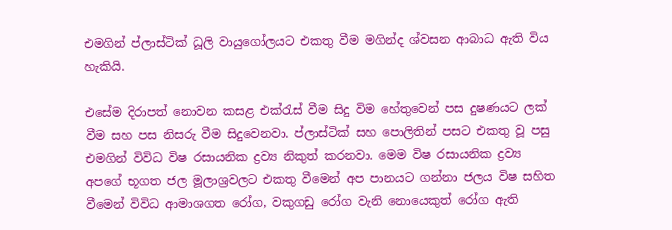එමගින් ප්ලාස්‌ටික්‌ ධූලි වායුගෝලයට එකතු වීම මගින්ද ශ්වසන ආබාධ ඇති විය හැකියි.

එසේම දිරාපත් නොවන කසළ එක්‌රැස්‌ වීම සිදු විම හේතුවෙන් පස දුෂණයට ලක්‌ වීම සහ පස නිසරු වීම සිදුවෙනවා. ප්ලාස්‌ටික්‌ සහ පොලිතින් පසට එකතු වූ පසු එමගින් විවිධ විෂ රසායනික ද්‍රව්‍ය නිකුත් කරනවා. මෙම විෂ රසායනික ද්‍රව්‍ය අපගේ භූගත ජල මූලාශ්‍රවලට එකතු වීමෙන් අප පානයට ගන්නා ජලය විෂ සහිත වීමෙන් විවිධ ආමාශගත රෝග, වකුගඩු රෝග වැනි නොයෙකුත් රෝග ඇති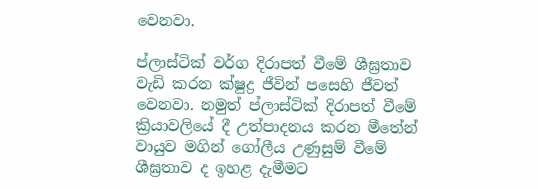වෙනවා.

ප්ලාස්‌ටික්‌ වර්ග දිරාපත් වීමේ ශීඝ්‍රතාව වැඩි කරන ක්‌ෂුද්‍ර ජීවින් පසෙහි ජීවත් වෙනවා. නමුත් ප්ලාස්‌ටික්‌ දිරාපත් වීමේ ක්‍රියාවලියේ දී උත්පාදනය කරන මීතේන් වායුව මගින් ගෝලීය උණුසුම් වීමේ ශීඝ්‍රතාව ද ඉහළ දැමීමට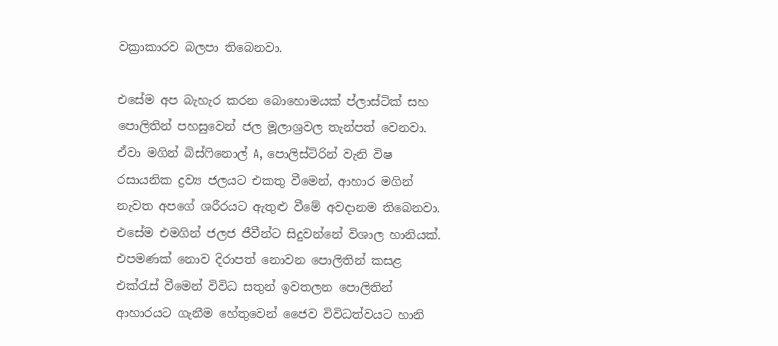වක්‍රාකාරව බලපා තිබෙනවා.

එසේම අප බැහැර කරන බොහොමයක්‌ ප්ලාස්‌ටික්‌ සහ පොලිතින් පහසුවෙන් ජල මූලාශ්‍රවල තැන්පත් වෙනවා. ඒවා මගින් බිස්‌ෆිනොල් A, පොලිස්‌ටිරින් වැනි විෂ රසායනික ද්‍රව්‍ය ජලයට එකතු වීමෙන්, ආහාර මගින් නැවත අපගේ ශරීරයට ඇතුළු වීමේ අවදානම තිබෙනවා. එසේම එමගින් ජලජ ජීවීන්ට සිදුවන්නේ විශාල හානියක්‌. එපමණක්‌ නොව දිරාපත් නොවන පොලිතින් කසළ එක්‌රැස්‌ වීමෙන් විවිධ සතුන් ඉවතලන පොලිතින් ආහාරයට ගැනීම හේතුවෙන් ජෛව විවිධත්වයට හානි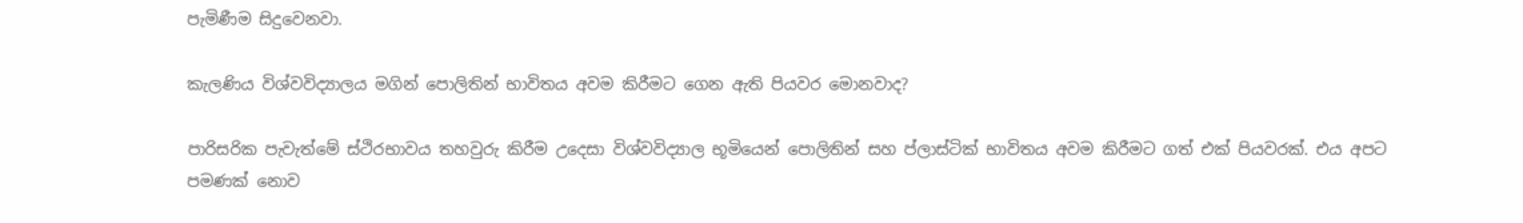පැමිණීම සිදුවෙනවා.

කැලණිය විශ්වවිද්‍යාලය මගින් පොලිතින් භාවිතය අවම කිරීමට ගෙන ඇති පියවර මොනවාද?

පාරිසරික පැවැත්මේ ස්‌ථිරභාවය තහවුරු කිරීම උදෙසා විශ්වවිද්‍යාල භූමියෙන් පොලිතින් සහ ප්ලාස්‌ටික්‌ භාවිතය අවම කිරීමට ගත් එක්‌ පියවරක්‌. එය අපට පමණක්‌ නොව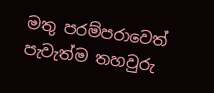මතු පරම්පරාවෙත් පැවැත්ම තහවුරු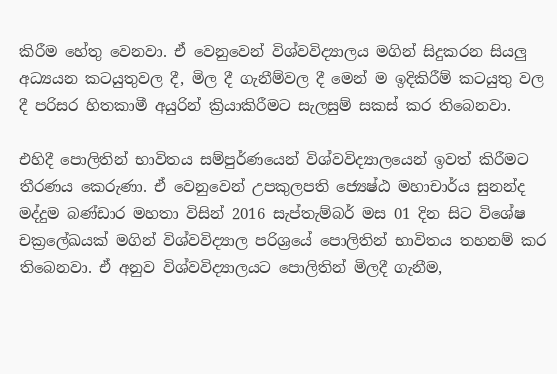කිරීම හේතු වෙනවා. ඒ වෙනුවෙන් විශ්වවිද්‍යාලය මගින් සිදුකරන සියලු අධ්‍යයන කටයුතුවල දී, මිල දී ගැනීම්වල දී මෙන් ම ඉදිකිරීම් කටයුතු වල දී පරිසර හිතකාමී අයුරින් ක්‍රියාකිරීමට සැලසුම් සකස්‌ කර තිබෙනවා.

එහිදී පොලිතින් භාවිතය සම්පුර්ණයෙන් විශ්වවිද්‍යාලයෙන් ඉවත් කිරීමට තීරණය කෙරුණා. ඒ වෙනුවෙන් උපකුලපති ජ්‍යෙෂ්ඨ මහාචාර්ය සුනන්ද මද්දුම බණ්‌ඩාර මහතා විසින් 2016 සැප්තැම්බර් මස 01 දින සිට විශේෂ චක්‍රලේඛයක්‌ මගින් විශ්වවිද්‍යාල පරිශ්‍රයේ පොලිතින් භාවිතය තහනම් කර තිබෙනවා. ඒ අනුව විශ්වවිද්‍යාලයට පොලිතින් මිලදී ගැනීම,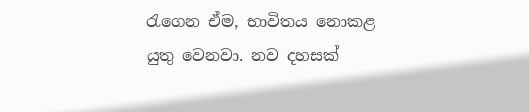රැගෙන ඒම, භාවිතය නොකළ යුතු වෙනවා. නව දහසක්‌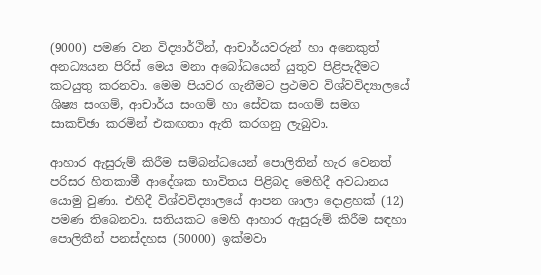(9000) පමණ වන විද්‍යාර්ථින්, ආචාර්යවරුන් හා අනෙකුත් අනධ්‍යයන පිරිස්‌ මෙය මනා අබෝධයෙන් යුතුව පිළිපැදීමට කටයුතු කරනවා. මෙම පියවර ගැනීමට ප්‍රථමව විශ්වවිද්‍යාලයේ ශිෂ්‍ය සංගම්, ආචාර්ය සංගම් හා සේවක සංගම් සමග සාකච්ඡා කරමින් එකඟතා ඇති කරගනු ලැබුවා.

ආහාර ඇසුරුම් කිරීම සම්බන්ධයෙන් පොලිතින් හැර වෙනත් පරිසර හිතකාමී ආදේශක භාවිතය පිළිබද මෙහිදී අවධානය යොමු වුණා. එහිදී විශ්වවිද්‍යාලයේ ආපන ශාලා දොළහක්‌ (12) පමණ තිබෙනවා. සතියකට මෙහි ආහාර ඇසුරුම් කිරීම සඳහා පොලිතීන් පනස්‌දහස (50000) ඉක්‌මවා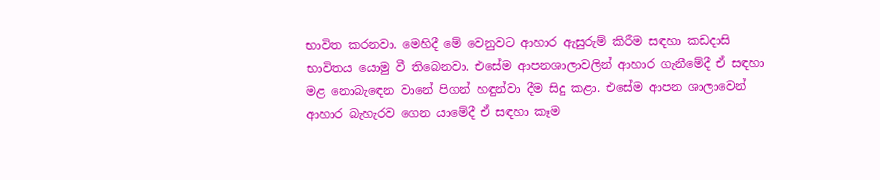භාවිත කරනවා. මෙහිදී මේ වෙනුවට ආහාර ඇසුරුම් කිරීම සඳහා කඩදාසි භාවිතය යොමු වී තිබෙනවා. එසේම ආපනශාලාවලින් ආහාර ගැනීමේදී ඒ සඳහා මළ නොබැඳෙන වානේ පිගන් හඳුන්වා දීම සිදු කළා. එසේම ආපන ශාලාවෙන් ආහාර බැහැරව ගෙන යාමේදී ඒ සඳහා කෑම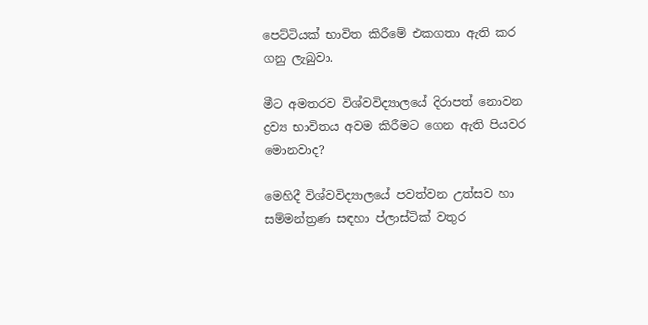පෙට්‌ටියක්‌ භාවිත කිරීමේ එකගතා ඇති කර ගනු ලැබුවා.

මීට අමතරව විශ්වවිද්‍යාලයේ දිරාපත් නොවන ද්‍රව්‍ය භාවිතය අවම කිරීමට ගෙන ඇති පියවර මොනවාද?

මෙහිදී විශ්වවිද්‍යාලයේ පවත්වන උත්සව හා සම්මන්ත්‍රණ සඳහා ප්ලාස්‌ටික්‌ වතුර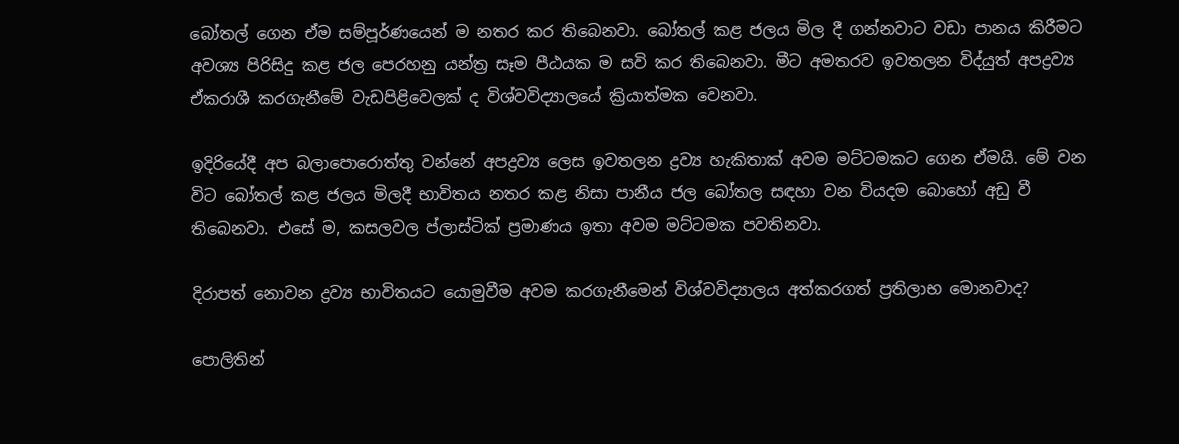බෝතල් ගෙන ඒම සම්පූර්ණයෙන් ම නතර කර තිබෙනවා. බෝතල් කළ ජලය මිල දී ගන්නවාට වඩා පානය කිරීමට අවශ්‍ය පිරිසිදු කළ ජල පෙරහනු යන්ත්‍ර සෑම පීඨයක ම සවි කර තිබෙනවා. මීට අමතරව ඉවතලන විද්යුත් අපද්‍රව්‍ය ඒකරාශී කරගැනීමේ වැඩපිළිවෙලක්‌ ද විශ්වවිද්‍යාලයේ ක්‍රියාත්මක වෙනවා.

ඉදිරියේදී අප බලාපොරොත්තු වන්නේ අපද්‍රව්‍ය ලෙස ඉවතලන ද්‍රව්‍ය හැකිතාක්‌ අවම මට්‌ටමකට ගෙන ඒමයි. මේ වන විට බෝතල් කළ ජලය මිලදී භාවිතය නතර කළ නිසා පානීය ජල බෝතල සඳහා වන වියදම බොහෝ අඩු වී තිබෙනවා. එසේ ම, කසලවල ප්ලාස්‌ටික්‌ ප්‍රමාණය ඉතා අවම මට්‌ටමක පවතිනවා.

දිරාපත් නොවන ද්‍රව්‍ය භාවිතයට යොමුවීම අවම කරගැනීමෙන් විශ්වවිද්‍යාලය අත්කරගත් ප්‍රතිලාභ මොනවාද?

පොලිතින්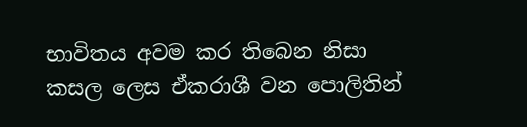භාවිතය අවම කර තිබෙන නිසා කසල ලෙස ඒකරාශී වන පොලිතින්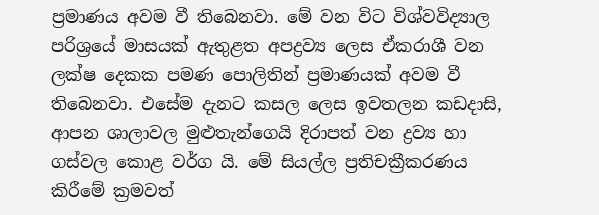ප්‍රමාණය අවම වී තිබෙනවා. මේ වන විට විශ්වවිද්‍යාල පරිශ්‍රයේ මාසයක්‌ ඇතුළත අපද්‍රව්‍ය ලෙස ඒකරාශී වන ලක්‌ෂ දෙකක පමණ පොලිතින් ප්‍රමාණයක්‌ අවම වී තිබෙනවා. එසේම දැනට කසල ලෙස ඉවතලන කඩදාසි, ආපන ශාලාවල මුළුතැන්ගෙයි දිරාපත් වන ද්‍රව්‍ය හා ගස්‌වල කොළ වර්ග යි. මේ සියල්ල ප්‍රතිචක්‍රීකරණය කිරීමේ ක්‍රමවත්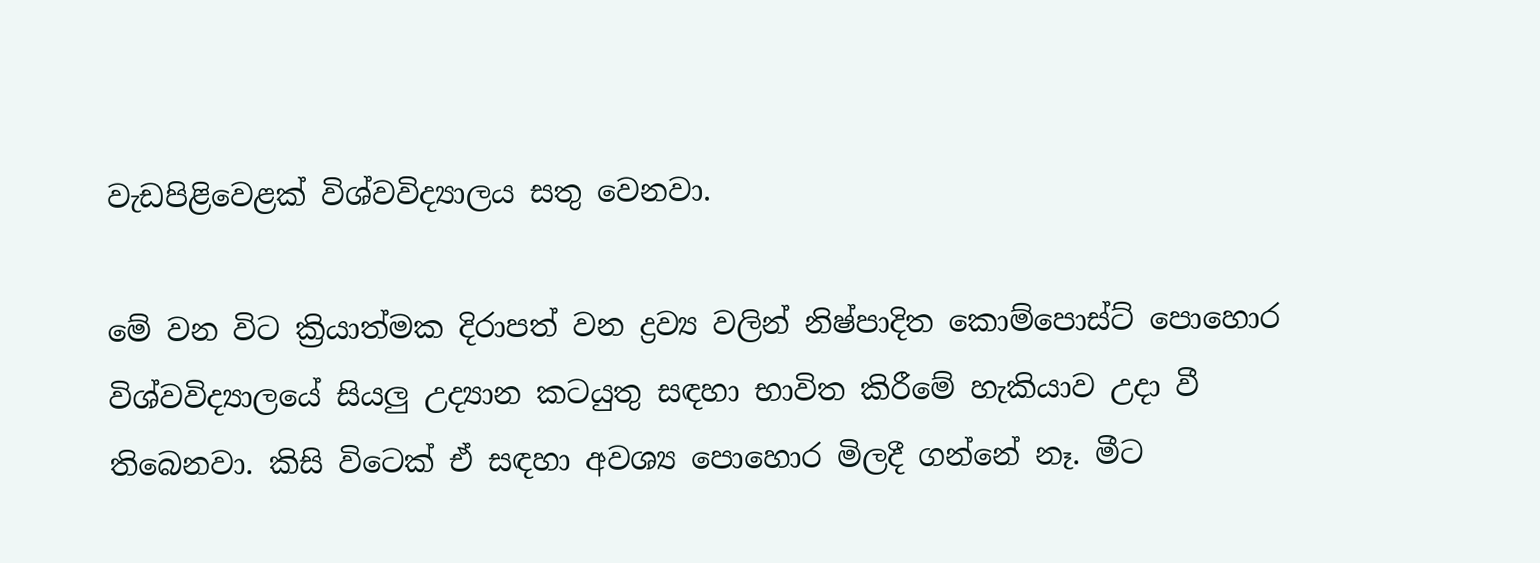වැඩපිළිවෙළක්‌ විශ්වවිද්‍යාලය සතු වෙනවා.

මේ වන විට ක්‍රියාත්මක දිරාපත් වන ද්‍රව්‍ය වලින් නිෂ්පාදිත කොම්පොස්‌ට්‌ පොහොර විශ්වවිද්‍යාලයේ සියලු උද්‍යාන කටයුතු සඳහා භාවිත කිරීමේ හැකියාව උදා වී තිබෙනවා. කිසි විටෙක්‌ ඒ සඳහා අවශ්‍ය පොහොර මිලදී ගන්නේ නෑ. මීට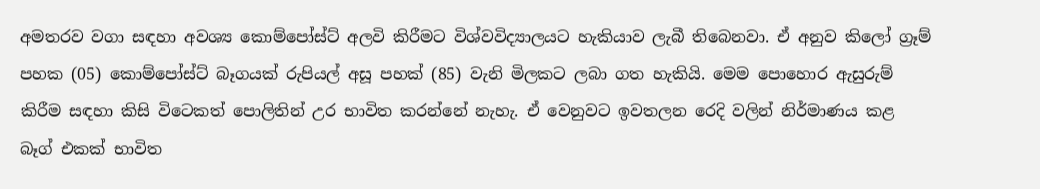අමතරව වගා සඳහා අවශ්‍ය කොම්පෝස්‌ට්‌ අලවි කිරීමට විශ්වවිද්‍යාලයට හැකියාව ලැබී තිබෙනවා. ඒ අනුව කිලෝ ග්‍රෑම් පහක (05) කොම්පෝස්‌ට්‌ බෑගයක්‌ රුපියල් අසූ පහක්‌ (85) වැනි මිලකට ලබා ගත හැකියි. මෙම පොහොර ඇසුරුම් කිරීම සඳහා කිසි විටෙකත් පොලිතින් උර භාවිත කරන්නේ නැහැ. ඒ වෙනුවට ඉවතලන රෙදි වලින් නිර්මාණය කළ බෑග් එකක්‌ භාවිත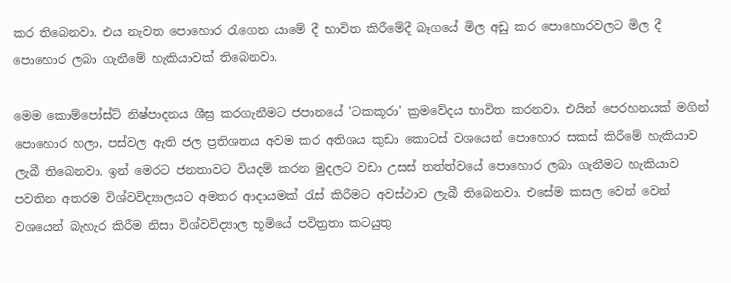කර තිබෙනවා. එය නැවත පොහොර රැගෙන යාමේ දී භාවිත කිරීමේදී බෑගයේ මිල අඩු කර පොහොරවලට මිල දී පොහොර ලබා ගැනීමේ හැකියාවක්‌ තිබෙනවා.

මෙම කොම්පෝස්‌ට්‌ නිෂ්පාදනය ශීඝ්‍ර කරගැනීමට ජපානයේ 'ටකකූරා' ක්‍රමවේදය භාවිත කරනවා. එයින් පෙරහනයක්‌ මගින් පොහොර හලා, පස්‌වල ඇති ජල ප්‍රතිශතය අවම කර අතිශය කුඩා කොටස්‌ වශයෙන් පොහොර සකස්‌ කිරීමේ හැකියාව ලැබී තිබෙනවා. ඉන් මෙරට ජනතාවට වියදම් කරන මුදලට වඩා උසස්‌ තත්ත්වයේ පොහොර ලබා ගැනීමට හැකියාව පවතින අතරම විශ්වවිද්‍යාලයට අමතර ආදායමක්‌ රැස්‌ කිරීමට අවස්‌ථාව ලැබී තිබෙනවා. එසේම කසල වෙන් වෙන් වශයෙන් බැහැර කිරීම නිසා විශ්වවිද්‍යාල භූමියේ පවිත්‍රතා කටයුතු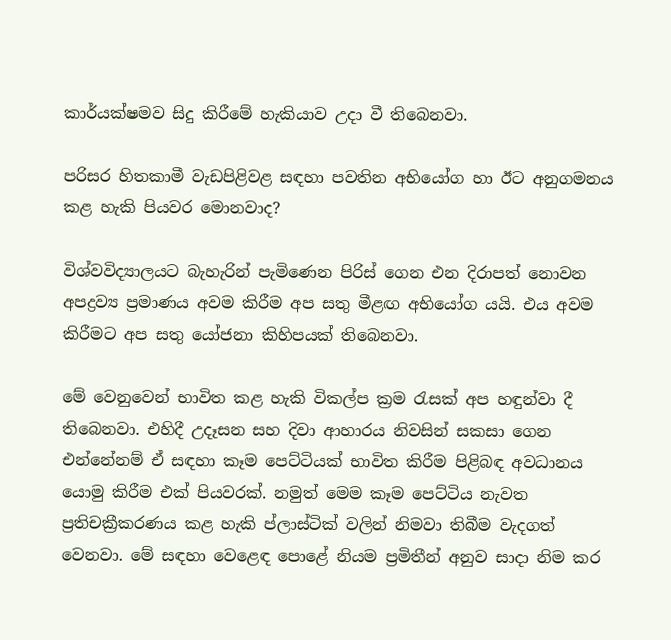කාර්යක්‌ෂමව සිදු කිරීමේ හැකියාව උදා වී තිබෙනවා.

පරිසර හිතකාමී වැඩපිළිවළ සඳහා පවතින අභියෝග හා ඊට අනුගමනය කළ හැකි පියවර මොනවාද?

විශ්වවිද්‍යාලයට බැහැරින් පැමිණෙන පිරිස්‌ ගෙන එන දිරාපත් නොවන අපද්‍රව්‍ය ප්‍රමාණය අවම කිරීම අප සතු මීළඟ අභියෝග යයි. එය අවම කිරීමට අප සතු යෝජනා කිහිපයක්‌ තිබෙනවා.

මේ වෙනුවෙන් භාවිත කළ හැකි විකල්ප ක්‍රම රැසක්‌ අප හඳුන්වා දී තිබෙනවා. එහිදී උදෑසන සහ දිවා ආහාරය නිවසින් සකසා ගෙන එන්නේනම් ඒ සඳහා කෑම පෙට්‌ටියක්‌ භාවිත කිරීම පිළිබඳ අවධානය යොමු කිරීම එක්‌ පියවරක්‌. නමුත් මෙම කෑම පෙට්‌ටිය නැවත ප්‍රතිචක්‍රීකරණය කළ හැකි ප්ලාස්‌ටික්‌ වලින් නිමවා තිබීම වැදගත් වෙනවා. මේ සඳහා වෙළෙඳ පොළේ නියම ප්‍රමිතීන් අනුව සාදා නිම කර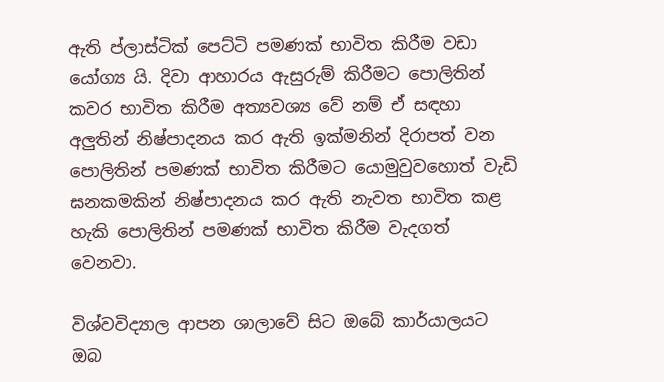ඇති ප්ලාස්‌ටික්‌ පෙට්‌ටි පමණක්‌ භාවිත කිරීම වඩා යෝග්‍ය යි. දිවා ආහාරය ඇසුරුම් කිරීමට පොලිතින් කවර භාවිත කිරීම අත්‍යවශ්‍ය වේ නම් ඒ සඳහා අලුතින් නිෂ්පාදනය කර ඇති ඉක්‌මනින් දිරාපත් වන පොලිතින් පමණක්‌ භාවිත කිරීමට යොමුවුවහොත් වැඩි ඝනකමකින් නිෂ්පාදනය කර ඇති නැවත භාවිත කළ හැකි පොලිතින් පමණක්‌ භාවිත කිරීම වැදගත් වෙනවා.

විශ්වවිද්‍යාල ආපන ශාලාවේ සිට ඔබේ කාර්යාලයට ඔබ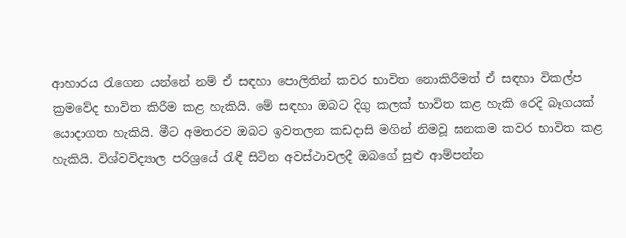ආහාරය රැගෙන යන්නේ නම් ඒ සඳහා පොලිතින් කවර භාවිත නොකිරීමත් ඒ සඳහා විකල්ප ක්‍රමවේද භාවිත කිරීම කළ හැකියි. මේ සඳහා ඔබට දිගු කලක්‌ භාවිත කළ හැකි රෙදි බෑගයක්‌ යොදාගත හැකියි. මීට අමතරව ඔබට ඉවතලන කඩදාසි මගින් නිමවූ ඝනකම කවර භාවිත කළ හැකියි. විශ්වවිද්‍යාල පරිශ්‍රයේ රැඳී සිටින අවස්‌ථාවලදී ඔබගේ සුළු ආම්පන්න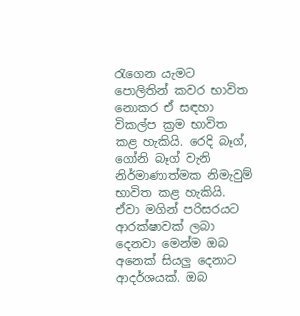රැගෙන යැමට පොලිතින් කවර භාවිත නොකර ඒ සඳහා විකල්ප ක්‍රම භාවිත කළ හැකියි. රෙදි බෑග්, ගෝනි බෑග් වැනි නිර්මාණාත්මක නිමැවුම් භාවිත කළ හැකියි. ඒවා මගින් පරිසරයට ආරක්‌ෂාවක්‌ ලබා දෙනවා මෙන්ම ඔබ අනෙක්‌ සියලු දෙනාට ආදර්ශයක්‌. ඔබ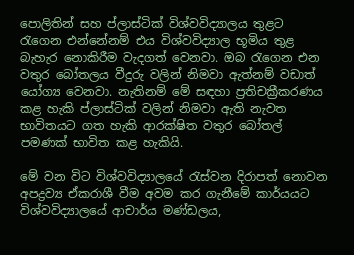පොලිතින් සහ ප්ලාස්‌ටික්‌ විශ්වවිද්‍යාලය තුළට රැගෙන එන්නේනම් එය විශ්වවිද්‍යාල භූමිය තුළ බැහැර නොකිරීම වැදගත් වෙනවා. ඔබ රැගෙන එන වතුර බෝතලය වීදුරු වලින් නිමවා ඇත්නම් වඩාත් යෝග්‍ය වෙනවා. නැතිනම් මේ සඳහා ප්‍රතිචක්‍රීකරණය කළ හැකි ප්ලාස්‌ටික්‌ වලින් නිමවා ඇති නැවත භාවිතයට ගත හැකි ආරක්‌ෂිත වතුර බෝතල් පමණක්‌ භාවිත කළ හැකියි.

මේ වන විට විශ්වවිද්‍යාලයේ රැස්‌වන දිරාපත් නොවන අපද්‍රව්‍ය ඒකරාශී වීම අවම කර ගැනීමේ කාර්යයට විශ්වවිද්‍යාලයේ ආචාර්ය මණ්‌ඩලය,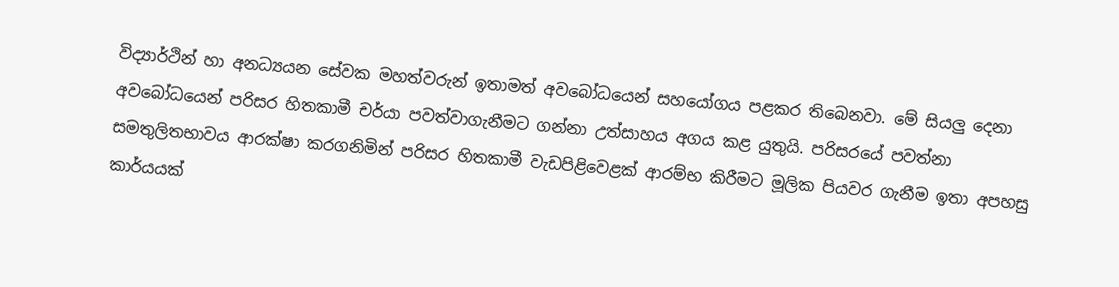විද්‍යාර්ථින් හා අනධ්‍යයන සේවක මහත්වරුන් ඉතාමත් අවබෝධයෙන් සහයෝගය පළකර තිබෙනවා. මේ සියලු දෙනා අවබෝධයෙන් පරිසර හිතකාමී චර්යා පවත්වාගැනීමට ගන්නා උත්සාහය අගය කළ යුතුයි. පරිසරයේ පවත්නා සමතුලිතභාවය ආරක්‌ෂා කරගනිමින් පරිසර හිතකාමී වැඩපිළිවෙළක්‌ ආරම්භ කිරීමට මූලික පියවර ගැනීම ඉතා අපහසු කාර්යයක්‌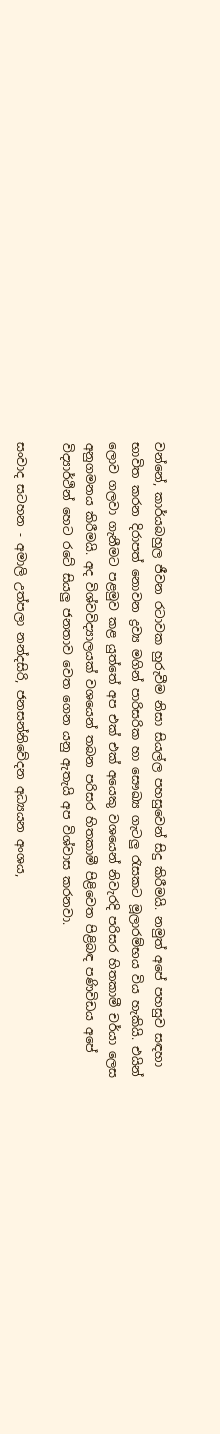වන්නේ, කාර්යබහුල ජීවන රටාවක හුරුවීම නිසා සියල්ල පහසුවෙන් සිදු කිරීමයි. නමුත් අපේ පහසුව සඳහා භාවිත කරන දිරාපත් නොවන ද්‍රව්‍ය මගින් පාරිසරික හා සෞඛ්‍ය ගැටලු රැසකට මූලාරම්භය විය හැකියි. එයින් ලොව ගලවා ගැනීමට පළමුව කළ යුත්තේ අප එක්‌ එක්‌ අයෙකු වශයෙන් නිවැරදි පරිසර හිතකාමී චර්යා ලෙස අනුගමනය කිරීමයි. අද විශ්වවිද්‍යාලයක්‌ වශයෙන් තබන පරිසර හිතකාමී පිළිවෙත පිළිබඳ පණිවිඩය අපේ විද්‍යාර්ථින් හෙට රටේ සියලු ජනතාව වෙත ගෙන යනු ඇතැයි අප විශ්වාස කරනවා.

සංවාද සටහන - අමාලි උත්පලා නන්දසිරි, ජනසන්නිවේදන අධ්‍යයන අංශය,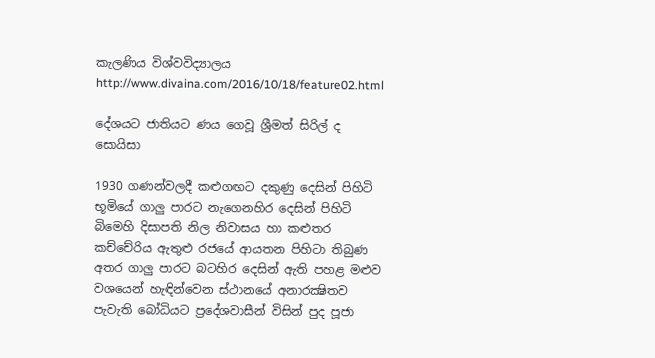කැලණිය විශ්වවිද්‍යාලය
http://www.divaina.com/2016/10/18/feature02.html

දේශයට ජාතියට ණය ගෙවූ ශ්‍රීමත් සිරිල් ද සොයිසා

1930 ගණන්වලදී කළුගඟට දකුණු දෙසින් පිහිටි භූමියේ ගාලු පාරට නැගෙනහිර දෙසින් පිහිටි බිමෙහි දිසාපති නිල නිවාසය හා කළුතර කච්චේරිය ඇතුළු රජයේ ආයතන පිහිටා තිබුණ අතර ගාලු පාරට බටහිර දෙසින් ඇති පහළ මළුව වශයෙන් හැඳින්වෙන ස්‌ථානයේ අනාරක්‍ෂිතව පැවැති බෝධියට ප්‍රදේශවාසීන් විසින් පුද පූජා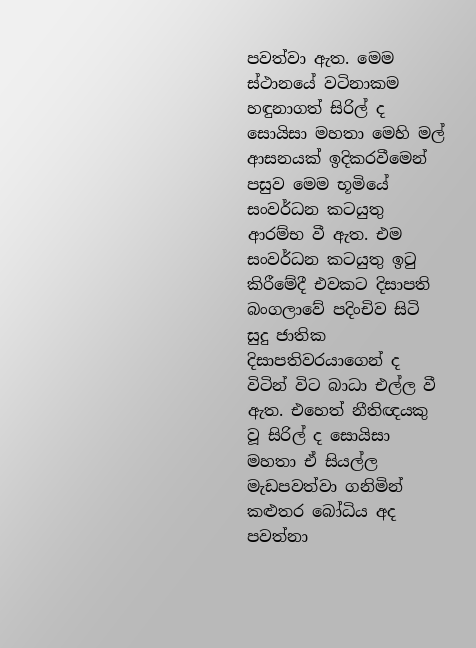පවත්වා ඇත. මෙම ස්‌ථානයේ වටිනාකම හඳුනාගත් සිරිල් ද සොයිසා මහතා මෙහි මල් ආසනයක්‌ ඉදිකරවීමෙන් පසුව මෙම භූමියේ සංවර්ධන කටයුතු ආරම්භ වී ඇත. එම සංවර්ධන කටයුතු ඉටු කිරීමේදී එවකට දිසාපති බංගලාවේ පදිංචිව සිටි සුදු ජාතික දිසාපතිවරයාගෙන් ද විටින් විට බාධා එල්ල වී ඇත. එහෙත් නීතිඥයකු වූ සිරිල් ද සොයිසා මහතා ඒ සියල්ල මැඩපවත්වා ගනිමින් කළුතර බෝධිය අද පවත්නා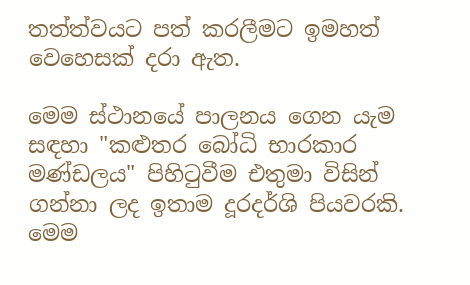තත්ත්වයට පත් කරලීමට ඉමහත් වෙහෙසක්‌ දරා ඇත.

මෙම ස්‌ථානයේ පාලනය ගෙන යැම සඳහා "කළුතර බෝධි භාරකාර මණ්‌ඩලය" පිහිටුවීම එතුමා විසින් ගන්නා ලද ඉතාම දූරදර්ශි පියවරකි. මෙම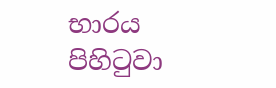භාරය පිහිටුවා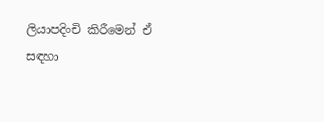ලියාපදිංචි කිරීමෙන් ඒ සඳහා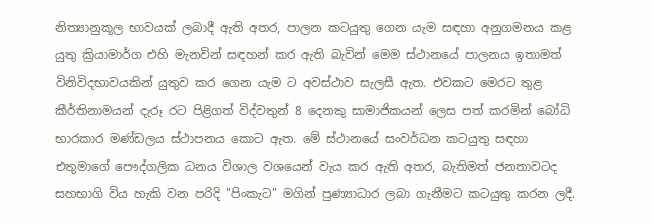නිත්‍යානුකූල භාවයක්‌ ලබාදී ඇති අතර, පාලන කටයුතු ගෙන යැම සඳහා අනුගමනය කළ යුතු ක්‍රියාමාර්ග එහි මැනවින් සඳහන් කර ඇති බැවින් මෙම ස්‌ථානයේ පාලනය ඉතාමත් විනිවිදභාවයකින් යුතුව කර ගෙන යැම ට අවස්‌ථාව සැලසී ඇත. එවකට මෙරට තුළ කීර්තිනාමයන් දැරූ රට පිළිගත් විද්වතුන් 8 දෙනකු සාමාජිකයන් ලෙස පත් කරමින් බෝධි භාරකාර මණ්‌ඩලය ස්‌ථාපනය කොට ඇත. මේ ස්‌ථානයේ සංවර්ධන කටයුතු සඳහා එතුමාගේ පෞද්ගලික ධනය විශාල වශයෙන් වැය කර ඇති අතර, බැතිමත් ජනතාවටද සහභාගි විය හැකි වන පරිදි "පිංකැට" මගින් පුණ්‍යාධාර ලබා ගැනීමට කටයුතු කරන ලදී.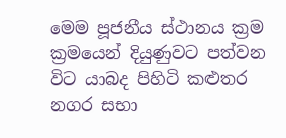මෙම පූජනීය ස්‌ථානය ක්‍රම ක්‍රමයෙන් දියුණුවට පත්වන විට යාබද පිහිටි කළුතර නගර සභා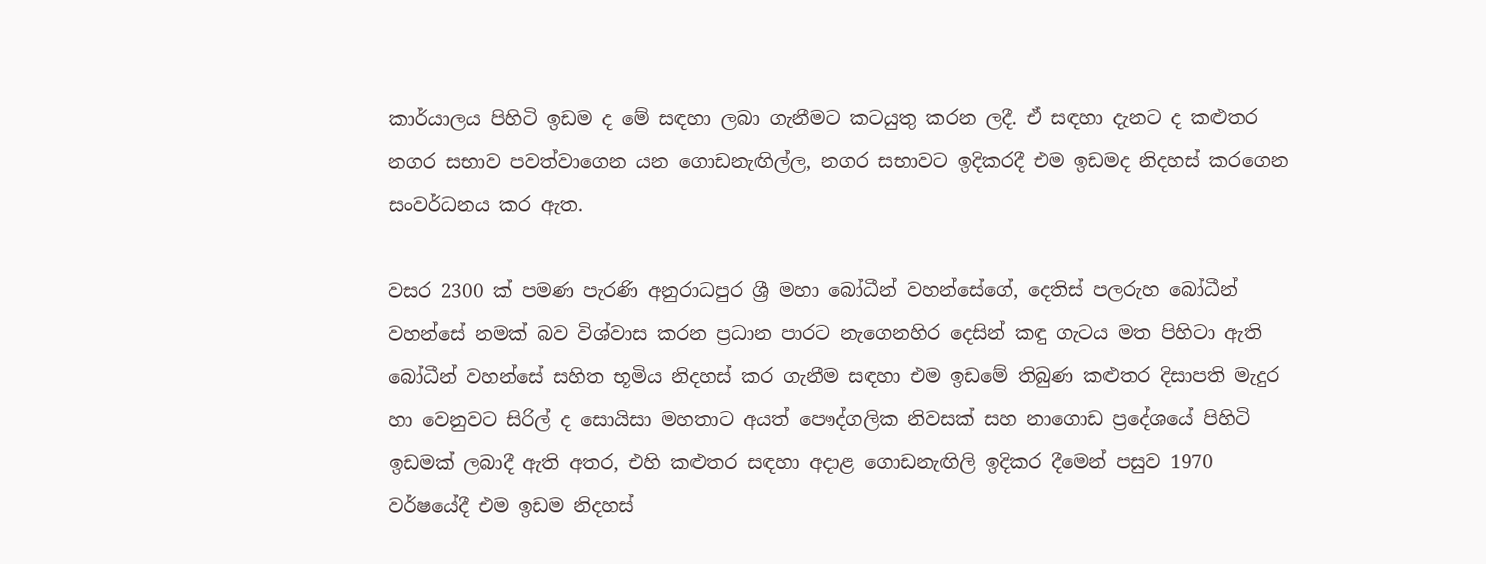කාර්යාලය පිහිටි ඉඩම ද මේ සඳහා ලබා ගැනීමට කටයුතු කරන ලදී. ඒ සඳහා දැනට ද කළුතර නගර සභාව පවත්වාගෙන යන ගොඩනැඟිල්ල, නගර සභාවට ඉදිකරදී එම ඉඩමද නිදහස්‌ කරගෙන සංවර්ධනය කර ඇත.

වසර 2300 ක්‌ පමණ පැරණි අනුරාධපුර ශ්‍රී මහා බෝධීන් වහන්සේගේ, දෙතිස්‌ පලරුහ බෝධීන් වහන්සේ නමක්‌ බව විශ්වාස කරන ප්‍රධාන පාරට නැගෙනහිර දෙසින් කඳු ගැටය මත පිහිටා ඇති බෝධීන් වහන්සේ සහිත භූමිය නිදහස්‌ කර ගැනීම සඳහා එම ඉඩමේ තිබුණ කළුතර දිසාපති මැදුර හා වෙනුවට සිරිල් ද සොයිසා මහතාට අයත් පෞද්ගලික නිවසක්‌ සහ නාගොඩ ප්‍රදේශයේ පිහිටි ඉඩමක්‌ ලබාදී ඇති අතර, එහි කළුතර සඳහා අදාළ ගොඩනැඟිලි ඉදිකර දීමෙන් පසුව 1970 වර්ෂයේදී එම ඉඩම නිදහස්‌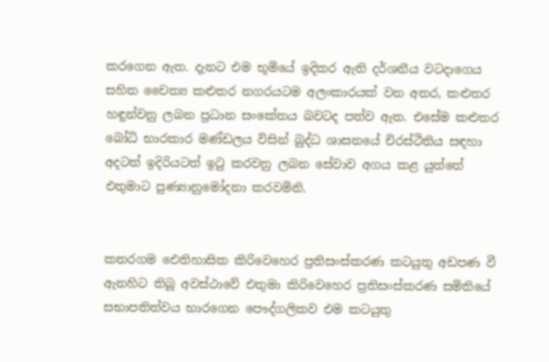කරගෙන ඇත. දැනට එම භූමියේ ඉදිකර ඇති දර්ශනීය වටදාගෙය සහිත චෛත්‍ය කළුතර නගරයටම අලංකාරයක්‌ වන අතර, කළුතර හඳුන්වනු ලබන ප්‍රධාන සංකේතය බවටද පත්ව ඇත. එසේම කළුතර බෝධි භාරකාර මණ්‌ඩලය විසින් බුද්ධ ශාසනයේ චිරස්‌ථිතිය සඳහා අදටත් ඉදිරියටත් ඉටු කරවනු ලබන සේවාව අගය කළ යුත්තේ එතුමාට පුණ්‍යානුමෝදනා කරවමිනි.


කතරගම ඓතිහාසික කිරිවෙහෙර ප්‍රතිසංස්‌කරණ කටයුතු අඩපණ වී ඇනහිට තිබූ අවස්‌ථාවේ එතුමා කිරිවෙහෙර ප්‍රතිසංස්‌කරණ සමිතියේ සභාපතිත්වය භාරගෙන පෞද්ගලිකව එම කටයුතු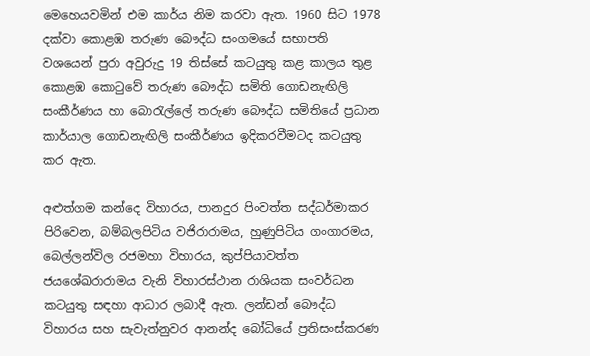මෙහෙයවමින් එම කාර්ය නිම කරවා ඇත. 1960 සිට 1978 දක්‌වා කොළඹ තරුණ බෞද්ධ සංගමයේ සභාපති වශයෙන් පුරා අවුරුදු 19 තිස්‌සේ කටයුතු කළ කාලය තුළ කොළඹ කොටුවේ තරුණ බෞද්ධ සමිති ගොඩනැඟිලි සංකීර්ණය හා බොරැල්ලේ තරුණ බෞද්ධ සමිතියේ ප්‍රධාන කාර්යාල ගොඩනැඟිලි සංකීර්ණය ඉදිකරවීමටද කටයුතු කර ඇත.

අළුත්ගම කන්දෙ විහාරය, පානදුර පිංවත්ත සද්ධර්මාකර පිරිවෙන, බම්බලපිටිය වජිරාරාමය, හුණුපිටිය ගංගාරමය, බෙල්ලන්විල රජමහා විහාරය, කුප්පියාවත්ත ජයශේඛරාරාමය වැනි විහාරස්‌ථාන රාශියක සංවර්ධන කටයුතු සඳහා ආධාර ලබාදී ඇත. ලන්ඩන් බෞද්ධ විහාරය සහ සැවැත්නුවර ආනන්ද බෝධියේ ප්‍රතිසංස්‌කරණ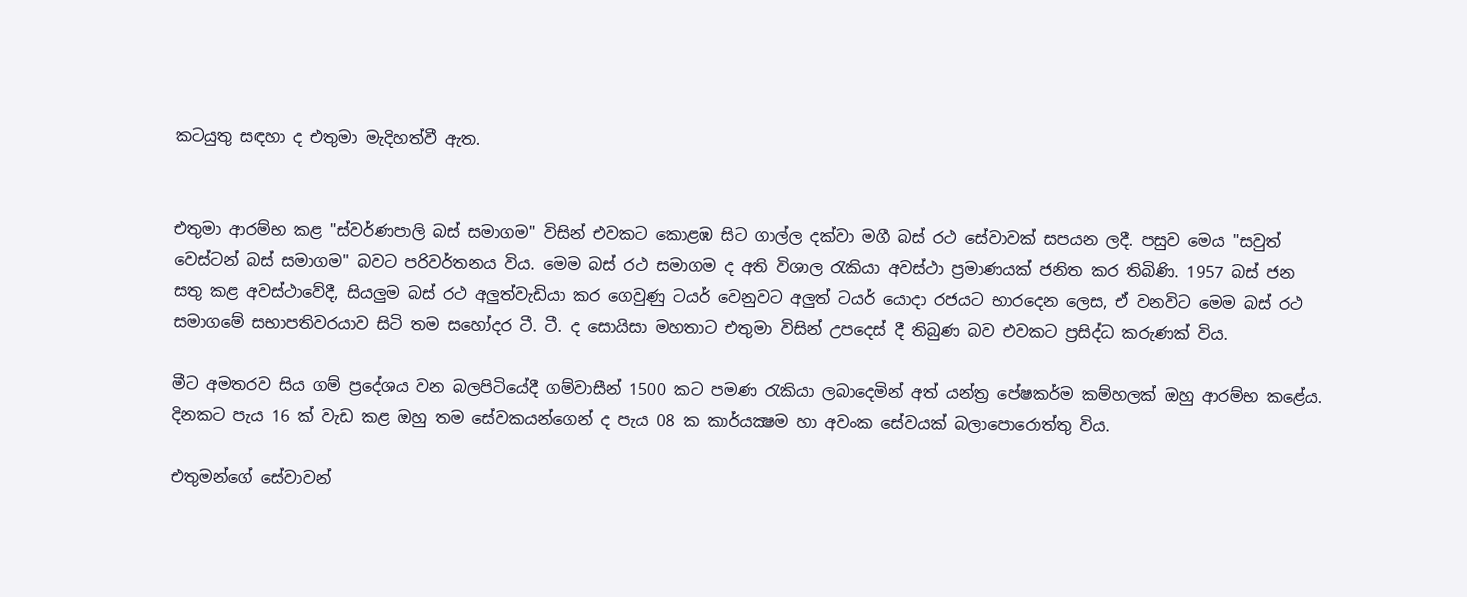කටයුතු සඳහා ද එතුමා මැදිහත්වී ඇත.


එතුමා ආරම්භ කළ "ස්‌වර්ණපාලි බස්‌ සමාගම" විසින් එවකට කොළඹ සිට ගාල්ල දක්‌වා මගී බස්‌ රථ සේවාවක්‌ සපයන ලදී. පසුව මෙය "සවුත් වෙස්‌ටන් බස්‌ සමාගම" බවට පරිවර්තනය විය. මෙම බස්‌ රථ සමාගම ද අති විශාල රැකියා අවස්‌ථා ප්‍රමාණයක්‌ ජනිත කර තිබිණි. 1957 බස්‌ ජන සතු කළ අවස්‌ථාවේදී, සියලුම බස්‌ රථ අලුත්වැඩියා කර ගෙවුණු ටයර් වෙනුවට අලුත් ටයර් යොදා රජයට භාරදෙන ලෙස, ඒ වනවිට මෙම බස්‌ රථ සමාගමේ සභාපතිවරයාව සිටි තම සහෝදර ටී. ටී. ද සොයිසා මහතාට එතුමා විසින් උපදෙස්‌ දී තිබුණ බව එවකට ප්‍රසිද්ධ කරුණක්‌ විය.

මීට අමතරව සිය ගම් ප්‍රදේශය වන බලපිටියේදී ගම්වාසීන් 1500 කට පමණ රැකියා ලබාදෙමින් අත් යන්ත්‍ර පේෂකර්ම කම්හලක්‌ ඔහු ආරම්භ කළේය. දිනකට පැය 16 ක්‌ වැඩ කළ ඔහු තම සේවකයන්ගෙන් ද පැය 08 ක කාර්යක්‍ෂම හා අවංක සේවයක්‌ බලාපොරොත්තු විය.

එතුමන්ගේ සේවාවන්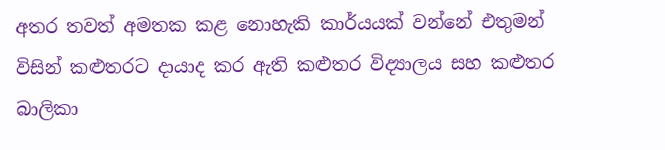අතර තවත් අමතක කළ නොහැකි කාර්යයක්‌ වන්නේ එතුමන් විසින් කළුතරට දායාද කර ඇති කළුතර විද්‍යාලය සහ කළුතර බාලිකා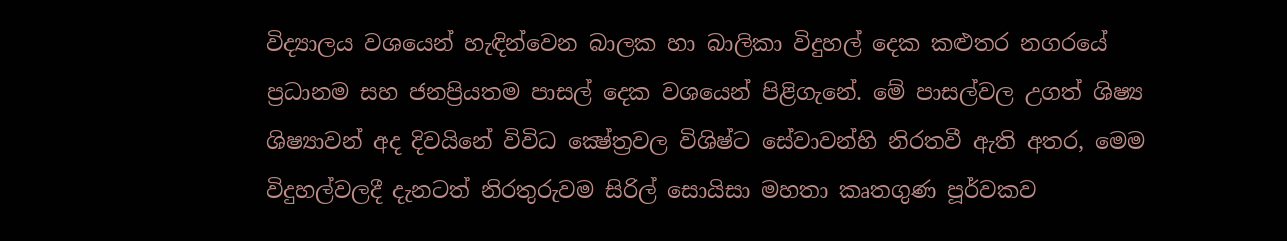විද්‍යාලය වශයෙන් හැඳින්වෙන බාලක හා බාලිකා විදුහල් දෙක කළුතර නගරයේ ප්‍රධානම සහ ජනප්‍රියතම පාසල් දෙක වශයෙන් පිළිගැනේ. මේ පාසල්වල උගත් ශිෂ්‍ය ශිෂ්‍යාවන් අද දිවයිනේ විවිධ ක්‍ෂේත්‍රවල විශිෂ්ට සේවාවන්හි නිරතවී ඇති අතර, මෙම විදුහල්වලදී දැනටත් නිරතුරුවම සිරිල් සොයිසා මහතා කෘතගුණ පූර්වකව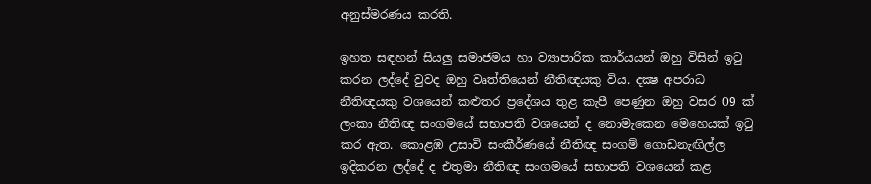අනුස්‌මරණය කරති.

ඉහත සඳහන් සියලු සමාජමය හා ව්‍යාපාරික කාර්යයන් ඔහු විසින් ඉටු කරන ලද්දේ වුවද ඔහු වෘත්තියෙන් නීතිඥයකු විය. දක්‍ෂ අපරාධ නීතිඥයකු වශයෙන් කළුතර ප්‍රදේශය තුළ කැපී පෙණුන ඔහු වසර 09 ක්‌ ලංකා නීතිඥ සංගමයේ සභාපති වශයෙන් ද නොමැකෙන මෙහෙයක්‌ ඉටු කර ඇත. කොළඹ උසාවි සංකීර්ණයේ නීතිඥ සංගම් ගොඩනැඟිල්ල ඉදිකරන ලද්දේ ද එතුමා නීතිඥ සංගමයේ සභාපති වශයෙන් කළ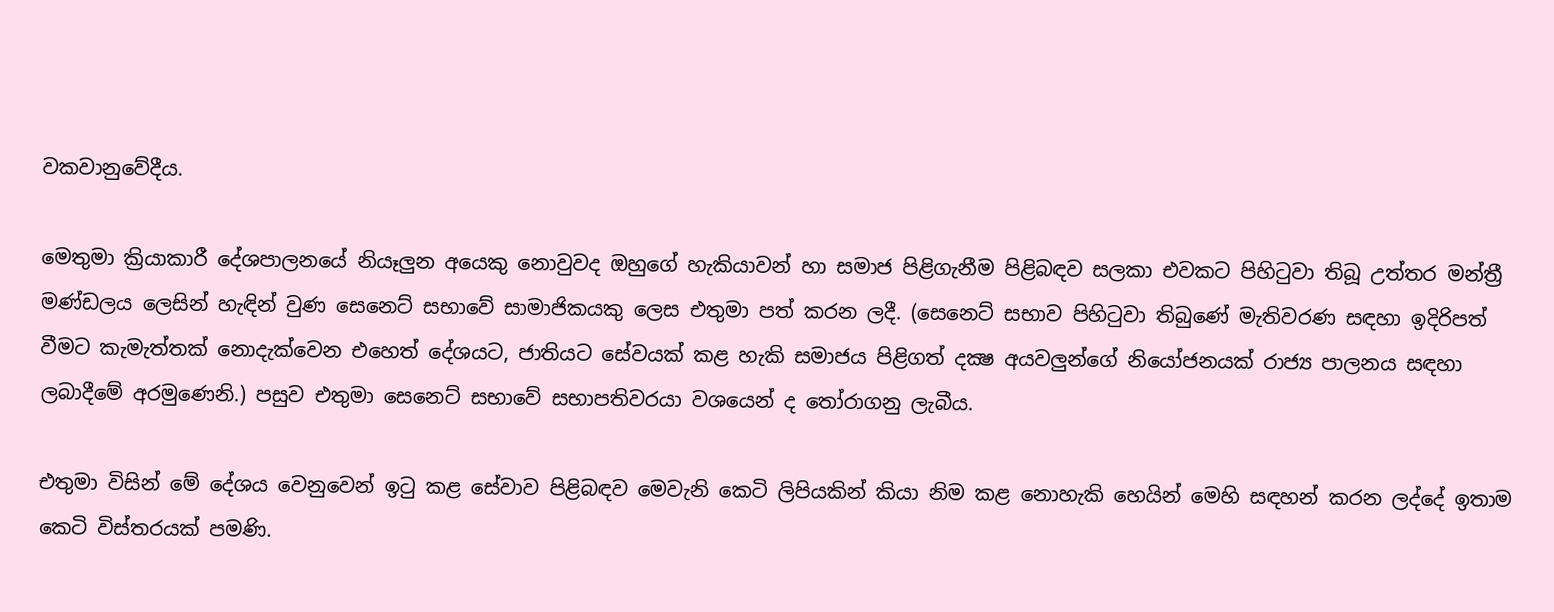වකවානුවේදීය.

මෙතුමා ක්‍රියාකාරී දේශපාලනයේ නියෑලුන අයෙකු නොවුවද ඔහුගේ හැකියාවන් හා සමාජ පිළිගැනීම පිළිබඳව සලකා එවකට පිහිටුවා තිබූ උත්තර මන්ත්‍රී මණ්‌ඩලය ලෙසින් හැඳින් වුණ සෙනෙට්‌ සභාවේ සාමාජිකයකු ලෙස එතුමා පත් කරන ලදී. (සෙනෙට්‌ සභාව පිහිටුවා තිබුණේ මැතිවරණ සඳහා ඉදිරිපත් වීමට කැමැත්තක්‌ නොදැක්‌වෙන එහෙත් දේශයට, ජාතියට සේවයක්‌ කළ හැකි සමාජය පිළිගත් දක්‍ෂ අයවලුන්ගේ නියෝජනයක්‌ රාජ්‍ය පාලනය සඳහා ලබාදීමේ අරමුණෙනි.) පසුව එතුමා සෙනෙට්‌ සභාවේ සභාපතිවරයා වශයෙන් ද තෝරාගනු ලැබීය.

එතුමා විසින් මේ දේශය වෙනුවෙන් ඉටු කළ සේවාව පිළිබඳව මෙවැනි කෙටි ලිපියකින් කියා නිම කළ නොහැකි හෙයින් මෙහි සඳහන් කරන ලද්දේ ඉතාම කෙටි විස්‌තරයක්‌ පමණි.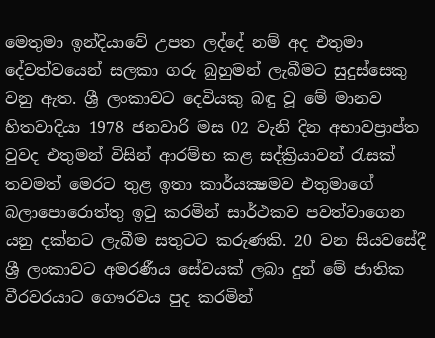මෙතුමා ඉන්දියාවේ උපත ලද්දේ නම් අද එතුමා දේවත්වයෙන් සලකා ගරු බුහුමන් ලැබීමට සුදුස්‌සෙකු වනු ඇත. ශ්‍රී ලංකාවට දෙවියකු බඳු වූ මේ මානව හිතවාදියා 1978 ජනවාරි මස 02 වැනි දින අභාවප්‍රාප්ත වුවද එතුමන් විසින් ආරම්භ කළ සද්ක්‍රියාවන් රැසක්‌ තවමත් මෙරට තුළ ඉතා කාර්යක්‍ෂමව එතුමාගේ බලාපොරොත්තු ඉටු කරමින් සාර්ථකව පවත්වාගෙන යනු දක්‌නට ලැබීම සතුටට කරුණකි. 20 වන සියවසේදී ශ්‍රී ලංකාවට අමරණීය සේවයක්‌ ලබා දුන් මේ ජාතික වීරවරයාට ගෞරවය පුද කරමින්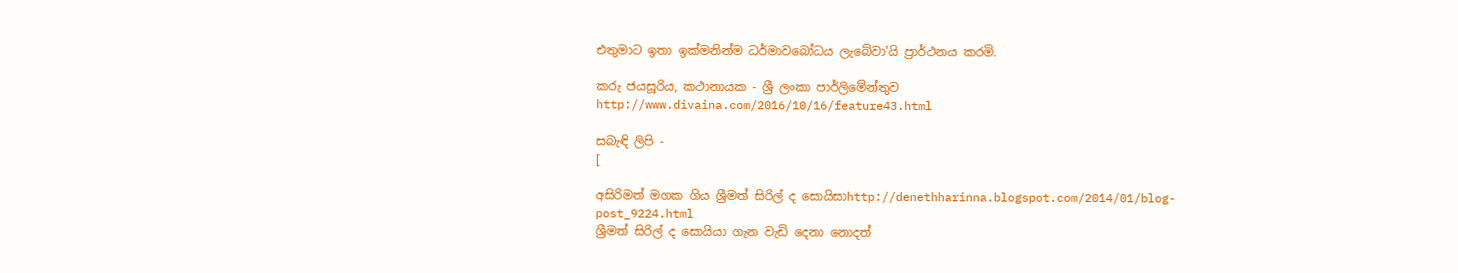එතුමාට ඉතා ඉක්‌මනින්ම ධර්මාවබෝධය ලැබේවා'යි ප්‍රාර්ථනය කරමි.

කරු ජයසූරිය, කථානායක - ශ්‍රී ලංකා පාර්ලිමේන්තුව
http://www.divaina.com/2016/10/16/feature43.html

සබැඳි ලිපි -
[

අසිරිමත් මගක ගිය ශ්‍රීමත් සිරිල් ද සොයිසාhttp://denethharinna.blogspot.com/2014/01/blog-post_9224.html
ශ්‍රීමත් සිරිල් ද සොයියා ගැන වැඩි දෙනා නොදත්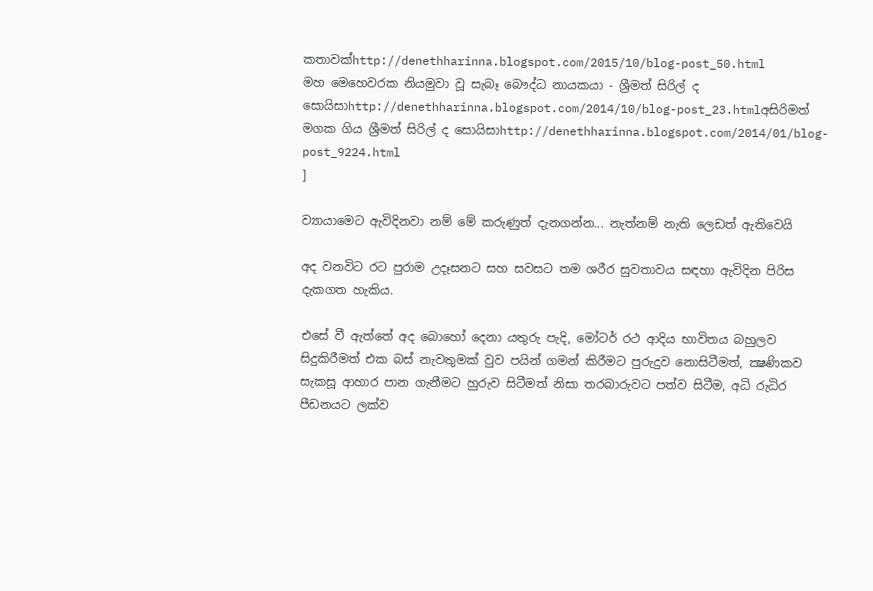කතාවක්‌http://denethharinna.blogspot.com/2015/10/blog-post_50.html
මහ මෙහෙවරක නියමුවා වූ සැබෑ බෞද්ධ නායකයා - ශ්‍රීමත් සිරිල් ද සොයිසාhttp://denethharinna.blogspot.com/2014/10/blog-post_23.htmlඅසිරිමත් මගක ගිය ශ්‍රීමත් සිරිල් ද සොයිසාhttp://denethharinna.blogspot.com/2014/01/blog-post_9224.html
]

ව්‍යායාමෙට ඇවිදිනවා නම් මේ කරුණුත් දැනගන්න... නැත්නම් නැති ලෙඩත් ඇතිවෙයි

අද වනවිට රට පුරාම උදෑසනට සහ සවසට තම ශරීර සුවතාවය සඳහා ඇවිදින පිරිස දැකගත හැකිය.

එසේ වී ඇත්තේ අද බොහෝ දෙනා යතුරු පැදි, මෝටර් රථ ආදිය භාවිතය බහුලව සිදුකිරීමත් එක බස්‌ නැවතුමක්‌ වුව පයින් ගමන් කිරීමට පුරුදුව නොසිටීමත්, ක්‍ෂණිකව සැකසූ ආහාර පාන ගැනීමට හුරුව සිටීමත් නිසා තරබාරුවට පත්ව සිටීම, අධි රුධිර පීඩනයට ලක්‌ව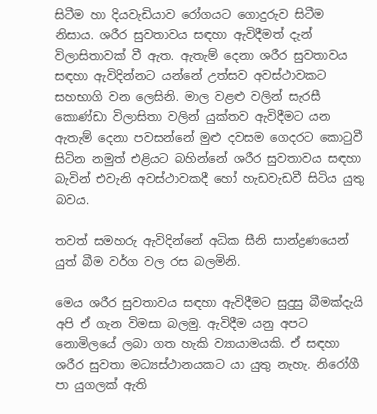සිටීම හා දියවැඩියාව රෝගයට ගොදුරුව සිටීම නිසාය. ශරීර සුවතාවය සඳහා ඇවිදීමත් දැන් විලාසිතාවක්‌ වී ඇත. ඇතැම් දෙනා ශරීර සුවතාවය සඳහා ඇවිදින්නට යන්නේ උත්සව අවස්‌ථාවකට සහභාගි වන ලෙසිනි. මාල වළළු වලින් සැරසී කොණ්‌ඩා විලාසිතා වලින් යුක්‌තව ඇවිදීමට යන ඇතැම් දෙනා පවසන්නේ මුළු දවසම ගෙදරට කොටුවී සිටින නමුත් එළියට බහින්නේ ශරීර සුවතාවය සඳහා බැවින් එවැනි අවස්‌ථාවකදී හෝ හැඩවැඩවී සිටිය යුතු බවය.

තවත් සමහරු ඇවිදින්නේ අධික සීනි සාන්ද්‍රණයෙන් යුත් බීම වර්ග වල රස බලමිනි.

මෙය ශරීර සුවතාවය සඳහා ඇවිදීමට සුදුසු බීමක්‌දැයි අපි ඒ ගැන විමසා බලමු. ඇවිදීම යනු අපට නොමිලයේ ලබා ගත හැකි ව්‍යායාමයකි. ඒ සඳහා ශරීර සුවතා මධ්‍යස්‌ථානයකට යා යුතු නැහැ. නිරෝගී පා යුගලක්‌ ඇති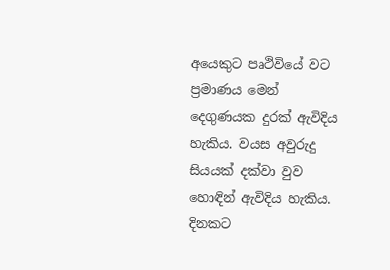අයෙකුට පෘථිවියේ වට ප්‍රමාණය මෙන් දෙගුණයක දුරක්‌ ඇවිදිය හැකිය. වයස අවුරුදු සියයක්‌ දක්‌වා වුව හොඳින් ඇවිදිය හැකිය. දිනකට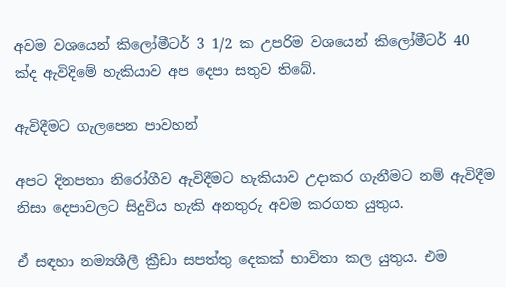අවම වශයෙන් කිලෝමීටර් 3 1/2 ක උපරිම වශයෙන් කිලෝමීටර් 40 ක්‌ද ඇවිදිමේ හැකියාව අප දෙපා සතුව තිබේ.

ඇවිදීමට ගැලපෙන පාවහන්

අපට දිනපතා නිරෝගීව ඇවිදීමට හැකියාව උදාකර ගැනීමට නම් ඇවිදීම නිසා දෙපාවලට සිදුවිය හැකි අනතුරු අවම කරගත යුතුය.

ඒ සඳහා නම්‍යශීලී ක්‍රීඩා සපත්තු දෙකක්‌ භාවිතා කල යුතුය. එම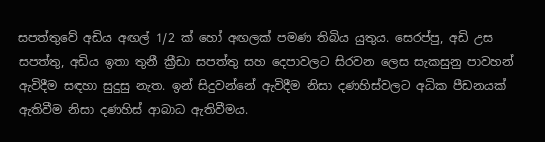සපත්තුවේ අඩිය අඟල් 1/2 ක්‌ හෝ අඟලක්‌ පමණ තිබිය යුතුය. සෙරප්පු, අඩි උස සපත්තු, අඩිය ඉතා තුනී ක්‍රීඩා සපත්තු සහ දෙපාවලට සිරවන ලෙස සැකසුනු පාවහන් ඇවිදීම සඳහා සුදුසු නැත. ඉන් සිදුවන්නේ ඇවිදීම නිසා දණහිස්‌වලට අධික පීඩනයක්‌ ඇතිවීම නිසා දණහිස්‌ ආබාධ ඇතිවීමය.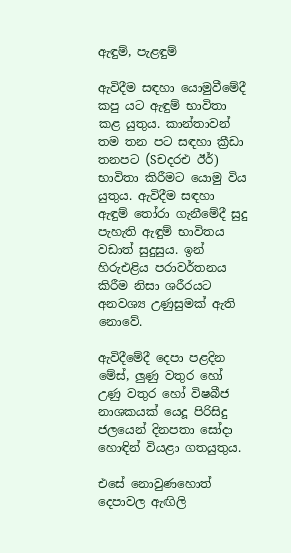ඇඳුම්, පැළඳුම්

ඇවිදීම සඳහා යොමුවීමේදී කපු යට ඇඳුම් භාවිතා කළ යුතුය. කාන්තාවන් තම තන පට සඳහා ක්‍රීඩා තනපට (Sචදරඑ ඊර්) භාවිතා කිරීමට යොමු විය යුතුය. ඇවිදීම සඳහා ඇඳුම් තෝරා ගැනීමේදී සුදු පැහැති ඇඳුම් භාවිතය වඩාත් සුදුසුය. ඉන් හිරුඑළිය පරාවර්තනය කිරීම නිසා ශරීරයට අනවශ්‍ය උණුසුමක්‌ ඇති නොවේ.

ඇවිදීමේදී දෙපා පළදින මේස්‌, ලුණු වතුර හෝ උණු වතුර හෝ විෂබීජ නාශකයක්‌ යෙදූ පිරිසිදු ජලයෙන් දිනපතා සෝදා හොඳින් වියළා ගතයුතුය.

එසේ නොවුණහොත් දෙපාවල ඇඟිලි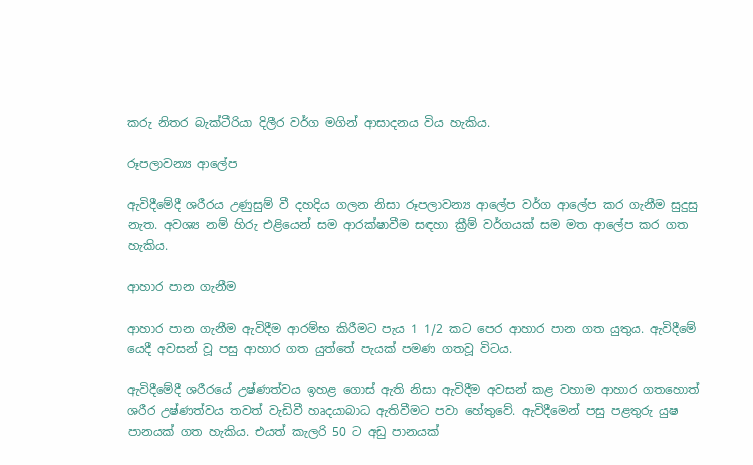කරු නිතර බැක්‌ටීරියා දිලීර වර්ග මගින් ආසාදනය විය හැකිය.

රූපලාවන්‍ය ආලේප

ඇවිදීමේදී ශරීරය උණුසුම් වී දහදිය ගලන නිසා රූපලාවන්‍ය ආලේප වර්ග ආලේප කර ගැනීම සුදුසු නැත. අවශ්‍ය නම් හිරු එළියෙන් සම ආරක්‌ෂාවීම සඳහා ක්‍රීම් වර්ගයක්‌ සම මත ආලේප කර ගත හැකිය.

ආහාර පාන ගැනීම

ආහාර පාන ගැනීම ඇවිදීම ආරම්භ කිරීමට පැය 1 1/2 කට පෙර ආහාර පාන ගත යුතුය. ඇවිදීමේ යෙදී අවසන් වූ පසු ආහාර ගත යුත්තේ පැයක්‌ පමණ ගතවූ විටය.

ඇවිදීමේදී ශරීරයේ උෂ්ණත්වය ඉහළ ගොස්‌ ඇති නිසා ඇවිදීම අවසන් කළ වහාම ආහාර ගතහොත් ශරීර උෂ්ණත්වය තවත් වැඩිවී හෘදයාබාධ ඇතිවීමට පවා හේතුවේ. ඇවිදීමෙන් පසු පළතුරු යුෂ පානයක්‌ ගත හැකිය. එයත් කැලරි 50 ට අඩු පානයක්‌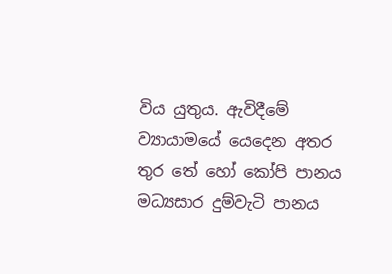විය යුතුය. ඇවිදීමේ ව්‍යායාමයේ යෙදෙන අතර තුර තේ හෝ කෝපි පානය මධ්‍යසාර දුම්වැටි පානය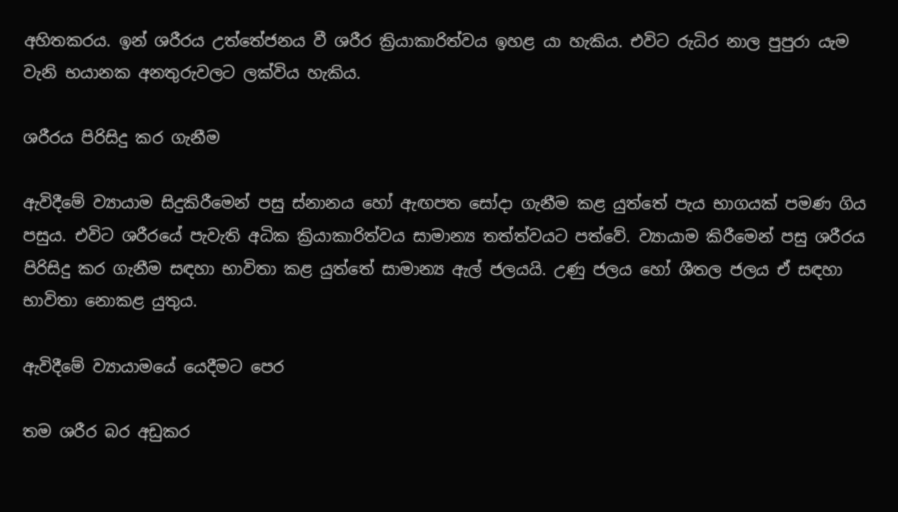අහිතකරය. ඉන් ශරීරය උත්තේජනය වී ශරීර ක්‍රියාකාරිත්වය ඉහළ යා හැකිය. එවිට රුධිර නාල පුපුරා යැම වැනි භයානක අනතුරුවලට ලක්‌විය හැකිය.

ශරීරය පිරිසිදු කර ගැනීම

ඇවිදීමේ ව්‍යායාම සිදුකිරීමෙන් පසු ස්‌නානය හෝ ඇඟපත සෝදා ගැනීම කළ යුත්තේ පැය භාගයක්‌ පමණ ගිය පසුය. එවිට ශරීරයේ පැවැති අධික ක්‍රියාකාරිත්වය සාමාන්‍ය තත්ත්වයට පත්වේ. ව්‍යායාම කිරීමෙන් පසු ශරීරය පිරිසිදු කර ගැනීම සඳහා භාවිතා කළ යුත්තේ සාමාන්‍ය ඇල් ජලයයි. උණු ජලය හෝ ශීතල ජලය ඒ සඳහා භාවිතා නොකළ යුතුය.

ඇවිදීමේ ව්‍යායාමයේ යෙදීමට පෙර

තම ශරීර බර අඩුකර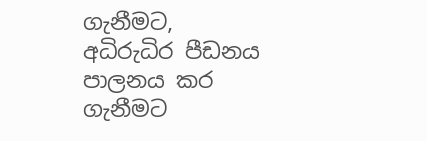ගැනීමට, අධිරුධිර පීඩනය පාලනය කර ගැනීමට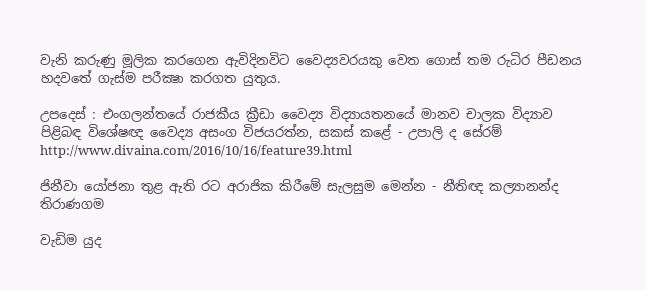වැනි කරුණු මූලික කරගෙන ඇවිදිනවිට වෛද්‍යවරයකු වෙත ගොස්‌ තම රුධිර පීඩනය හදවතේ ගැස්‌ම පරීක්‍ෂා කරගත යුතුය.

උපදෙස්‌ : එංගලන්තයේ රාජකීය ක්‍රීඩා වෛද්‍ය විද්‍යායතනයේ මානව චාලක විද්‍යාව පිළිබඳ විශේෂඥ වෛද්‍ය අසංග විජයරත්න, සකස්‌ කළේ - උපාලි ද සේරම්
http://www.divaina.com/2016/10/16/feature39.html

ජිනීවා යෝජනා තුළ ඇති රට අරාජික කිරීමේ සැලසුම මෙන්න - නීතිඥ කල්‍යානන්ද තිරාණගම

වැඩිම යුද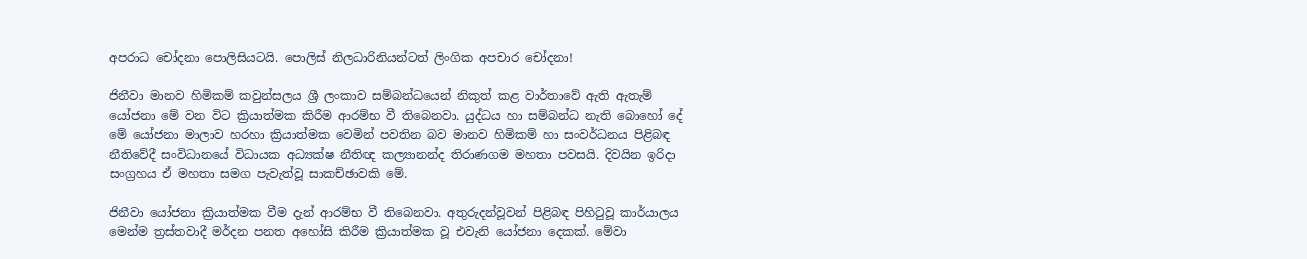අපරාධ චෝදනා පොලිසියටයි. පොලිස්‌ නිලධාරිනියන්ටත් ලිංගික අපචාර චෝදනා!

ජිනීවා මානව හිමිකම් කවුන්සලය ශ්‍රී ලංකාව සම්බන්ධයෙන් නිකුත් කළ වාර්තාවේ ඇති ඇතැම් යෝජනා මේ වන විට ක්‍රියාත්මක කිරීම ආරම්භ වී තිබෙනවා. යුද්ධය හා සම්බන්ධ නැති බොහෝ දේ මේ යෝජනා මාලාව හරහා ක්‍රියාත්මක වෙමින් පවතින බව මානව හිමිකම් හා සංවර්ධනය පිළිබඳ නීතිවේදී සංවිධානයේ විධායක අධ්‍යක්‌ෂ නීතිඥ කල්‍යානන්ද තිරාණගම මහතා පවසයි. දිවයින ඉරිදා සංග්‍රහය ඒ මහතා සමග පැවැත්වූ සාකච්ඡාවකි මේ.

ජිනීවා යෝජනා ක්‍රියාත්මක වීම දැන් ආරම්භ වී තිබෙනවා. අතුරුදන්වූවන් පිළිබඳ පිහිටුවූ කාර්යාලය මෙන්ම ත්‍රස්‌තවාදී මර්දන පනත අහෝසි කිරීම ක්‍රියාත්මක වූ එවැනි යෝජනා දෙකක්‌. මේවා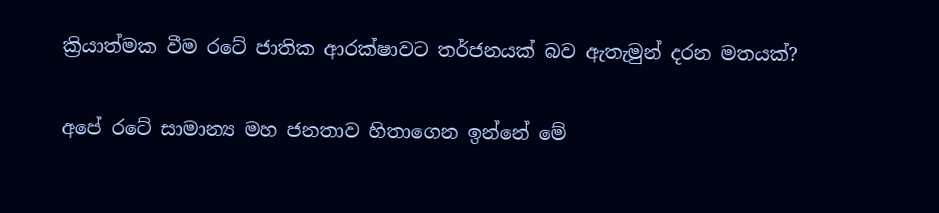ක්‍රියාත්මක වීම රටේ ජාතික ආරක්‌ෂාවට තර්ජනයක්‌ බව ඇතැමුන් දරන මතයක්‌?

අපේ රටේ සාමාන්‍ය මහ ජනතාව හිතාගෙන ඉන්නේ මේ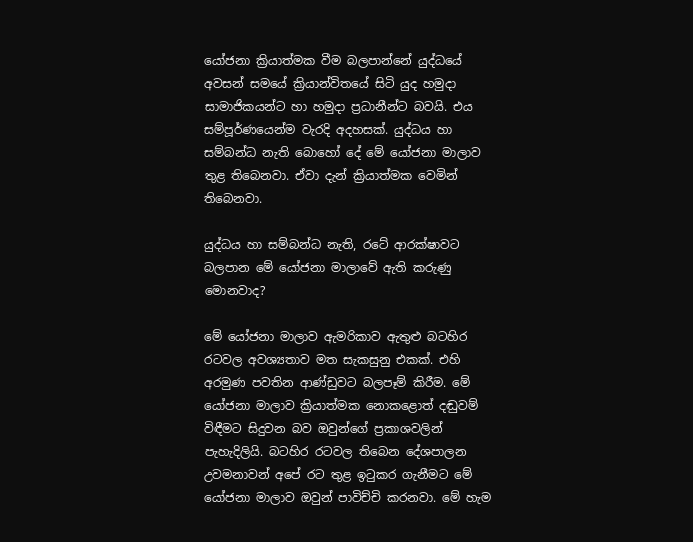යෝජනා ක්‍රියාත්මක වීම බලපාන්නේ යුද්ධයේ අවසන් සමයේ ක්‍රියාන්විතයේ සිටි යුද හමුදා සාමාජිකයන්ට හා හමුදා ප්‍රධානීන්ට බවයි. එය සම්පූර්ණයෙන්ම වැරදි අදහසක්‌. යුද්ධය හා සම්බන්ධ නැති බොහෝ දේ මේ යෝජනා මාලාව තුළ තිබෙනවා. ඒවා දැන් ක්‍රියාත්මක වෙමින් තිබෙනවා.

යුද්ධය හා සම්බන්ධ නැති, රටේ ආරක්‌ෂාවට බලපාන මේ යෝජනා මාලාවේ ඇති කරුණු මොනවාද?

මේ යෝජනා මාලාව ඇමරිකාව ඇතුළු බටහිර රටවල අවශ්‍යතාව මත සැකසුනු එකක්‌. එහි අරමුණ පවතින ආණ්‌ඩුවට බලපෑම් කිරීම. මේ යෝජනා මාලාව ක්‍රියාත්මක නොකළොත් දඬුවම් විඳීමට සිදුවන බව ඔවුන්ගේ ප්‍රකාශවලින් පැහැදිලියි. බටහිර රටවල තිබෙන දේශපාලන උවමනාවන් අපේ රට තුළ ඉටුකර ගැනීමට මේ යෝජනා මාලාව ඔවුන් පාවිච්චි කරනවා. මේ හැම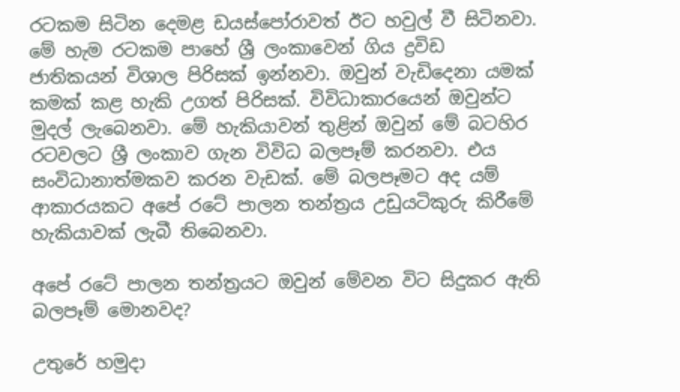රටකම සිටින දෙමළ ඩයස්‌පෝරාවත් ඊට හවුල් වී සිටිනවා. මේ හැම රටකම පාහේ ශ්‍රී ලංකාවෙන් ගිය ද්‍රවිඩ ජාතිකයන් විශාල පිරිසක්‌ ඉන්නවා. ඔවුන් වැඩිදෙනා යමක්‌ කමක්‌ කළ හැකි උගත් පිරිසක්‌. විවිධාකාරයෙන් ඔවුන්ට මුදල් ලැබෙනවා. මේ හැකියාවන් තුළින් ඔවුන් මේ බටහිර රටවලට ශ්‍රී ලංකාව ගැන විවිධ බලපෑම් කරනවා. එය සංවිධානාත්මකව කරන වැඩක්‌. මේ බලපෑමට අද යම් ආකාරයකට අපේ රටේ පාලන තන්ත්‍රය උඩුයටිකුරු කිරීමේ හැකියාවක්‌ ලැබී තිබෙනවා.

අපේ රටේ පාලන තන්ත්‍රයට ඔවුන් මේවන විට සිදුකර ඇති බලපෑම් මොනවද?

උතුරේ හමුදා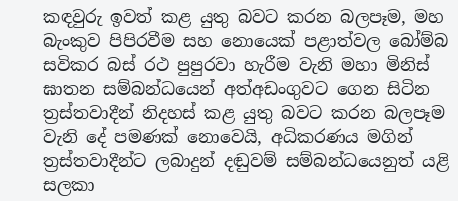කඳවුරු ඉවත් කළ යුතු බවට කරන බලපෑම, මහ බැංකුව පිපිරවීම සහ නොයෙක්‌ පළාත්වල බෝම්බ සවිකර බස්‌ රථ පුපුරවා හැරීම වැනි මහා මිනිස්‌ ඝාතන සම්බන්ධයෙන් අත්අඩංගුවට ගෙන සිටින ත්‍රස්‌තවාදීන් නිදහස්‌ කළ යුතු බවට කරන බලපෑම වැනි දේ පමණක්‌ නොවෙයි, අධිකරණය මගින් ත්‍රස්‌තවාදීන්ට ලබාදුන් දඬුවම් සම්බන්ධයෙනුත් යළි සලකා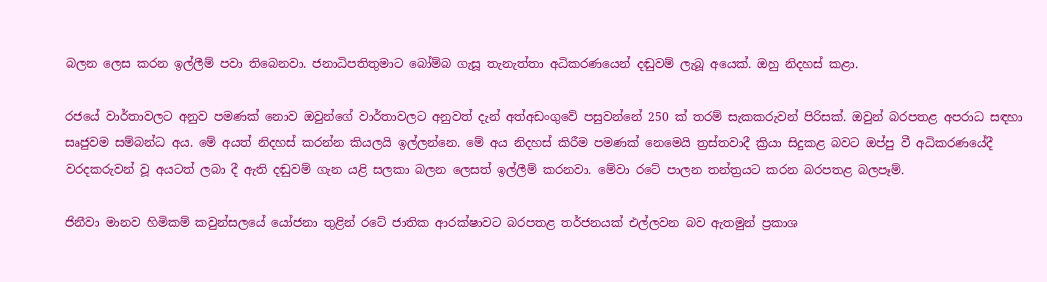බලන ලෙස කරන ඉල්ලීම් පවා තිබෙනවා. ජනාධිපතිතුමාට බෝම්බ ගැසූ තැනැත්තා අධිකරණයෙන් දඬුවම් ලැබූ අයෙක්‌. ඔහු නිදහස්‌ කළා.

රජයේ වාර්තාවලට අනුව පමණක්‌ නොව ඔවුන්ගේ වාර්තාවලට අනුවත් දැන් අත්අඩංගුවේ පසුවන්නේ 250 ක්‌ තරම් සැකකරුවන් පිරිසක්‌. ඔවුන් බරපතළ අපරාධ සඳහා සෘජුවම සම්බන්ධ අය. මේ අයත් නිදහස්‌ කරන්න කියලයි ඉල්ලන්නෙ. මේ අය නිදහස්‌ කිරීම පමණක්‌ නෙමෙයි ත්‍රස්‌තවාදී ක්‍රියා සිදුකළ බවට ඔප්පු වී අධිකරණයේදී වරදකරුවන් වූ අයටත් ලබා දී ඇති දඬුවම් ගැන යළි සලකා බලන ලෙසත් ඉල්ලීම් කරනවා. මේවා රටේ පාලන තන්ත්‍රයට කරන බරපතළ බලපෑම්.

ජිනීවා මානව හිමිකම් කවුන්සලයේ යෝජනා තුළින් රටේ ජාතික ආරක්‌ෂාවට බරපතළ තර්ජනයක්‌ එල්ලවන බව ඇතමුන් ප්‍රකාශ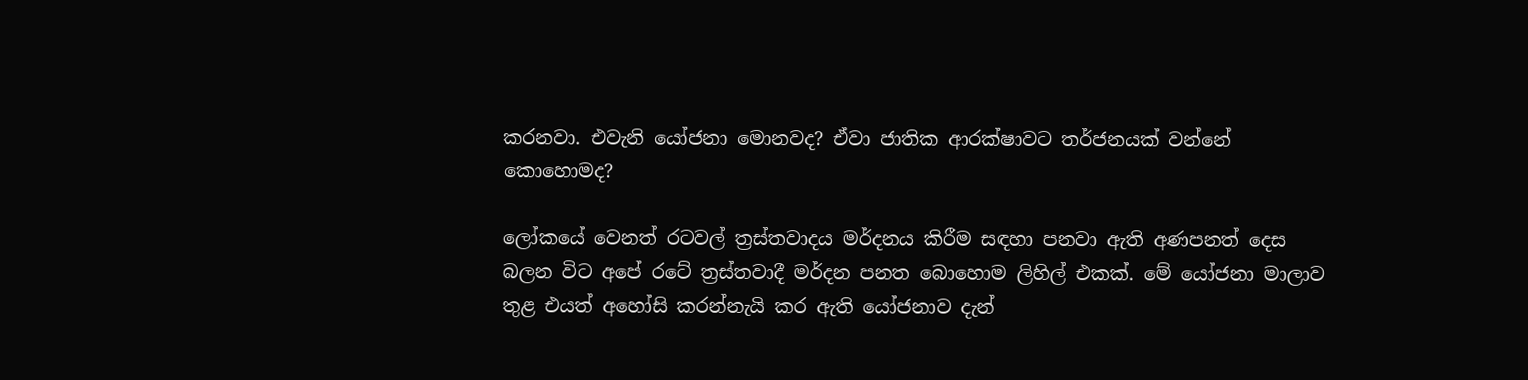කරනවා. එවැනි යෝජනා මොනවද? ඒවා ජාතික ආරක්‌ෂාවට තර්ජනයක්‌ වන්නේ කොහොමද?

ලෝකයේ වෙනත් රටවල් ත්‍රස්‌තවාදය මර්දනය කිරීම සඳහා පනවා ඇති අණපනත් දෙස බලන විට අපේ රටේ ත්‍රස්‌තවාදී මර්දන පනත බොහොම ලිහිල් එකක්‌. මේ යෝජනා මාලාව තුළ එයත් අහෝසි කරන්නැයි කර ඇති යෝජනාව දැන්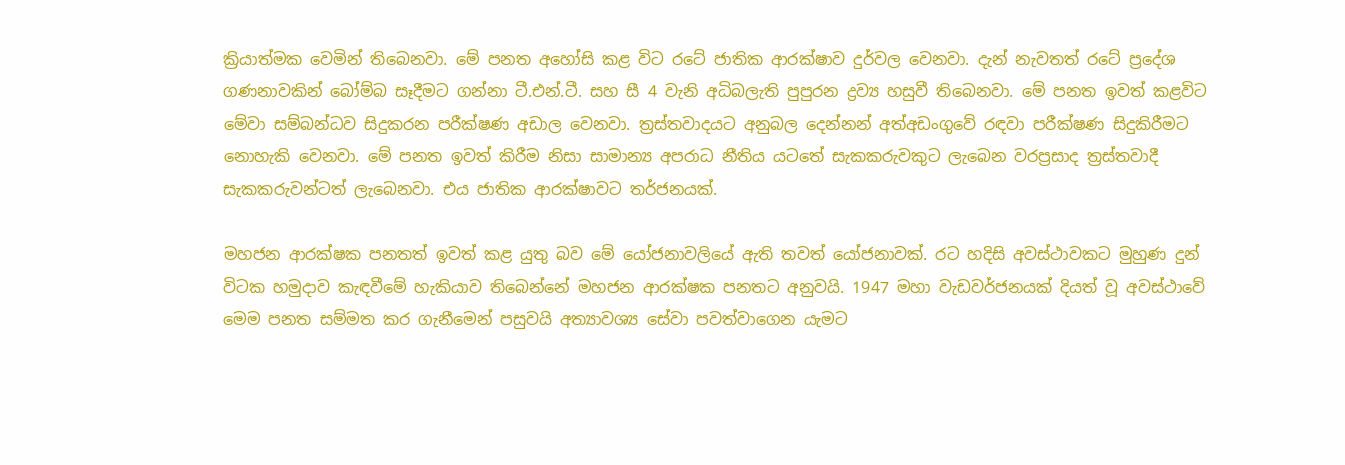ක්‍රියාත්මක වෙමින් තිබෙනවා. මේ පනත අහෝසි කළ විට රටේ ජාතික ආරක්‌ෂාව දුර්වල වෙනවා. දැන් නැවතත් රටේ ප්‍රදේශ ගණනාවකින් බෝම්බ සෑදීමට ගන්නා ටී.එන්.ටී. සහ සී 4 වැනි අධිබලැති පුපුරන ද්‍රව්‍ය හසුවී තිබෙනවා. මේ පනත ඉවත් කළවිට මේවා සම්බන්ධව සිදුකරන පරීක්‌ෂණ අඩාල වෙනවා. ත්‍රස්‌තවාදයට අනුබල දෙන්නන් අත්අඩංගුවේ රඳවා පරීක්‌ෂණ සිදුකිරීමට නොහැකි වෙනවා. මේ පනත ඉවත් කිරීම නිසා සාමාන්‍ය අපරාධ නීතිය යටතේ සැකකරුවකුට ලැබෙන වරප්‍රසාද ත්‍රස්‌තවාදී සැකකරුවන්ටත් ලැබෙනවා. එය ජාතික ආරක්‌ෂාවට තර්ජනයක්‌.

මහජන ආරක්‌ෂක පනතත් ඉවත් කළ යුතු බව මේ යෝජනාවලියේ ඇති තවත් යෝජනාවක්‌. රට හදිසි අවස්‌ථාවකට මුහුණ දුන් විටක හමුදාව කැඳවීමේ හැකියාව තිබෙන්නේ මහජන ආරක්‌ෂක පනතට අනුවයි. 1947 මහා වැඩවර්ජනයක්‌ දියත් වූ අවස්‌ථාවේ මෙම පනත සම්මත කර ගැනීමෙන් පසුවයි අත්‍යාවශ්‍ය සේවා පවත්වාගෙන යැමට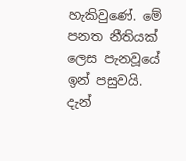හැකිවුණේ. මේ පනත නීතියක්‌ ලෙස පැනවූයේ ඉන් පසුවයි. දැන්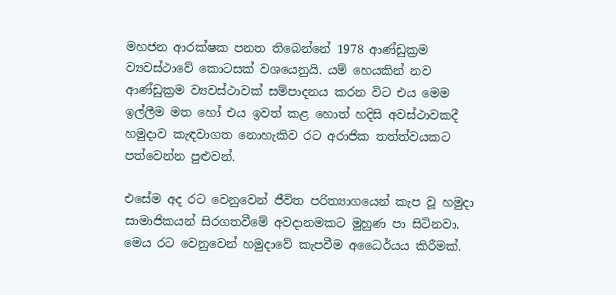මහජන ආරක්‌ෂක පනත තිබෙන්නේ 1978 ආණ්‌ඩුක්‍රම ව්‍යවස්‌ථාවේ කොටසක්‌ වශයෙනුයි. යම් හෙයකින් නව ආණ්‌ඩුක්‍රම ව්‍යවස්‌ථාවක්‌ සම්පාදනය කරන විට එය මෙම ඉල්ලීම මත හෝ එය ඉවත් කළ හොත් හදිසි අවස්‌ථාවකදී හමුදාව කැඳවාගත නොහැකිව රට අරාජික තත්ත්වයකට පත්වෙන්න පුළුවන්.

එසේම අද රට වෙනුවෙන් ජීවිත පරිත්‍යාගයෙන් කැප වූ හමුදා සාමාජිකයන් සිරගතවීමේ අවදානමකට මුහුණ පා සිටිනවා. මෙය රට වෙනුවෙන් හමුදාවේ කැපවීම අධෛර්යය කිරීමක්‌.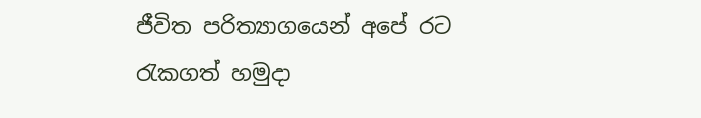ජීවිත පරිත්‍යාගයෙන් අපේ රට රැකගත් හමුදා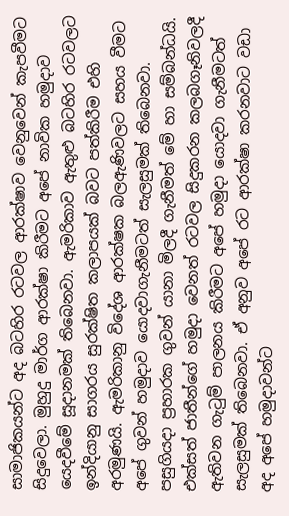සාමාජිකයන්ට අද බටහිර රටවල ආරක්‌ෂාව වෙනුවෙන් කැපවීමට සිදුවෙලා. මුහුදු මාර්ග ආරක්‌ෂා කිරීමට අපේ නාවික හමුදාව යෙදවීමේ සූදානමක්‌ තිබෙනවා. ඇමරිකාව ඇතුළු බටහිර රටවලට ඉන්දියානු සාගරය සුරක්‌ෂිත කලාපයක්‌ බවට පත්කිරීම එහි අරමුණයි. ඇමරිකානු විදේශ ආරක්‌ෂක බලඇණිවලට සහය වීමට අපේ ගුවන් හමුදාව යොදවාගැනීමටත් සැලසුමක්‌ තිබෙනවා. පසුගියදා ප්‍රහාරක ගුවන් යානා මිලදී ගැනීමත් මේ හා සම්බන්ධයි. එක්‌සත් ජාතීන්ගේ හමුදා වෙනත් රටවල සිදුකරන කලබගෑනිවලදී ඇතිවන ගැටුම් පාලනය කිරීමට අපේ හමුදා යොදවා ගැනීමටත් සැලසුමක්‌ තිබෙනවා. ඒ අනුව අපේ රට ආරක්‌ෂා කරනවාට වඩා අද අපේ හමුදාවන්ට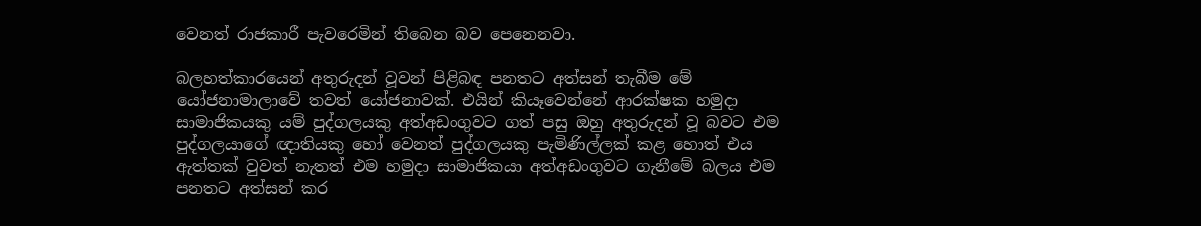වෙනත් රාජකාරී පැවරෙමින් තිබෙන බව පෙනෙනවා.

බලහත්කාරයෙන් අතුරුදන් වූවන් පිළිබඳ පනතට අත්සන් තැබීම මේ යෝජනාමාලාවේ තවත් යෝජනාවක්‌. එයින් කියෑවෙන්නේ ආරක්‌ෂක හමුදා සාමාජිකයකු යම් පුද්ගලයකු අත්අඩංගුවට ගත් පසු ඔහු අතුරුදන් වූ බවට එම පුද්ගලයාගේ ඥාතියකු හෝ වෙනත් පුද්ගලයකු පැමිණිල්ලක්‌ කළ හොත් එය ඇත්තක්‌ වුවත් නැතත් එම හමුදා සාමාජිකයා අත්අඩංගුවට ගැනීමේ බලය එම පනතට අත්සන් කර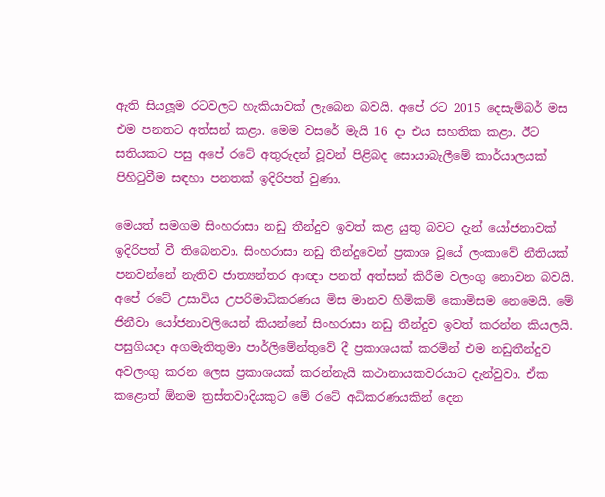ඇති සියලූම රටවලට හැකියාවක්‌ ලැබෙන බවයි. අපේ රට 2015 දෙසැම්බර් මස එම පනතට අත්සන් කළා. මෙම වසරේ මැයි 16 දා එය සහතික කළා. ඊට සතියකට පසු අපේ රටේ අතුරුදන් වූවන් පිළිබද සොයාබැලීමේ කාර්යාලයක්‌ පිහිටුවීම සඳහා පනතක්‌ ඉදිරිපත් වුණා.

මෙයත් සමගම සිංහරාසා නඩු තීන්දුව ඉවත් කළ යුතු බවට දැන් යෝජනාවක්‌ ඉදිරිපත් වී තිබෙනවා. සිංහරාසා නඩු තීන්දුවෙන් ප්‍රකාශ වූයේ ලංකාවේ නීතියක්‌ පනවන්නේ නැතිව ජාත්‍යන්තර ආඥා පනත් අත්සන් කිරීම වලංගු නොවන බවයි. අපේ රටේ උසාවිය උපරිමාධිකරණය මිස මානව හිමිකම් කොමිසම නෙමෙයි. මේ ජිනීවා යෝජනාවලියෙන් කියන්නේ සිංහරාසා නඩු තීන්දුව ඉවත් කරන්න කියලයි. පසුගියදා අගමැතිතුමා පාර්ලිමේන්තුවේ දී ප්‍රකාශයක්‌ කරමින් එම නඩුතීන්දුව අවලංගු කරන ලෙස ප්‍රකාශයක්‌ කරන්නැයි කථානායකවරයාට දැන්වුවා. ඒක කළොත් ඕනම ත්‍රස්‌තවාදියකුට මේ රටේ අධිකරණයකින් දෙන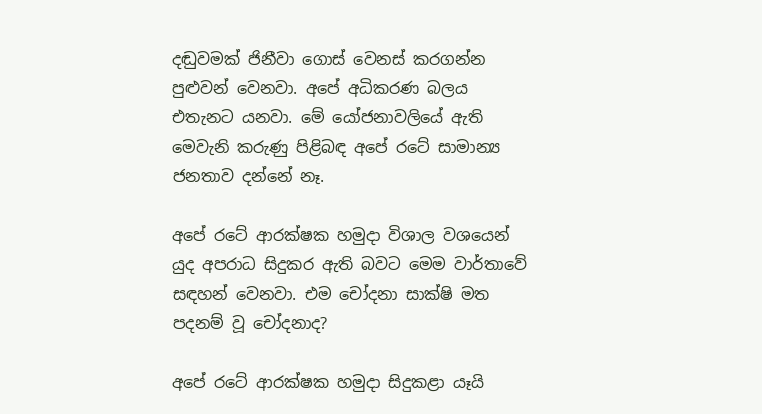දඬුවමක්‌ ජිනීවා ගොස්‌ වෙනස්‌ කරගන්න පුළුවන් වෙනවා. අපේ අධිකරණ බලය එතැනට යනවා. මේ යෝජනාවලියේ ඇති මෙවැනි කරුණු පිළිබඳ අපේ රටේ සාමාන්‍ය ජනතාව දන්නේ නෑ.

අපේ රටේ ආරක්‌ෂක හමුදා විශාල වශයෙන් යුද අපරාධ සිදුකර ඇති බවට මෙම වාර්තාවේ සඳහන් වෙනවා. එම චෝදනා සාක්‌ෂි මත පදනම් වූ චෝදනාද?

අපේ රටේ ආරක්‌ෂක හමුදා සිදුකළා යෑයි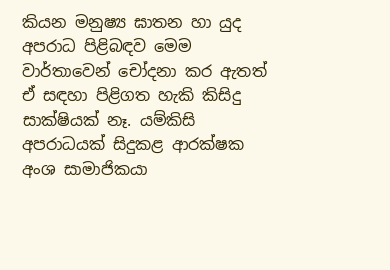කියන මනුෂ්‍ය ඝාතන හා යුද අපරාධ පිළිබඳව මෙම වාර්තාවෙන් චෝදනා කර ඇතත් ඒ සඳහා පිළිගත හැකි කිසිදු සාක්‌ෂියක්‌ නෑ. යම්කිසි අපරාධයක්‌ සිදුකළ ආරක්‌ෂක අංශ සාමාජිකයා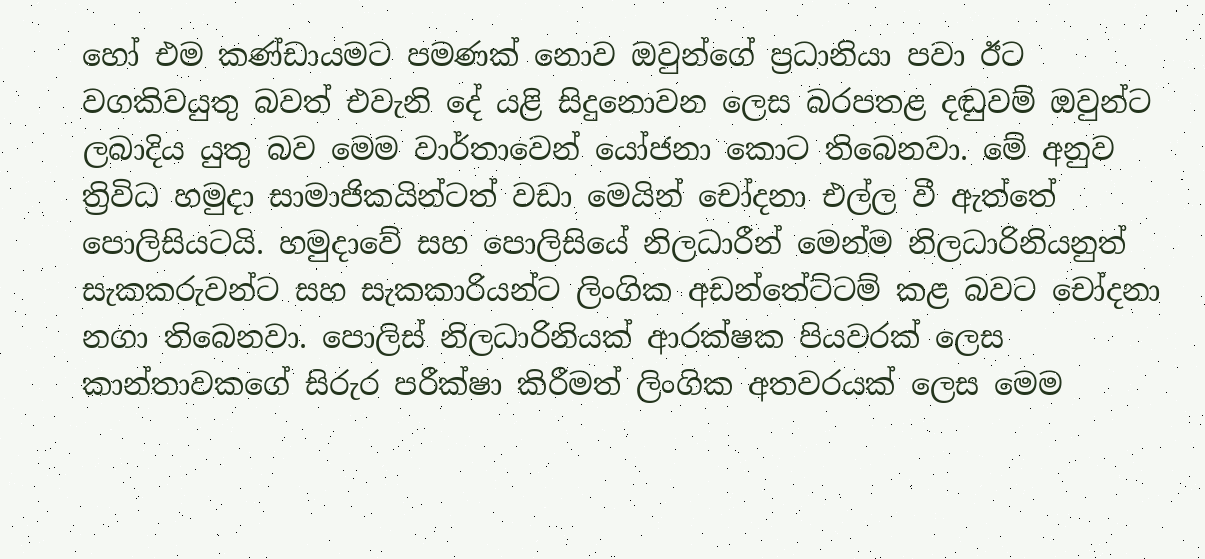හෝ එම කණ්‌ඩායමට පමණක්‌ නොව ඔවුන්ගේ ප්‍රධානියා පවා ඊට වගකිවයුතු බවත් එවැනි දේ යළි සිදුනොවන ලෙස බරපතළ දඬුවම් ඔවුන්ට ලබාදිය යුතු බව මෙම වාර්තාවෙන් යෝජනා කොට තිබෙනවා. මේ අනුව ත්‍රිවිධ හමුදා සාමාජිකයින්ටත් වඩා මෙයින් චෝදනා එල්ල වී ඇත්තේ පොලිසියටයි. හමුදාවේ සහ පොලිසියේ නිලධාරීන් මෙන්ම නිලධාරිනියනුත් සැකකරුවන්ට සහ සැකකාරියන්ට ලිංගික අඩන්තේට්‌ටම් කළ බවට චෝදනා නගා තිබෙනවා. පොලිස්‌ නිලධාරිනියක්‌ ආරක්‌ෂක පියවරක්‌ ලෙස කාන්තාවකගේ සිරුර පරීක්‌ෂා කිරීමත් ලිංගික අතවරයක්‌ ලෙස මෙම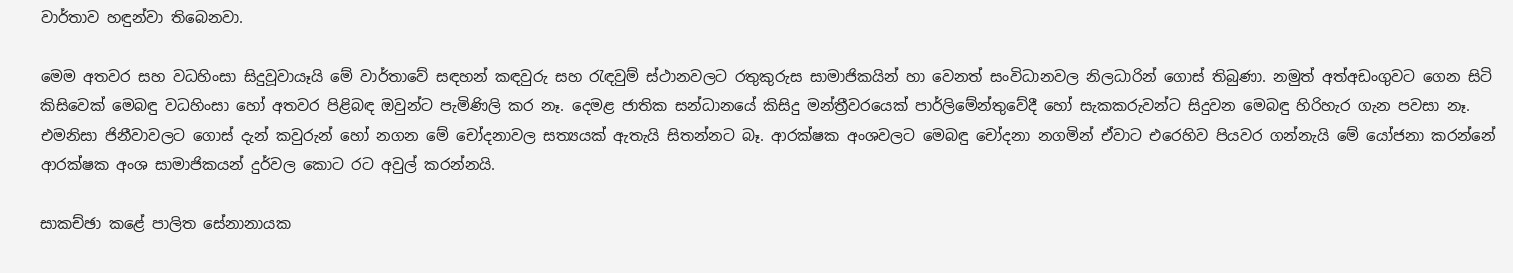වාර්තාව හඳුන්වා තිබෙනවා.

මෙම අතවර සහ වධහිංසා සිදුවූවායෑයි මේ වාර්තාවේ සඳහන් කඳවුරු සහ රැඳවුම් ස්‌ථානවලට රතුකුරුස සාමාජිකයින් හා වෙනත් සංවිධානවල නිලධාරින් ගොස්‌ තිබුණා. නමුත් අත්අඩංගුවට ගෙන සිටි කිසිවෙක්‌ මෙබඳු වධහිංසා හෝ අතවර පිළිබඳ ඔවුන්ට පැමිණිලි කර නෑ. දෙමළ ජාතික සන්ධානයේ කිසිදු මන්ත්‍රීවරයෙක්‌ පාර්ලිමේන්තුවේදී හෝ සැකකරුවන්ට සිදුවන මෙබඳු හිරිහැර ගැන පවසා නෑ. එමනිසා ජිනීවාවලට ගොස්‌ දැන් කවුරුන් හෝ නගන මේ චෝදනාවල සත්‍යයක්‌ ඇතැයි සිතන්නට බෑ. ආරක්‌ෂක අංශවලට මෙබඳු චෝදනා නගමින් ඒවාට එරෙහිව පියවර ගන්නැයි මේ යෝජනා කරන්නේ ආරක්‌ෂක අංශ සාමාජිකයන් දුර්වල කොට රට අවුල් කරන්නයි.

සාකච්ඡා කළේ පාලිත සේනානායක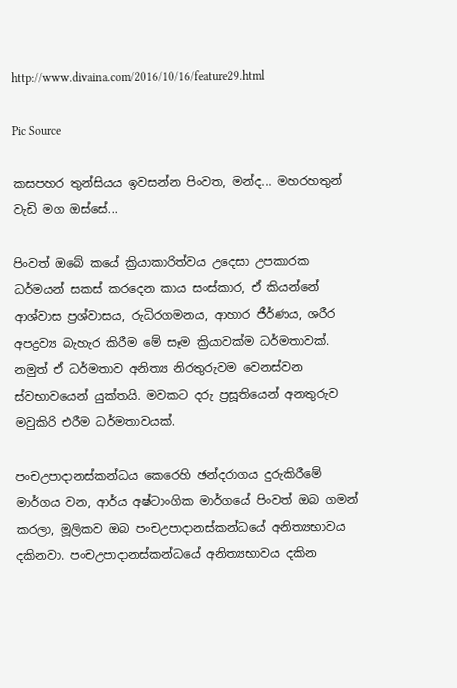http://www.divaina.com/2016/10/16/feature29.html

Pic Source

කසපහර තුන්සියය ඉවසන්න පිංවත, මන්ද... මහරහතුන් වැඩි මග ඔස්‌සේ...

පිංවත් ඔබේ කයේ ක්‍රියාකාරිත්වය උදෙසා උපකාරක ධර්මයන් සකස්‌ කරදෙන කාය සංස්‌කාර, ඒ කියන්නේ ආශ්වාස ප්‍රශ්වාසය, රුධිරගමනය, ආහාර ජීර්ණය, ශරීර අපද්‍රව්‍ය බැහැර කිරීම මේ සෑම ක්‍රියාවක්‌ම ධර්මතාවක්‌. නමුත් ඒ ධර්මතාව අනිත්‍ය නිරතුරුවම වෙනස්‌වන ස්‌වභාවයෙන් යුක්‌තයි. මවකට දරු ප්‍රසූතියෙන් අනතුරුව මවුකිරි එරීම ධර්මතාවයක්‌.

පංචඋපාදානස්‌කන්ධය කෙරෙහි ඡන්දරාගය දුරුකිරීමේ මාර්ගය වන, ආර්ය අෂ්ටාංගික මාර්ගයේ පිංවත් ඔබ ගමන් කරලා, මූලිකව ඔබ පංචඋපාදානස්‌කන්ධයේ අනිත්‍යභාවය දකිනවා. පංචඋපාදානස්‌කන්ධයේ අනිත්‍යභාවය දකින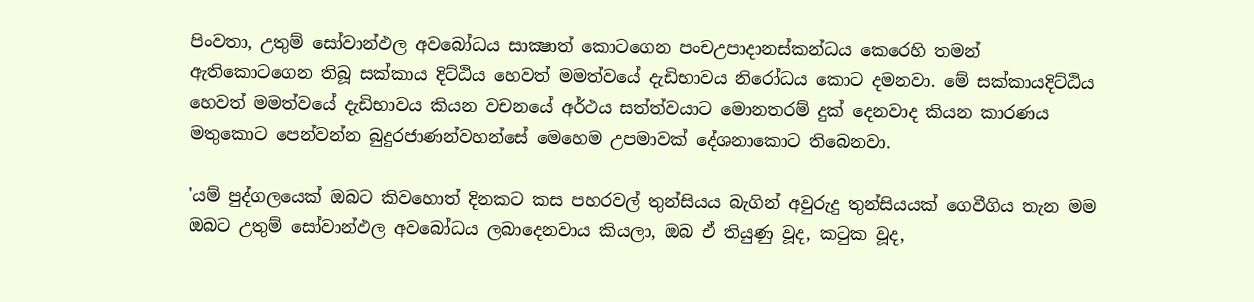පිංවතා, උතුම් සෝවාන්ඵල අවබෝධය සාක්‍ෂාත් කොටගෙන පංචඋපාදානස්‌කන්ධය කෙරෙහි තමන් ඇතිකොටගෙන තිබූ සක්‌කාය දිට්‌ඨිය හෙවත් මමත්වයේ දැඩිභාවය නිරෝධය කොට දමනවා. මේ සක්‌කායදිට්‌ඨිය හෙවත් මමත්වයේ දැඩිභාවය කියන වචනයේ අර්ථය සත්ත්වයාට මොනතරම් දුක්‌ දෙනවාද කියන කාරණය මතුකොට පෙන්වන්න බුදුරජාණන්වහන්සේ මෙහෙම උපමාවක්‌ දේශනාකොට තිබෙනවා.

'යම් පුද්ගලයෙක්‌ ඔබට කිවහොත් දිනකට කස පහරවල් තුන්සියය බැගින් අවුරුදු තුන්සියයක්‌ ගෙවීගිය තැන මම ඔබට උතුම් සෝවාන්ඵල අවබෝධය ලබාදෙනවාය කියලා, ඔබ ඒ තියුණු වූද, කටුක වූද,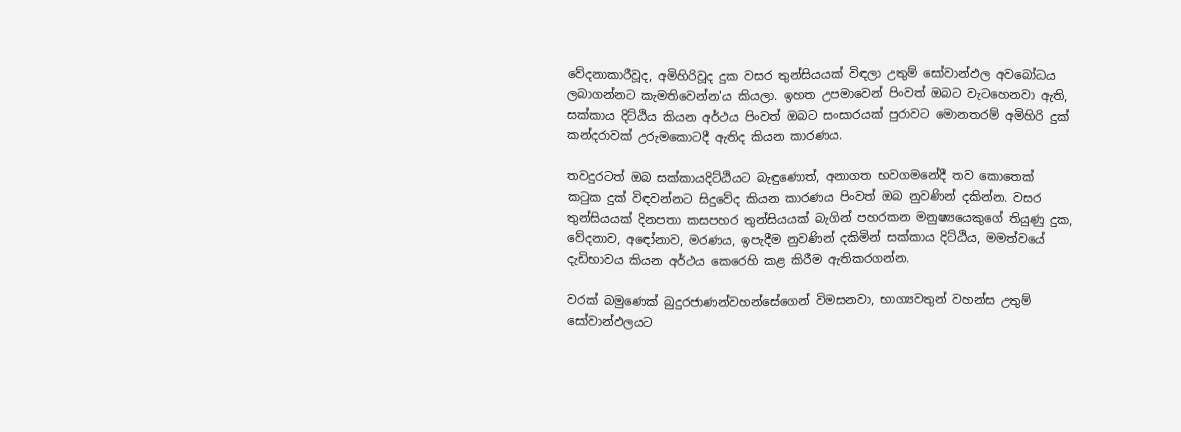වේදනාකාරීවූද, අමිහිරිවූද දුක වසර තුන්සියයක්‌ විඳලා උතුම් සෝවාන්ඵල අවබෝධය ලබාගන්නට කැමතිවෙන්න'ය කියලා. ඉහත උපමාවෙන් පිංවත් ඔබට වැටහෙනවා ඇති, සක්‌කාය දිට්‌ඨිය කියන අර්ථය පිංවත් ඔබට සංසාරයක්‌ පුරාවට මොනතරම් අමිහිරි දුක්‌ කන්දරාවක්‌ උරුමකොටදී ඇතිද කියන කාරණය.

තවදුරටත් ඔබ සක්‌කායදිට්‌ඨියට බැඳුණොත්, අනාගත භවගමනේදී තව කොතෙක්‌ කටුක දුක්‌ විඳවන්නට සිදුවේද කියන කාරණය පිංවත් ඔබ නුවණින් දකින්න. වසර තුන්සියයක්‌ දිනපතා කසපහර තුන්සියයක්‌ බැගින් පහරකන මනුෂ්‍යයෙකුගේ තියුණු දුක, වේදනාව, අඳෝනාව, මරණය, ඉපැදීම නුවණින් දකිමින් සක්‌කාය දිට්‌ඨිය, මමත්වයේ දැඩිභාවය කියන අර්ථය කෙරෙහි කළ කිරීම ඇතිකරගන්න.

වරක්‌ බමුණෙක්‌ බුදුරජාණන්වහන්සේගෙන් විමසනවා, භාග්‍යවතුන් වහන්ස උතුම් සෝවාන්ඵලයට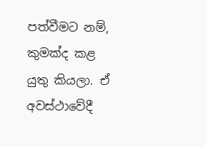පත්වීමට නම්, කුමක්‌ද කළ යුතු කියලා. ඒ අවස්‌ථාවේදී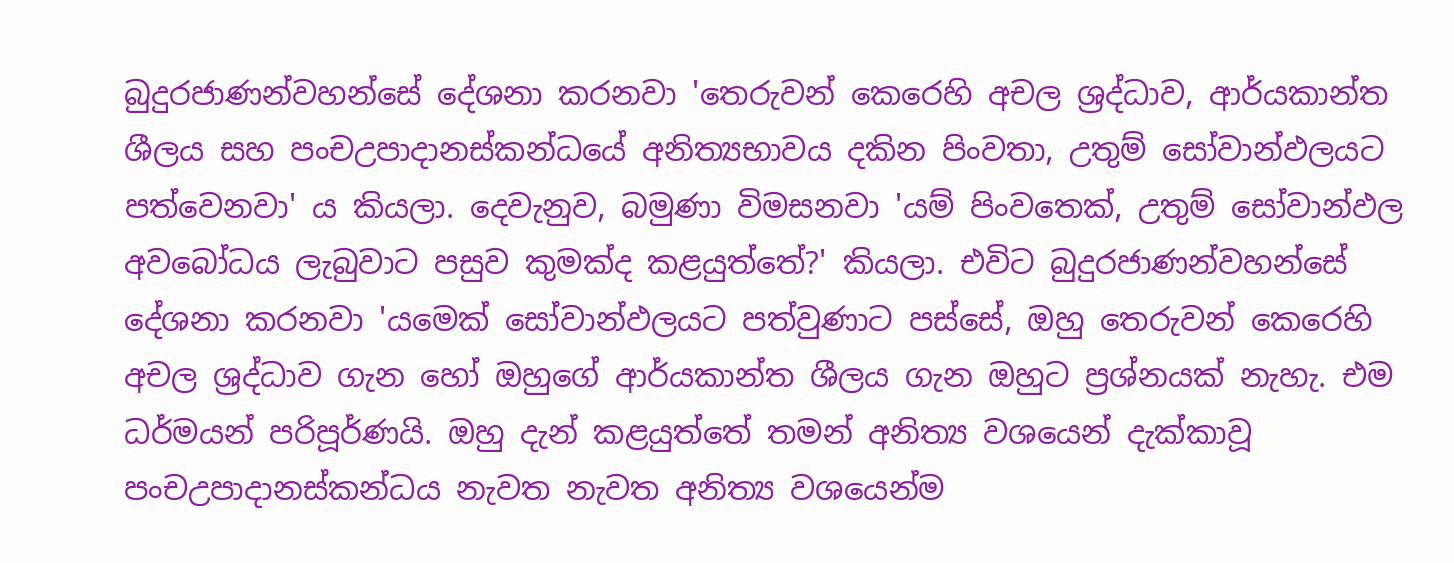බුදුරජාණන්වහන්සේ දේශනා කරනවා 'තෙරුවන් කෙරෙහි අචල ශ්‍රද්ධාව, ආර්යකාන්ත ශීලය සහ පංචඋපාදානස්‌කන්ධයේ අනිත්‍යභාවය දකින පිංවතා, උතුම් සෝවාන්ඵලයට පත්වෙනවා' ය කියලා. දෙවැනුව, බමුණා විමසනවා 'යම් පිංවතෙක්‌, උතුම් සෝවාන්ඵල අවබෝධය ලැබුවාට පසුව කුමක්‌ද කළයුත්තේ?' කියලා. එවිට බුදුරජාණන්වහන්සේ දේශනා කරනවා 'යමෙක්‌ සෝවාන්ඵලයට පත්වුණාට පස්‌සේ, ඔහු තෙරුවන් කෙරෙහි අචල ශ්‍රද්ධාව ගැන හෝ ඔහුගේ ආර්යකාන්ත ශීලය ගැන ඔහුට ප්‍රශ්නයක්‌ නැහැ. එම ධර්මයන් පරිපූර්ණයි. ඔහු දැන් කළයුත්තේ තමන් අනිත්‍ය වශයෙන් දැක්‌කාවූ පංචඋපාදානස්‌කන්ධය නැවත නැවත අනිත්‍ය වශයෙන්ම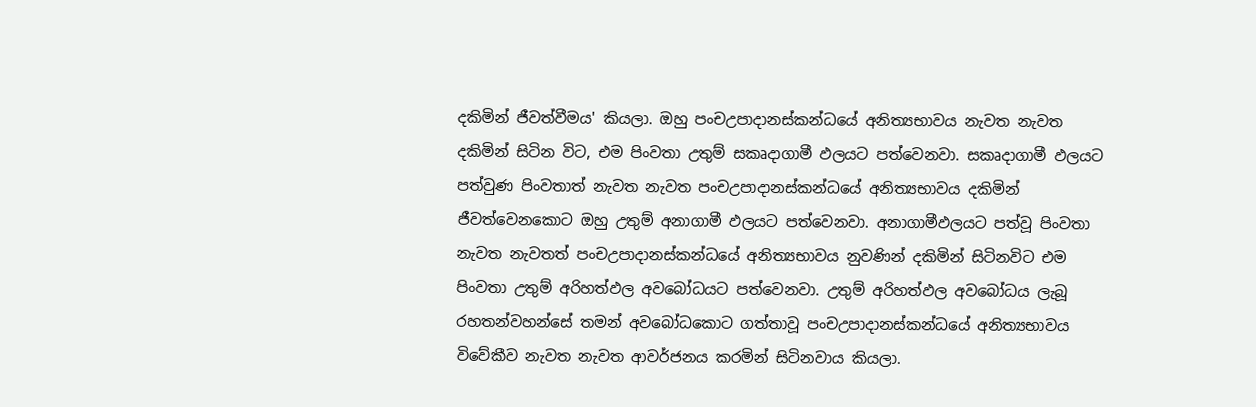දකිමින් ජීවත්වීමය' කියලා. ඔහු පංචඋපාදානස්‌කන්ධයේ අනිත්‍යභාවය නැවත නැවත දකිමින් සිටින විට, එම පිංවතා උතුම් සකෘදාගාමී ඵලයට පත්වෙනවා. සකෘදාගාමී ඵලයට පත්වුණ පිංවතාත් නැවත නැවත පංචඋපාදානස්‌කන්ධයේ අනිත්‍යභාවය දකිමින් ජීවත්වෙනකොට ඔහු උතුම් අනාගාමී ඵලයට පත්වෙනවා. අනාගාමීඵලයට පත්වූ පිංවතා නැවත නැවතත් පංචඋපාදානස්‌කන්ධයේ අනිත්‍යභාවය නුවණින් දකිමින් සිටිනවිට එම පිංවතා උතුම් අරිහත්ඵල අවබෝධයට පත්වෙනවා. උතුම් අරිහත්ඵල අවබෝධය ලැබූ රහතන්වහන්සේ තමන් අවබෝධකොට ගත්තාවූ පංචඋපාදානස්‌කන්ධයේ අනිත්‍යභාවය විවේකීව නැවත නැවත ආවර්ජනය කරමින් සිටිනවාය කියලා.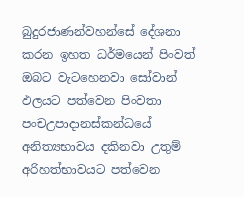බුදුරජාණන්වහන්සේ දේශනා කරන ඉහත ධර්මයෙන් පිංවත් ඔබට වැටහෙනවා සෝවාන් ඵලයට පත්වෙන පිංවතා පංචඋපාදානස්‌කන්ධයේ අනිත්‍යභාවය දකිනවා උතුම් අරිහත්භාවයට පත්වෙන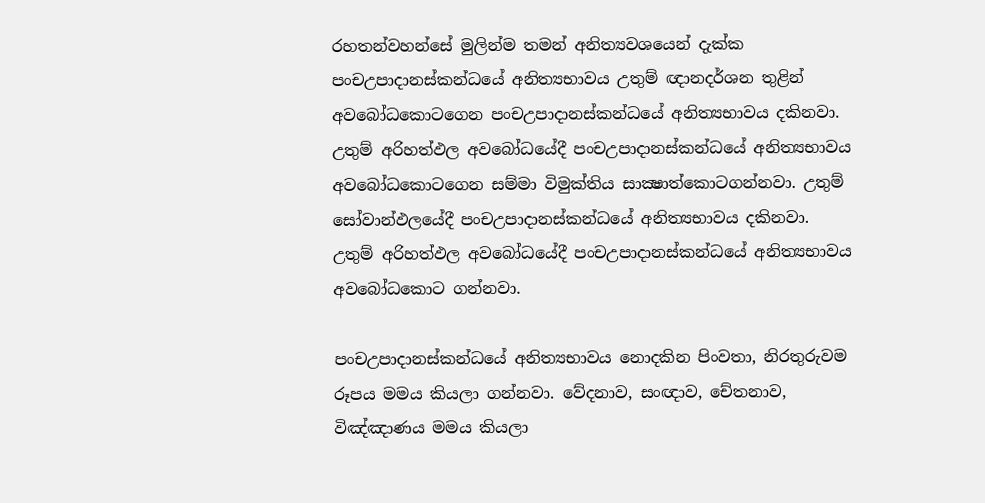රහතන්වහන්සේ මුලින්ම තමන් අනිත්‍යවශයෙන් දැක්‌ක පංචඋපාදානස්‌කන්ධයේ අනිත්‍යභාවය උතුම් ඥානදර්ශන තුළින් අවබෝධකොටගෙන පංචඋපාදානස්‌කන්ධයේ අනිත්‍යභාවය දකිනවා. උතුම් අරිහත්ඵල අවබෝධයේදී පංචඋපාදානස්‌කන්ධයේ අනිත්‍යභාවය අවබෝධකොටගෙන සම්මා විමුක්‌තිය සාක්‍ෂාත්කොටගන්නවා. උතුම් සෝවාන්ඵලයේදී පංචඋපාදානස්‌කන්ධයේ අනිත්‍යභාවය දකිනවා. උතුම් අරිහත්ඵල අවබෝධයේදී පංචඋපාදානස්‌කන්ධයේ අනිත්‍යභාවය අවබෝධකොට ගන්නවා.

පංචඋපාදානස්‌කන්ධයේ අනිත්‍යභාවය නොදකින පිංවතා, නිරතුරුවම රූපය මමය කියලා ගන්නවා. වේදනාව, සංඥාව, චේතනාව, විඤ්ඤාණය මමය කියලා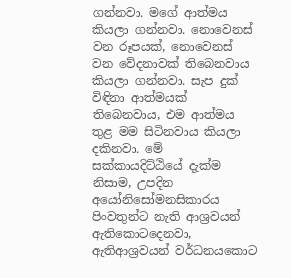ගන්නවා. මගේ ආත්මය කියලා ගන්නවා. නොවෙනස්‌ වන රූපයක්‌, නොවෙනස්‌ වන වේදනාවක්‌ තිබෙනවාය කියලා ගන්නවා. සැප දුක්‌ විඳිනා ආත්මයක්‌ තිබෙනවාය, එම ආත්මය තුළ මම සිටිනවාය කියලා දකිනවා. මේ සක්‌කායදිට්‌ඨියේ දැක්‌ම නිසාම, උපදින අයෝනිසෝමනසිකාරය පිංවතුන්ට නැති ආශ්‍රවයන් ඇතිකොටදෙනවා, ඇතිආශ්‍රවයන් වර්ධනයකොට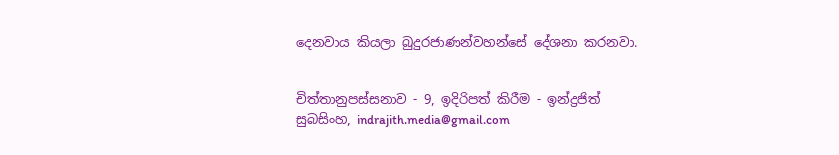දෙනවාය කියලා බුදුරජාණන්වහන්සේ දේශනා කරනවා.


චිත්තානුපස්‌සනාව - 9, ඉදිරිපත් කිරීම - ඉන්ද්‍රජිත් සුබසිංහ, indrajith.media@gmail.com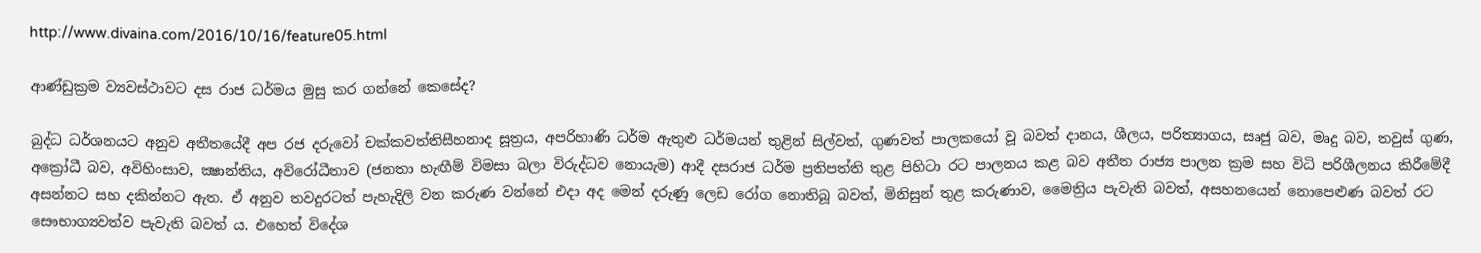http://www.divaina.com/2016/10/16/feature05.html

ආණ්‌ඩුක්‍රම ව්‍යවස්‌ථාවට දස රාජ ධර්මය මුසු කර ගන්නේ කෙසේද?

බුද්ධ ධර්ශනයට අනුව අතීතයේදී අප රජ දරුවෝ චක්‌කවත්තිසීහනාද සූත්‍රය, අපරිහාණි ධර්ම ඇතුළු ධර්මයන් තුළින් සිල්වත්, ගුණවත් පාලකයෝ වූ බවත් දානය, ශීලය, පරිත්‍යාගය, සෘජු බව, මෘදු බව, තවුස්‌ ගුණ, අක්‍රෝධී බව, අවිහිංසාව, ක්‍ෂාන්තිය, අවිරෝධීතාව (ජනතා හැඟීම් විමසා බලා විරුද්ධව නොයැම) ආදී දසරාජ ධර්ම ප්‍රතිපත්ති තුළ පිහිටා රට පාලනය කළ බව අතීත රාජ්‍ය පාලන ක්‍රම සහ විධි පරිශීලනය කිරීමේදී අසන්නට සහ දකින්නට ඇත. ඒ අනුව තවදුරටත් පැහැදිලි වන කරුණ වන්නේ එදා අද මෙන් දරුණු ලෙඩ රෝග නොතිබූ බවත්, මිනිසුන් තුළ කරුණාව, මෛත්‍රිය පැවැති බවත්, අසහනයෙන් නොපෙළුණ බවත් රට සෞභාග්‍යවත්ව පැවැති බවත් ය. එහෙත් විදේශ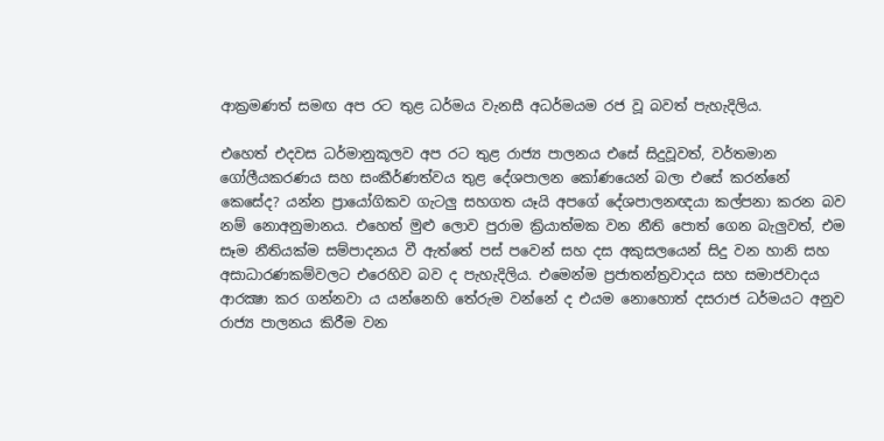ආක්‍රමණත් සමඟ අප රට තුළ ධර්මය වැනසී අධර්මයම රජ වූ බවත් පැහැදිලිය.

එහෙත් එදවස ධර්මානුකූලව අප රට තුළ රාජ්‍ය පාලනය එසේ සිදුවූවත්, වර්තමාන ගෝලීයකරණය සහ සංකීර්ණත්වය තුළ දේශපාලන කෝණයෙන් බලා එසේ කරන්නේ කෙසේද? යන්න ප්‍රායෝගිකව ගැටලු සහගත යෑයි අපගේ දේශපාලනඥයා කල්පනා කරන බව නම් නොඅනුමානය. එහෙත් මුළු ලොව පුරාම ක්‍රියාත්මක වන නීති පොත් ගෙන බැලුවත්, එම සෑම නීතියක්‌ම සම්පාදනය වී ඇත්තේ පස්‌ පවෙන් සහ දස අකුසලයෙන් සිදු වන හානි සහ අසාධාරණකම්වලට එරෙහිව බව ද පැහැදිලිය. එමෙන්ම ප්‍රජාතන්ත්‍රවාදය සහ සමාජවාදය ආරක්‍ෂා කර ගන්නවා ය යන්නෙහි තේරුම වන්නේ ද එයම නොහොත් දසරාජ ධර්මයට අනුව රාජ්‍ය පාලනය කිරීම වන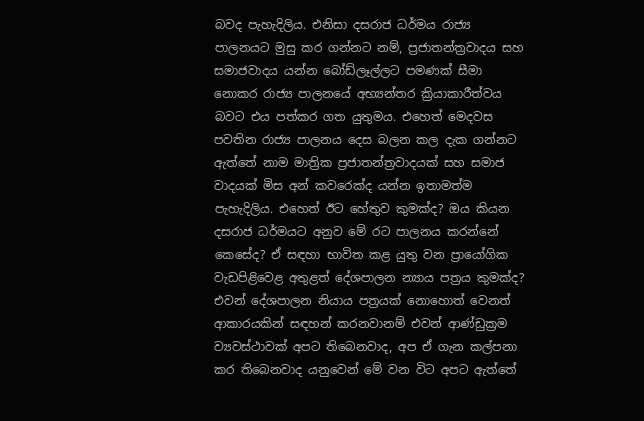බවද පැහැදිලිය. එනිසා දසරාජ ධර්මය රාජ්‍ය පාලනයට මුසු කර ගන්නට නම්, ප්‍රජාතන්ත්‍රවාදය සහ සමාජවාදය යන්න බෝඩ්ලෑල්ලට පමණක්‌ සීමා නොකර රාජ්‍ය පාලනයේ අභ්‍යන්තර ක්‍රියාකාරීත්වය බවට එය පත්කර ගත යුතුමය. එහෙත් මෙදවස පවතින රාජ්‍ය පාලනය දෙස බලන කල දැක ගන්නට ඇත්තේ නාම මාත්‍රික ප්‍රජාතන්ත්‍රවාදයක්‌ සහ සමාජ වාදයක්‌ මිස අන් කවරෙක්‌ද යන්න ඉතාමත්ම පැහැදිලිය. එහෙත් ඊට හේතුව කුමක්‌ද? ඔය කියන දසරාජ ධර්මයට අනුව මේ රට පාලනය කරන්නේ කෙසේද? ඒ සඳහා භාවිත කළ යුතු වන ප්‍රායෝගික වැඩපිළිවෙළ අතුළත් දේශපාලන න්‍යාය පත්‍රය කුමක්‌ද? එවන් දේශපාලන නියාය පත්‍රයක්‌ නොහොත් වෙනත් ආකාරයකින් සඳහන් කරනවානම් එවන් ආණ්‌ඩුක්‍රම ව්‍යවස්‌ථාවක්‌ අපට තිබෙනවාද, අප ඒ ගැන කල්පනා කර තිබෙනවාද යනුවෙන් මේ වන විට අපට ඇත්තේ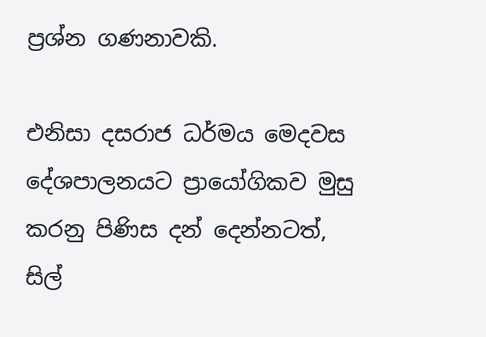ප්‍රශ්න ගණනාවකි.

එනිසා දසරාජ ධර්මය මෙදවස දේශපාලනයට ප්‍රායෝගිකව මුසු කරනු පිණිස දන් දෙන්නටත්, සිල්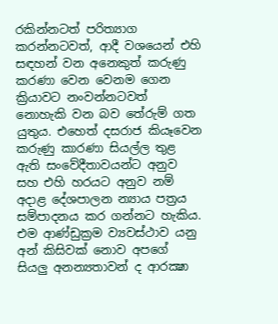රකින්නටත් පරිත්‍යාග කරන්නටවත්, ආදී වශයෙන් එහි සඳහන් වන අනෙකුත් කරුණු කරණා වෙන වෙනම ගෙන ක්‍රියාවට නංවන්නටවත් නොහැකි වන බව තේරුම් ගත යුතුය. එහෙත් දසරාජ කියෑවෙන කරුණු කාරණා සියල්ල තුළ ඇති සංවේදීතාවයන්ට අනුව සහ එහි හරයට අනුව නම් අදාළ දේශපාලන න්‍යාය පත්‍රය සම්පාදනය කර ගන්නට හැකිය. එම ආණ්‌ඩුක්‍රම ව්‍යවස්‌ථාව යනු අන් කිසිවක්‌ නොව අපගේ සියලු අනන්‍යතාවන් ද ආරක්‍ෂා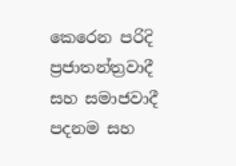කෙරෙන පරිදි ප්‍රජාතන්ත්‍රවාදී සහ සමාජවාදී පදනම සහ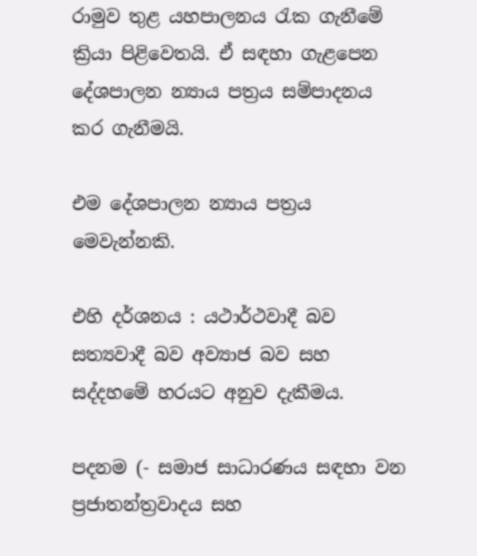රාමුව තුළ යහපාලනය රැක ගැනීමේ ක්‍රියා පිළිවෙතයි. ඒ සඳහා ගැළපෙන දේශපාලන න්‍යාය පත්‍රය සම්පාදනය කර ගැනීමයි.

එම දේශපාලන න්‍යාය පත්‍රය මෙවැන්නකි.

එහි දර්ශනය : යථාර්ථවාදී බව සත්‍යවාදී බව අව්‍යාජ බව සහ සද්දහමේ හරයට අනුව දැකීමය.

පදනම (- සමාජ සාධාරණය සඳහා වන ප්‍රජාතන්ත්‍රවාදය සහ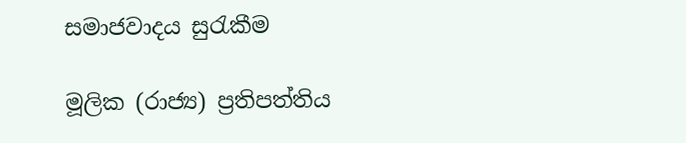සමාජවාදය සුරැකීම

මූලික (රාජ්‍ය) ප්‍රතිපත්තිය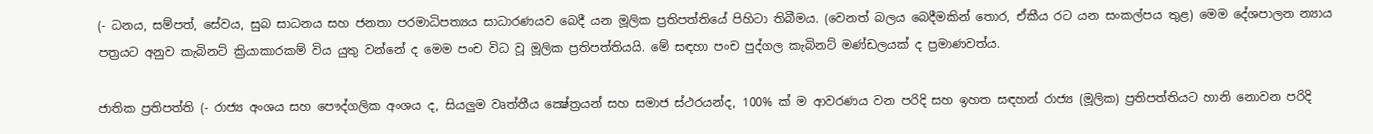(- ධනය, සම්පත්, සේවය, සුබ සාධනය සහ ජනතා පරමාධිපත්‍යය සාධාරණයව බෙදී යන මූලික ප්‍රතිපත්තියේ පිහිටා තිබීමය. (වෙනත් බලය බෙදීමකින් තොර, ඒකීය රට යන සංකල්පය තුළ) මෙම දේශපාලන න්‍යාය පත්‍රයට අනුව කැබිනට්‌ ක්‍රියාකාරකම් විය යුතු වන්නේ ද මෙම පංච විධ වූ මූලික ප්‍රතිපත්තියයි. මේ සඳහා පංච පුද්ගල කැබිනට්‌ මණ්‌ඩලයක්‌ ද ප්‍රමාණවත්ය.

ජාතික ප්‍රතිපත්ති (- රාජ්‍ය අංශය සහ පෞද්ගලික අංශය ද, සියලුම වෘත්තීය ක්‍ෂේත්‍රයන් සහ සමාජ ස්‌ථරයන්ද, 100% ක්‌ ම ආවරණය වන පරිදි සහ ඉහත සඳහන් රාජ්‍ය (මූලික) ප්‍රතිපත්තියට හානි නොවන පරිදි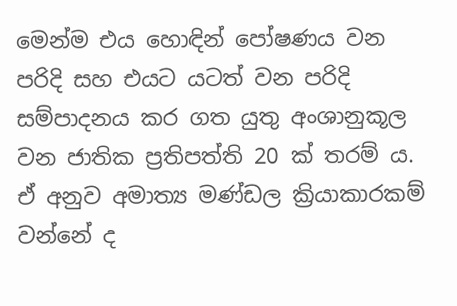මෙන්ම එය හොඳින් පෝෂණය වන පරිදි සහ එයට යටත් වන පරිදි සම්පාදනය කර ගත යුතු අංශානුකූල වන ජාතික ප්‍රතිපත්ති 20 ක්‌ තරම් ය. ඒ අනුව අමාත්‍ය මණ්‌ඩල ක්‍රියාකාරකම් වන්නේ ද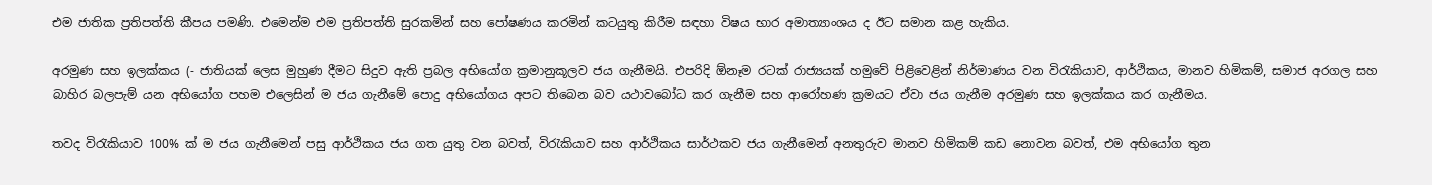එම ජාතික ප්‍රතිපත්ති කීපය පමණි. එමෙන්ම එම ප්‍රතිපත්ති සුරකමින් සහ පෝෂණය කරමින් කටයුතු කිරීම සඳහා විෂය භාර අමාත්‍යාංශය ද ඊට සමාන කළ හැකිය.

අරමුණ සහ ඉලක්‌කය (- ජාතියක්‌ ලෙස මුහුණ දීමට සිදුව ඇති ප්‍රබල අභියෝග ක්‍රමානුකූලව ජය ගැනීමයි. එපරිදි ඕනෑම රටක්‌ රාජ්‍යයක්‌ හමුවේ පිළිවෙළින් නිර්මාණය වන විරැකියාව, ආර්ථිකය, මානව හිමිකම්, සමාජ අරගල සහ බාහිර බලපැම් යන අභියෝග පහම එලෙසින් ම ජය ගැනීමේ පොදු අභියෝගය අපට තිබෙන බව යථාවබෝධ කර ගැනීම සහ ආරෝහණ ක්‍රමයට ඒවා ජය ගැනීම අරමුණ සහ ඉලක්‌කය කර ගැනීමය.

තවද විරැකියාව 100% ක්‌ ම ජය ගැනීමෙන් පසු ආර්ථිකය ජය ගත යුතු වන බවත්, විරැකියාව සහ ආර්ථිකය සාර්ථකව ජය ගැනීමෙන් අනතුරුව මානව හිමිකම් කඩ නොවන බවත්, එම අභියෝග තුන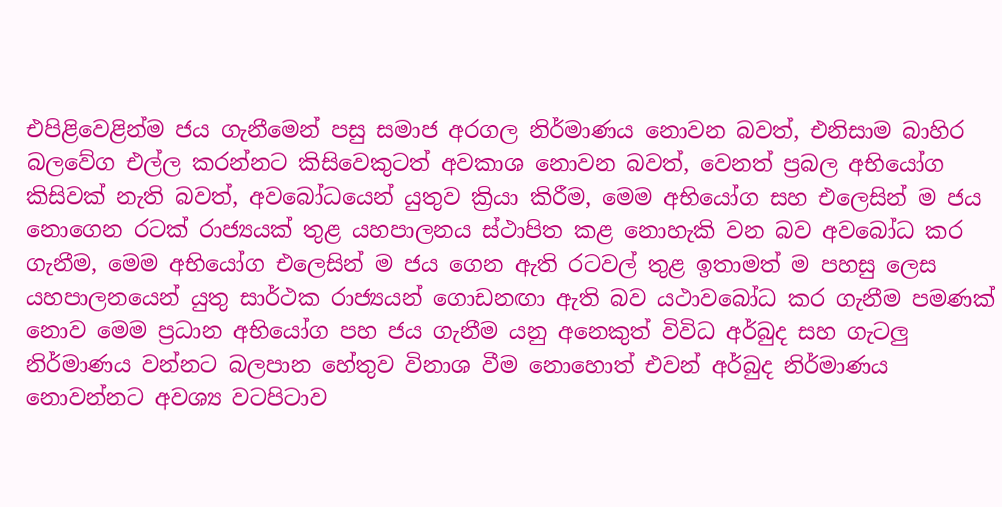එපිළිවෙළින්ම ජය ගැනීමෙන් පසු සමාජ අරගල නිර්මාණය නොවන බවත්, එනිසාම බාහිර බලවේග එල්ල කරන්නට කිසිවෙකුටත් අවකාශ නොවන බවත්, වෙනත් ප්‍රබල අභියෝග කිසිවක්‌ නැති බවත්, අවබෝධයෙන් යුතුව ක්‍රියා කිරීම, මෙම අභියෝග සහ එලෙසින් ම ජය නොගෙන රටක්‌ රාජ්‍යයක්‌ තුළ යහපාලනය ස්‌ථාපිත කළ නොහැකි වන බව අවබෝධ කර ගැනීම, මෙම අභියෝග එලෙසින් ම ජය ගෙන ඇති රටවල් තුළ ඉතාමත් ම පහසු ලෙස යහපාලනයෙන් යුතු සාර්ථක රාජ්‍යයන් ගොඩනඟා ඇති බව යථාවබෝධ කර ගැනීම පමණක්‌ නොව මෙම ප්‍රධාන අභියෝග පහ ජය ගැනීම යනු අනෙකුත් විවිධ අර්බුද සහ ගැටලු නිර්මාණය වන්නට බලපාන හේතුව විනාශ වීම නොහොත් එවන් අර්බුද නිර්මාණය නොවන්නට අවශ්‍ය වටපිටාව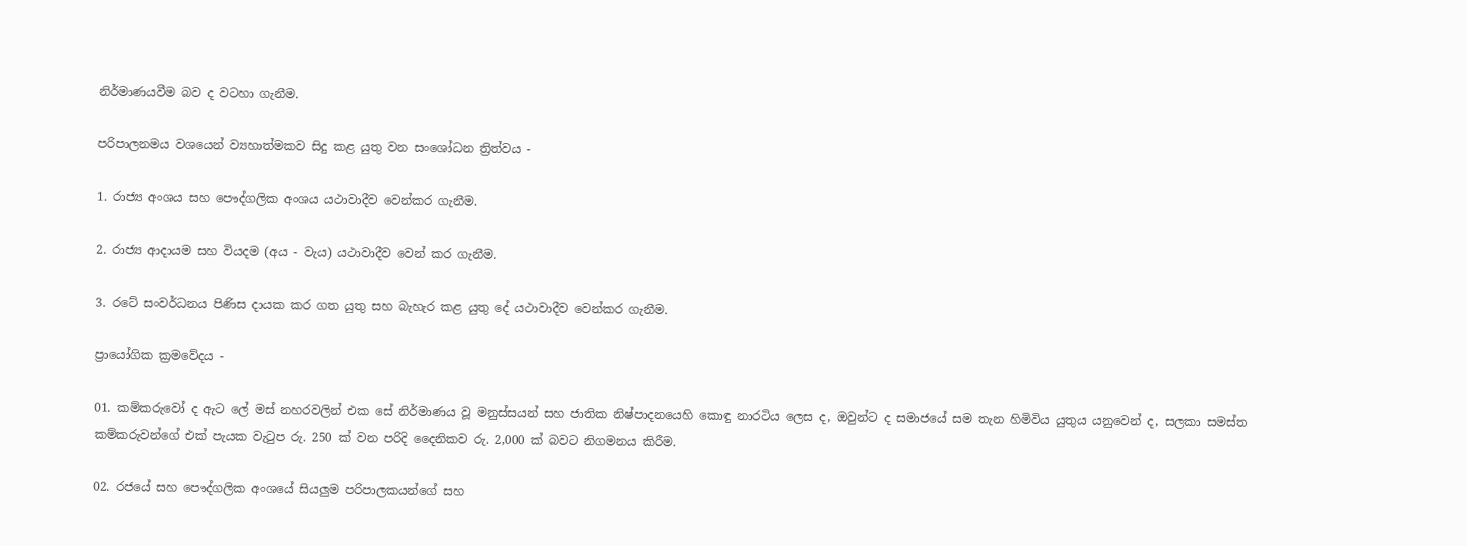නිර්මාණයවීම බව ද වටහා ගැනීම.

පරිපාලනමය වශයෙන් ව්‍යහාත්මකව සිදු කළ යුතු වන සංශෝධන ත්‍රිත්වය -

1. රාජ්‍ය අංශය සහ පෞද්ගලික අංශය යථාවාදීව වෙන්කර ගැනීම.

2. රාජ්‍ය ආදායම සහ වියදම (අය - වැය) යථාවාදීව වෙන් කර ගැනීම.

3. රටේ සංවර්ධනය පිණිස දායක කර ගත යුතු සහ බැහැර කළ යුතු දේ යථාවාදීව වෙන්කර ගැනීම.

ප්‍රායෝගික ක්‍රමවේදය -

01. කම්කරුවෝ ද ඇට ලේ මස්‌ නහරවලින් එක සේ නිර්මාණය වූ මනුස්‌සයන් සහ ජාතික නිෂ්පාදනයෙහි කොඳු නාරටිය ලෙස ද, ඔවුන්ට ද සමාජයේ සම තැන හිමිවිය යුතුය යනුවෙන් ද, සලකා සමස්‌ත කම්කරුවන්ගේ එක්‌ පැයක වැටුප රු. 250 ක්‌ වන පරිදි දෛනිකව රු. 2,000 ක්‌ බවට නිගමනය කිරීම.

02. රජයේ සහ පෞද්ගලික අංශයේ සියලුම පරිපාලකයන්ගේ සහ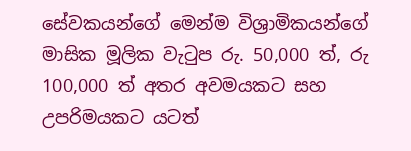සේවකයන්ගේ මෙන්ම විශ්‍රාමිකයන්ගේ මාසික මූලික වැටුප රු. 50,000 ත්, රු 100,000 ත් අතර අවමයකට සහ උපරිමයකට යටත්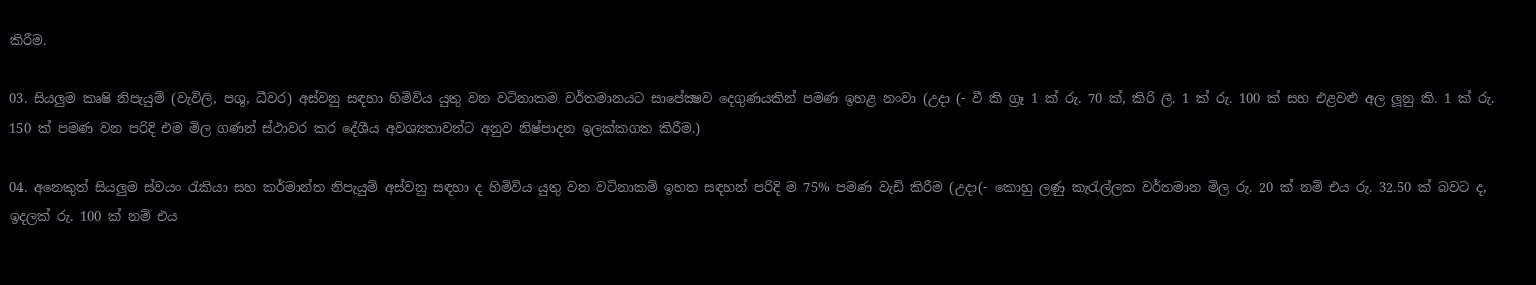කිරීම.

03. සියලුම කෘෂි නිපැයුම් (වැවිලි, පශු, ධීවර) අස්‌වනු සඳහා හිමිවිය යුතු වන වටිනාකම වර්තමානයට සාපේක්‍ෂව දෙගුණයකින් පමණ ඉහළ නංවා (උදා (- වී කි ග්‍රෑ 1 ක්‌ රු. 70 ක්‌, කිරි ලී. 1 ක්‌ රු. 100 ක්‌ සහ එළවළු අල ලූනු කි. 1 ක්‌ රු. 150 ක්‌ පමණ වන පරිදි එම මිල ගණන් ස්‌ථාවර කර දේශීය අවශ්‍යතාවන්ට අනුව නිෂ්පාදන ඉලක්‌කගත කිරීම.)

04. අනෙකුත් සියලුම ස්‌වයං රැකියා සහ කර්මාන්ත නිපැයුම් අස්‌වනු සඳහා ද හිමිවිය යුතු වන වටිනාකම් ඉහත සඳහන් පරිදි ම 75% පමණ වැඩි කිරීම (උදා(- කොහු ලණු කැරැල්ලක වර්තමාන මිල රු. 20 ක්‌ නම් එය රු. 32.50 ක්‌ බවට ද, ඉදලක්‌ රු. 100 ක්‌ නම් එය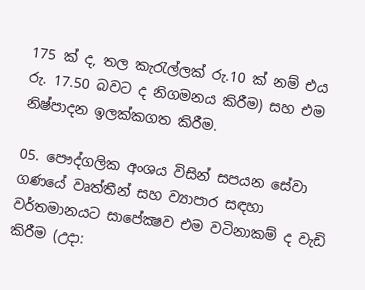175 ක්‌ ද, තල කැරැල්ලක්‌ රු.10 ක්‌ නම් එය රු. 17.50 බවට ද නිගමනය කිරීම) සහ එම නිෂ්පාදන ඉලක්‌කගත කිරීම.

05. පෞද්ගලික අංශය විසින් සපයන සේවා ගණයේ වෘත්තීන් සහ ව්‍යාපාර සඳහා වර්තමානයට සාපේක්‍ෂව එම වටිනාකම් ද වැඩි කිරීම (උදා: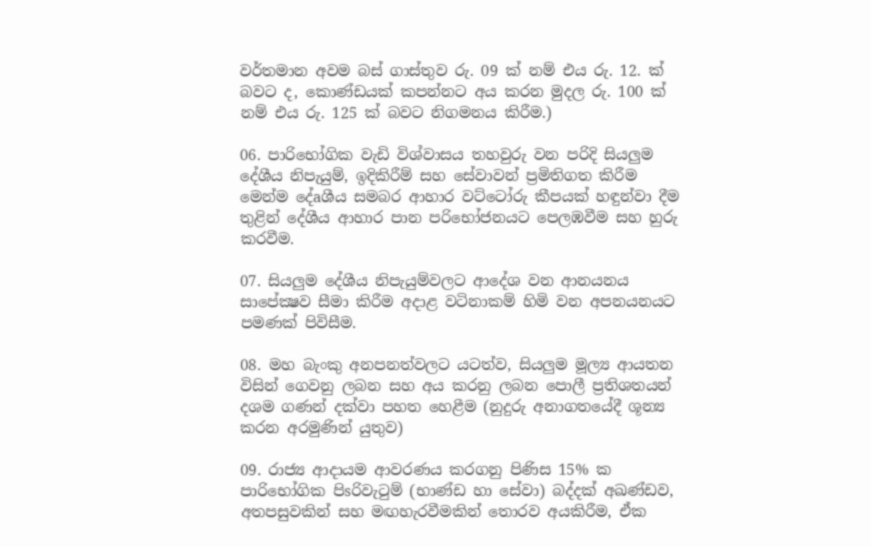වර්තමාන අවම බස්‌ ගාස්‌තුව රු. 09 ක්‌ නම් එය රු. 12. ක්‌ බවට ද, කොණ්‌ඩයක්‌ කපන්නට අය කරන මුදල රු. 100 ක්‌ නම් එය රු. 125 ක්‌ බවට නිගමනය කිරීම.)

06. පාරිභෝගික වැඩි විශ්වාසය තහවුරු වන පරිදි සියලුම දේශීය නිපැයුම්, ඉදිකිරීම් සහ සේවාවන් ප්‍රමිතිගත කිරීම මෙන්ම දේaශීය සමබර ආහාර වට්‌ටෝරු කීපයක්‌ හඳුන්වා දීම තුළින් දේශීය ආහාර පාන පරිභෝජනයට පෙලඹවීම සහ හුරු කරවීම.

07. සියලුම දේශීය නිපැයුම්වලට ආදේශ වන ආනයනය සාපේක්‍ෂව සීමා කිරීම අදාළ වටිනාකම් හිමි වන අපනයනයට පමණක්‌ පිවිසීම.

08. මහ බැංකු අනපනත්වලට යටත්ව, සියලුම මූල්‍ය ආයතන විසින් ගෙවනු ලබන සහ අය කරනු ලබන පොලී ප්‍රතිශතයන් දශම ගණන් දක්‌වා පහත හෙළීම (නුදුරු අනාගතයේදී ශූන්‍ය කරන අරමුණින් යුතුව)

09. රාජ්‍ය ආදායම ආවරණය කරගනු පිණිස 15% ක පාරිභෝගික පිsරිවැටුම් (භාණ්‌ඩ හා සේවා) බද්දක්‌ අඛණ්‌ඩව, අතපසුවකින් සහ මඟහැරවීමකින් තොරව අයකිරීම, ඒක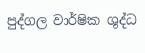පුද්ගල වාර්ෂික ශුද්ධ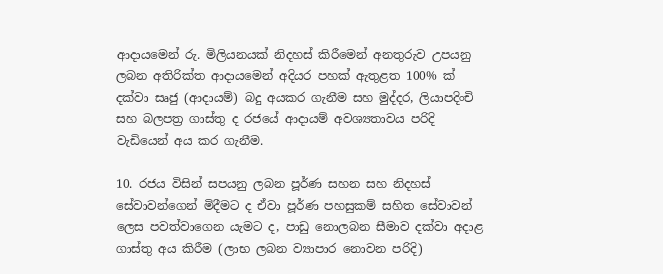ආදායමෙන් රු. මිලියනයක්‌ නිදහස්‌ කිරීමෙන් අනතුරුව උපයනු ලබන අතිරික්‌ත ආදායමෙන් අදියර පහක්‌ ඇතුළත 100% ක්‌ දක්‌වා සෘජු (ආදායම්) බදු අයකර ගැනීම සහ මුද්දර, ලියාපදිංචි සහ බලපත්‍ර ගාස්‌තු ද රජයේ ආදායම් අවශ්‍යතාවය පරිදි වැඩියෙන් අය කර ගැනීම.

10. රජය විසින් සපයනු ලබන පූර්ණ සහන සහ නිදහස්‌ සේවාවන්ගෙන් මිදීමට ද ඒවා පූර්ණ පහසුකම් සහිත සේවාවන් ලෙස පවත්වාගෙන යැමට ද, පාඩු නොලබන සීමාව දක්‌වා අදාළ ගාස්‌තු අය කිරීම (ලාභ ලබන ව්‍යාපාර නොවන පරිදි)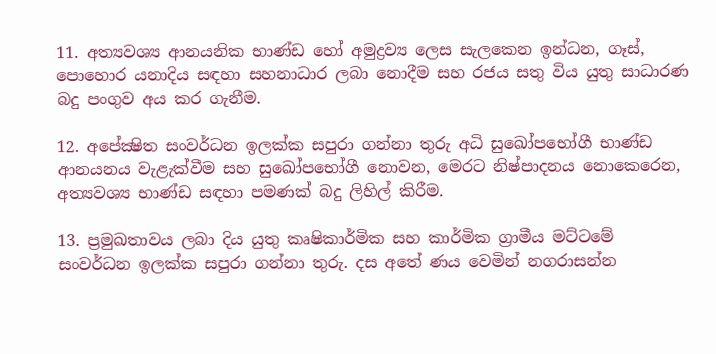11. අත්‍යවශ්‍ය ආනයනික භාණ්‌ඩ හෝ අමුද්‍රව්‍ය ලෙස සැලකෙන ඉන්ධන, ගෑස්‌, පොහොර යනාදිය සඳහා සහනාධාර ලබා නොදීම සහ රජය සතු විය යුතු සාධාරණ බදු පංගුව අය කර ගැනීම.

12. අපේක්‍ෂිත සංවර්ධන ඉලක්‌ක සපුරා ගන්නා තුරු අධි සුඛෝපභෝගී භාණ්‌ඩ ආනයනය වැළැක්‌වීම සහ සුඛෝපභෝගී නොවන, මෙරට නිෂ්පාදනය නොකෙරෙන, අත්‍යවශ්‍ය භාණ්‌ඩ සඳහා පමණක්‌ බදු ලිහිල් කිරීම.

13. ප්‍රමුඛතාවය ලබා දිය යුතු කෘෂිකාර්මික සහ කාර්මික ග්‍රාමීය මට්‌ටමේ සංවර්ධන ඉලක්‌ක සපුරා ගන්නා තුරු. දස අතේ ණය වෙමින් නගරාසන්න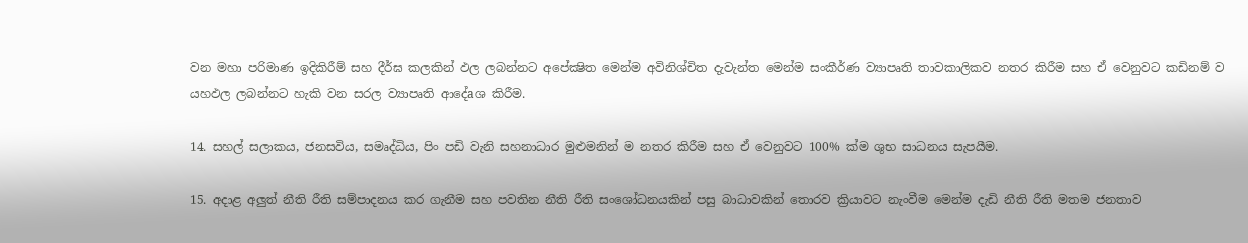වන මහා පරිමාණ ඉදිකිරීම් සහ දීර්ඝ කලකින් ඵල ලබන්නට අපේක්‍ෂිත මෙන්ම අවිනිශ්චිත දැවැන්ත මෙන්ම සංකීර්ණ ව්‍යාපෘති තාවකාලිකව නතර කිරීම සහ ඒ වෙනුවට කඩිනම් ව යහඵල ලබන්නට හැකි වන සරල ව්‍යාපෘති ආදේaශ කිරීම.

14. සහල් සලාකය, ජනසවිය, සමෘද්ධිය, පිං පඩි වැනි සහනාධාර මුළුමනින් ම නතර කිරීම සහ ඒ වෙනුවට 100% ක්‌ම ශුභ සාධනය සැපයීම.

15. අදාළ අලුත් නීති රීති සම්පාදනය කර ගැනීම සහ පවතින නීති රීති සංශෝධනයකින් පසු බාධාවකින් තොරව ක්‍රියාවට නැංවීම මෙන්ම දැඩි නීති රීති මතම ජනතාව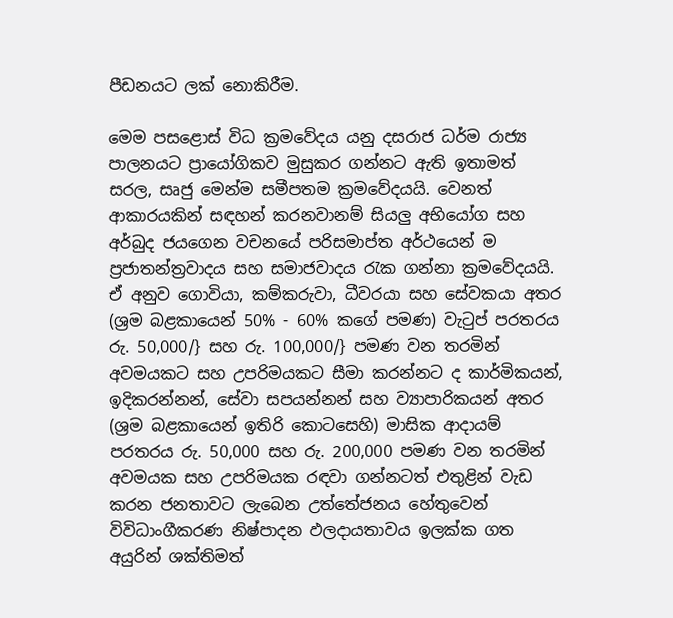පීඩනයට ලක්‌ නොකිරීම.

මෙම පසළොස්‌ විධ ක්‍රමවේදය යනු දසරාජ ධර්ම රාජ්‍ය පාලනයට ප්‍රායෝගිකව මුසුකර ගන්නට ඇති ඉතාමත් සරල, සෘජු මෙන්ම සමීපතම ක්‍රමවේදයයි. වෙනත් ආකාරයකින් සඳහන් කරනවානම් සියලු අභියෝග සහ අර්බුද ජයගෙන වචනයේ පරිසමාප්ත අර්ථයෙන් ම ප්‍රජාතන්ත්‍රවාදය සහ සමාජවාදය රැක ගන්නා ක්‍රමවේදයයි. ඒ අනුව ගොවියා, කම්කරුවා, ධීවරයා සහ සේවකයා අතර (ශ්‍රම බළකායෙන් 50% - 60% කගේ පමණ) වැටුප් පරතරය රු. 50,000/} සහ රු. 100,000/} පමණ වන තරමින් අවමයකට සහ උපරිමයකට සීමා කරන්නට ද කාර්මිකයන්, ඉදිකරන්නන්, සේවා සපයන්නන් සහ ව්‍යාපාරිකයන් අතර (ශ්‍රම බළකායෙන් ඉතිරි කොටසෙහි) මාසික ආදායම් පරතරය රු. 50,000 සහ රු. 200,000 පමණ වන තරමින් අවමයක සහ උපරිමයක රඳවා ගන්නටත් එතුළින් වැඩ කරන ජනතාවට ලැබෙන උත්තේජනය හේතුවෙන් විවිධාංගීකරණ නිෂ්පාදන ඵලදායතාවය ඉලක්‌ක ගත අයුරින් ශක්‌තිමත්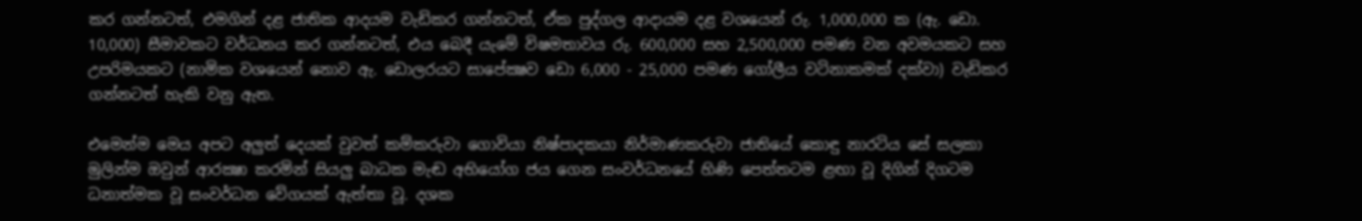කර ගන්නටත්, එමගින් දළ ජාතික ආදයම වැඩිකර ගන්නටත්, ඒක පුද්ගල ආදායම දළ වශයෙන් රු. 1,000,000 ක (ඇ. ඩො. 10,000) සීමාවකට වර්ධනය කර ගන්නටත්, එය බෙදී යැමේ විෂමතාවය රු. 600,000 සහ 2,500,000 පමණ වන අවමයකට සහ උපරිමයකට (නාමික වශයෙන් නොව ඇ. ඩොලරයට සාපේක්‍ෂව ඩො 6,000 - 25,000 පමණ ගෝලීය වටිනාකමක්‌ දක්‌වා) වැඩිකර ගන්නටත් හැකි වනු ඇත.

එමෙන්ම මෙය අපට අලුත් දෙයක්‌ වුවත් කම්කරුවා ගොවියා නිෂ්පාදකයා නිර්මාණකරුවා ජාතියේ කොඳු නාරටිය සේ සලකා මුලින්ම ඔවුන් ආරක්‍ෂා කරමින් සියලු බාධක මැඬ අභියෝග ජය ගෙන සංවර්ධනයේ හිණි පෙත්තටම ළඟා වූ දිගින් දිගටම ධනාත්මක වූ සංවර්ධන වේගයක්‌ ඇත්තා වූ. දශක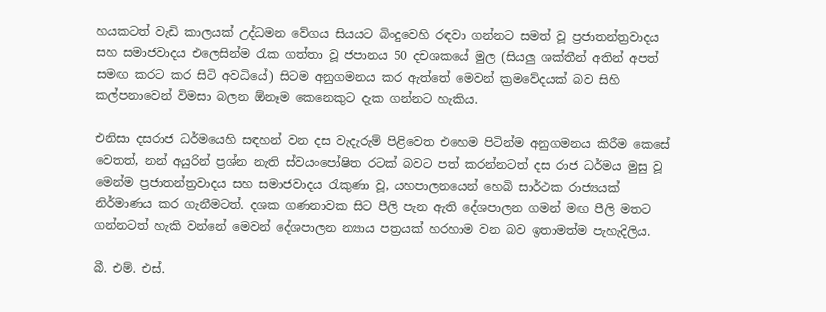හයකටත් වැඩි කාලයක්‌ උද්ධමන වේගය සියයට බිංදුවෙහි රඳවා ගන්නට සමත් වූ ප්‍රජාතන්ත්‍රවාදය සහ සමාජවාදය එලෙසින්ම රැක ගත්තා වූ ජපානය 50 දචශකයේ මුල (සියලු ශක්‌තීන් අතින් අපත් සමඟ කරට කර සිටි අවධියේ) සිටම අනුගමනය කර ඇත්තේ මෙවන් ක්‍රමවේදයක්‌ බව සිහි කල්පනාවෙන් විමසා බලන ඕනෑම කෙනෙකුට දැක ගන්නට හැකිය.

එනිසා දසරාජ ධර්මයෙහි සඳහන් වන දස වැදැරුම් පිළිවෙත එහෙම පිටින්ම අනුගමනය කිරීම කෙසේ වෙතත්, නන් අයුරින් ප්‍රශ්න නැති ස්‌වයංපෝෂිත රටක්‌ බවට පත් කරන්නටත් දස රාජ ධර්මය මුසු වූ මෙන්ම ප්‍රජාතන්ත්‍රවාදය සහ සමාජවාදය රැකුණා වූ, යහපාලනයෙන් හෙබි සාර්ථක රාජ්‍යයක්‌ නිර්මාණය කර ගැනීමටත්. දශක ගණනාවක සිට පීලි පැන ඇති දේශපාලන ගමන් මඟ පීලි මතට ගන්නටත් හැකි වන්නේ මෙවන් දේශපාලන න්‍යාය පත්‍රයක්‌ හරහාම වන බව ඉතාමත්ම පැහැදිලිය.

බී. එම්. එස්‌.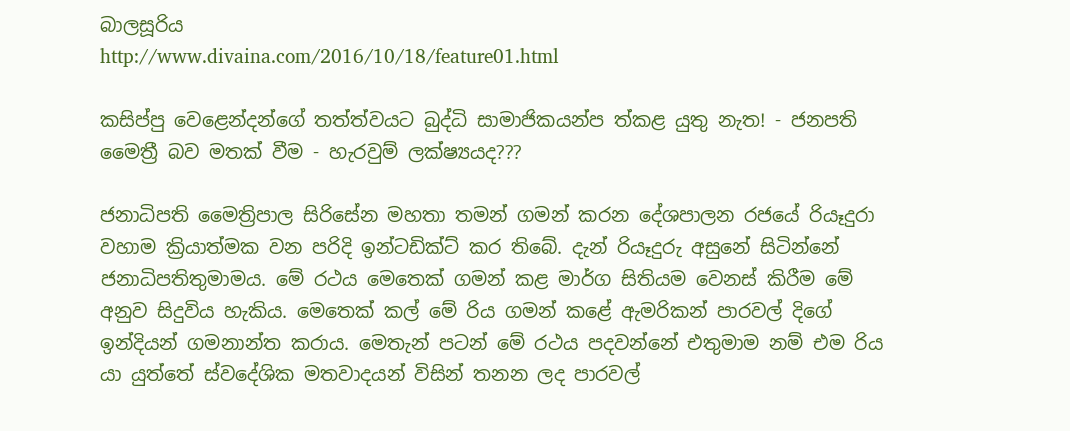බාලසූරිය
http://www.divaina.com/2016/10/18/feature01.html

කසිප්පු වෙළෙන්දන්ගේ තත්ත්වයට බුද්ධි සාමාජිකයන්ප ත්කළ යුතු නැත! - ජනපති මෛත්‍රී බව මතක් වීම - හැරවුම් ලක්‌ෂ්‍යයද???

ජනාධිපති මෛත්‍රිපාල සිරිසේන මහතා තමන් ගමන් කරන දේශපාලන රජයේ රියෑදුරා වහාම ක්‍රියාත්මක වන පරිදි ඉන්ටඩික්‌ට්‌ කර තිබේ. දැන් රියෑදුරු අසුනේ සිටින්නේ ජනාධිපතිතුමාමය. මේ රථය මෙතෙක්‌ ගමන් කළ මාර්ග සිතියම වෙනස්‌ කිරීම මේ අනුව සිදුවිය හැකිය. මෙතෙක්‌ කල් මේ රිය ගමන් කළේ ඇමරිකන් පාරවල් දිගේ ඉන්දියන් ගමනාන්ත කරාය. මෙතැන් පටන් මේ රථය පදවන්නේ එතුමාම නම් එම රිය යා යුත්තේ ස්‌වදේශික මතවාදයන් විසින් තනන ලද පාරවල්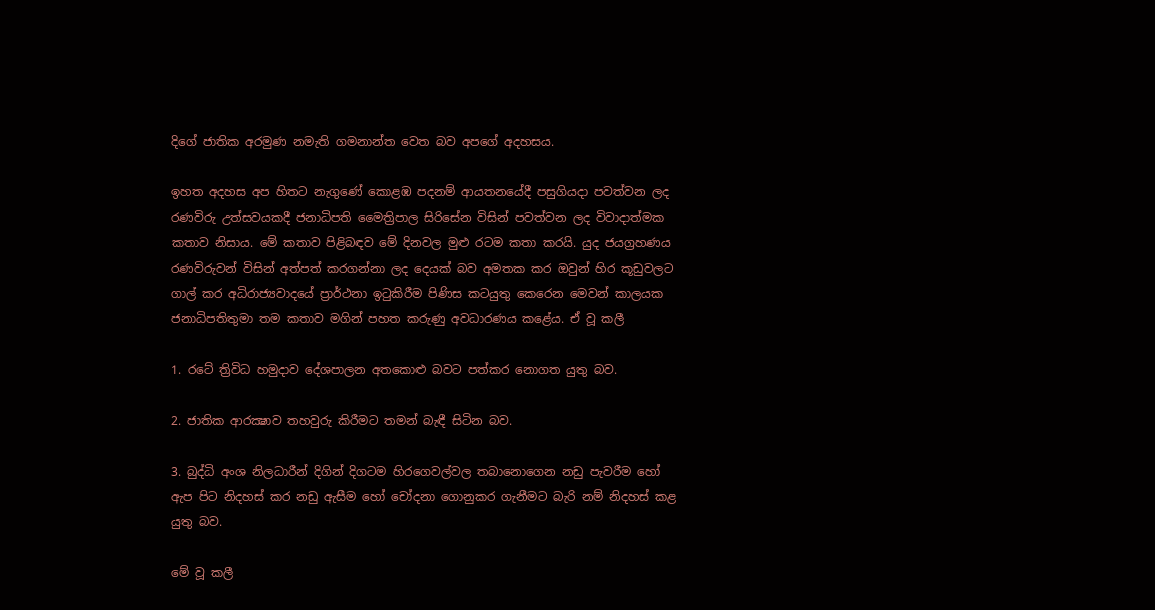දිගේ ජාතික අරමුණ නමැති ගමනාන්ත වෙත බව අපගේ අදහසය.

ඉහත අදහස අප හිතට නැගුණේ කොළඹ පදනම් ආයතනයේදී පසුගියදා පවත්වන ලද රණවිරු උත්සවයකදී ජනාධිපති මෛත්‍රිපාල සිරිසේන විසින් පවත්වන ලද විවාදාත්මක කතාව නිසාය. මේ කතාව පිළිබඳව මේ දිනවල මුළු රටම කතා කරයි. යුද ජයග්‍රහණය රණවිරුවන් විසින් අත්පත් කරගන්නා ලද දෙයක්‌ බව අමතක කර ඔවුන් හිර කූඩුවලට ගාල් කර අධිරාජ්‍යවාදයේ ප්‍රාර්ථනා ඉටුකිරීම පිණිස කටයුතු කෙරෙන මෙවන් කාලයක ජනාධිපතිතුමා තම කතාව මගින් පහත කරුණු අවධාරණය කළේය. ඒ වූ කලී

1. රටේ ත්‍රිවිධ හමුදාව දේශපාලන අතකොළු බවට පත්කර නොගත යුතු බව.

2. ජාතික ආරක්‍ෂාව තහවුරු කිරීමට තමන් බැඳී සිටින බව.

3. බුද්ධි අංශ නිලධාරීන් දිගින් දිගටම හිරගෙවල්වල තබානොගෙන නඩු පැවරීම හෝ ඇප පිට නිදහස්‌ කර නඩු ඇසීම හෝ චෝදනා ගොනුකර ගැනීමට බැරි නම් නිදහස්‌ කළ යුතු බව.

මේ වූ කලී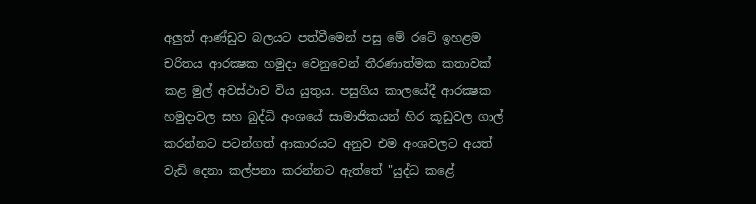අලුත් ආණ්‌ඩුව බලයට පත්වීමෙන් පසු මේ රටේ ඉහළම චරිතය ආරක්‍ෂක හමුදා වෙනුවෙන් තීරණාත්මක කතාවක්‌ කළ මුල් අවස්‌ථාව විය යුතුය. පසුගිය කාලයේදී ආරක්‍ෂක හමුදාවල සහ බුද්ධි අංශයේ සාමාජිකයන් හිර කූඩුවල ගාල් කරන්නට පටන්ගත් ආකාරයට අනුව එම අංශවලට අයත් වැඩි දෙනා කල්පනා කරන්නට ඇත්තේ "යුද්ධ කළේ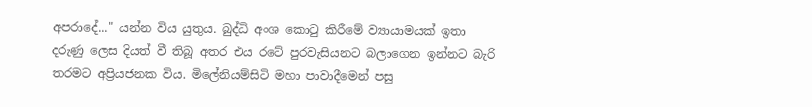අපරාදේ..." යන්න විය යුතුය. බුද්ධි අංශ කොටු කිරීමේ ව්‍යායාමයක්‌ ඉතා දරුණු ලෙස දියත් වී තිබූ අතර එය රටේ පුරවැසියනට බලාගෙන ඉන්නට බැරි තරමට අප්‍රියජනක විය. මිලේනියම්සිටි මහා පාවාදීමෙන් පසු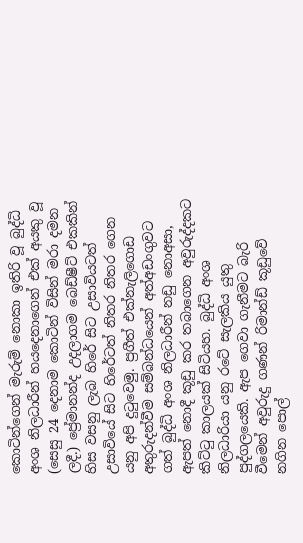කොටින්ගෙන් මැරුම් නොකා ඉතිරි වූ බුද්ධි අංශ නිලධාරීන් හයදෙනාගෙන් එක්‌ අයකු වූ (සෙසු 24 දෙනාම කොටින් විසින් මරා දමන ලදී.) ප්‍රේමානන්ද උදලාගම බෙඩ්ෂීට්‌ එකකින් හිස වසනු ලැබ හිරේ සිට උසාවියටත් උසාවියේ සිට හිරේටත් නිතර නිතර ගෙන යනු අපි දුටුවෙමු. ප්‍රගීත් එක්‌නැලිගොඩ අතුරුදන්වීම සම්බන්ධයෙන් අත්අඩංගුවට ගත් බුද්ධි අංශ නිලධාරීන් නඩු නොඅසා, ඇපත් නොදී කූඩු කර තබාගෙන අවුරුද්දකට කිට්‌ටු කාලයක්‌ සිටියහ. බුද්ධි අංශ නිලධාරියා යනු රටේ සැලකිය යුතු පුද්ගලයෙකි. ඇප ගෙවා ගැනීමට බැරි වීමෙන් අවුරුදු ගණන් රිමාන්ඩ් කූඩුවේ නගින පොල්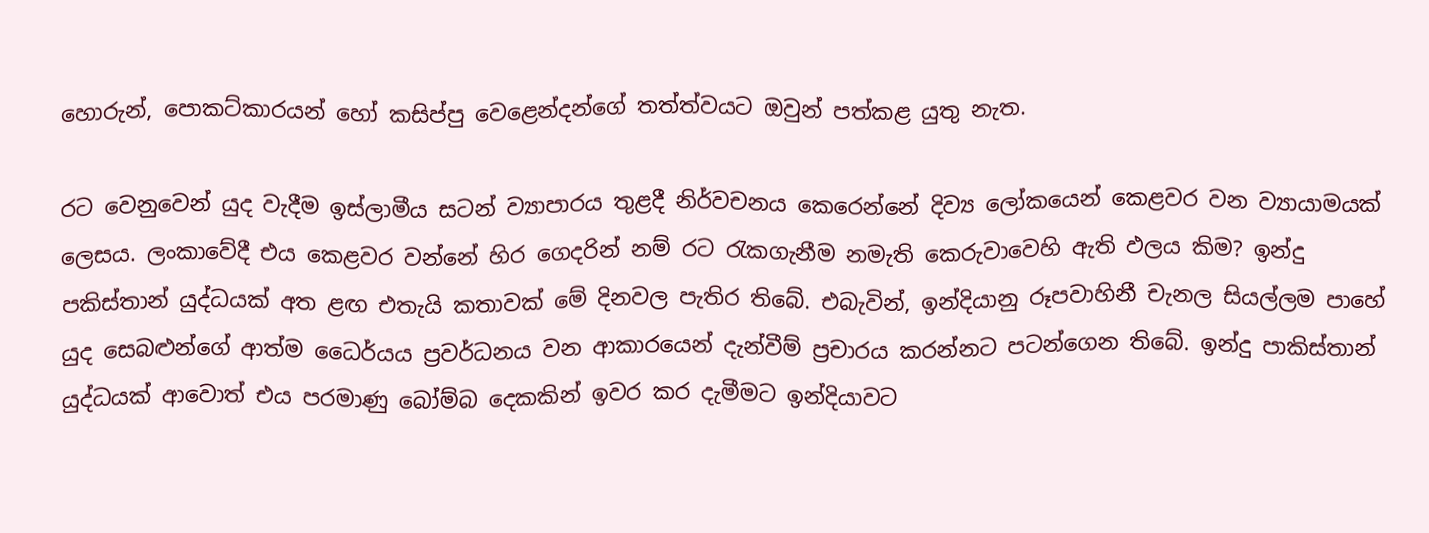හොරුන්, පොකට්‌කාරයන් හෝ කසිප්පු වෙළෙන්දන්ගේ තත්ත්වයට ඔවුන් පත්කළ යුතු නැත.

රට වෙනුවෙන් යුද වැදීම ඉස්‌ලාමීය සටන් ව්‍යාපාරය තුළදී නිර්වචනය කෙරෙන්නේ දිව්‍ය ලෝකයෙන් කෙළවර වන ව්‍යායාමයක්‌ ලෙසය. ලංකාවේදී එය කෙළවර වන්නේ හිර ගෙදරින් නම් රට රැකගැනීම නමැති කෙරුවාවෙහි ඇති ඵලය කිම? ඉන්දු පකිස්‌තාන් යුද්ධයක්‌ අත ළඟ එතැයි කතාවක්‌ මේ දිනවල පැතිර තිබේ. එබැවින්, ඉන්දියානු රූපවාහිනී චැනල සියල්ලම පාහේ යුද සෙබළුන්ගේ ආත්ම ධෛර්යය ප්‍රවර්ධනය වන ආකාරයෙන් දැන්වීම් ප්‍රචාරය කරන්නට පටන්ගෙන තිබේ. ඉන්දු පාකිස්‌තාන් යුද්ධයක්‌ ආවොත් එය පරමාණු බෝම්බ දෙකකින් ඉවර කර දැමීමට ඉන්දියාවට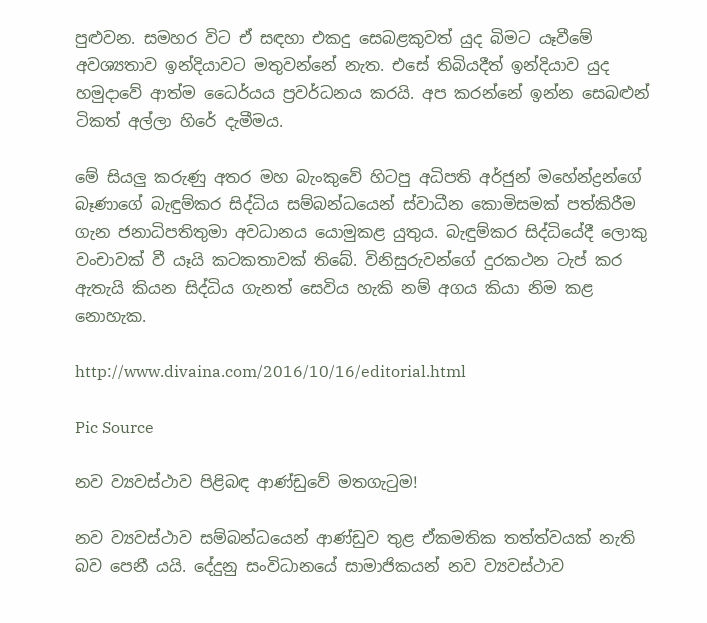පුළුවන. සමහර විට ඒ සඳහා එකදු සෙබළකුවත් යුද බිමට යෑවීමේ අවශ්‍යතාව ඉන්දියාවට මතුවන්නේ නැත. එසේ තිබියදීත් ඉන්දියාව යුද හමුදාවේ ආත්ම ධෛර්යය ප්‍රවර්ධනය කරයි. අප කරන්නේ ඉන්න සෙබළුන් ටිකත් අල්ලා හිරේ දැමීමය.

මේ සියලු කරුණු අතර මහ බැංකුවේ හිටපු අධිපති අර්ජුන් මහේන්ද්‍රන්ගේ බෑණාගේ බැඳුම්කර සිද්ධිය සම්බන්ධයෙන් ස්‌වාධීන කොමිසමක්‌ පත්කිරීම ගැන ජනාධිපතිතුමා අවධානය යොමුකළ යුතුය. බැඳුම්කර සිද්ධියේදී ලොකු වංචාවක්‌ වී යෑයි කටකතාවක්‌ තිබේ. විනිසුරුවන්ගේ දුරකථන ටැප් කර ඇතැයි කියන සිද්ධිය ගැනත් සෙවිය හැකි නම් අගය කියා නිම කළ නොහැක.

http://www.divaina.com/2016/10/16/editorial.html

Pic Source

නව ව්‍යවස්‌ථාව පිළිබඳ ආණ්‌ඩුවේ මතගැටුම!

නව ව්‍යවස්‌ථාව සම්බන්ධයෙන් ආණ්‌ඩුව තුළ ඒකමතික තත්ත්වයක්‌ නැති බව පෙනී යයි. දේදුනු සංවිධානයේ සාමාජිකයන් නව ව්‍යවස්‌ථාව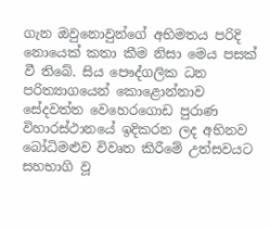ගැන ඔවුනොවුන්ගේ අභිමතය පරිදි නොයෙක්‌ කතා කීම නිසා මෙය පසක්‌ වී තිබේ. සිය පෞද්ගලික ධන පරිත්‍යාගයෙන් කොළොන්නාව සේදවත්ත වෙහෙරගොඩ පුරාණ විහාරස්‌ථානයේ ඉදිකරන ලද අභිනව බෝධිමළුව විවෘත කිරීමේ උත්සවයට සහභාගි වූ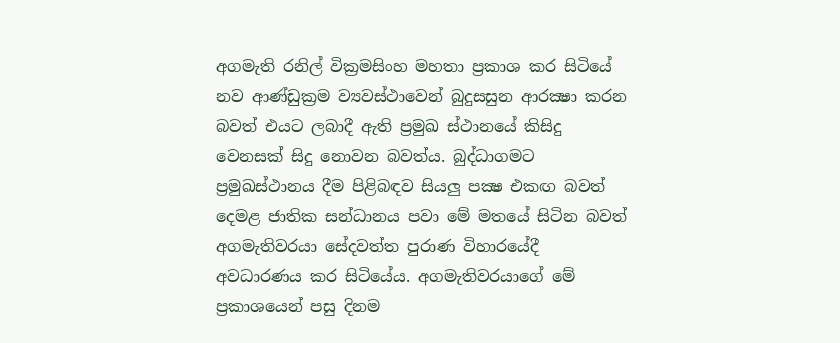අගමැති රනිල් වික්‍රමසිංහ මහතා ප්‍රකාශ කර සිටියේ නව ආණ්‌ඩුක්‍රම ව්‍යවස්‌ථාවෙන් බුදුසසුන ආරක්‍ෂා කරන බවත් එයට ලබාදී ඇති ප්‍රමුඛ ස්‌ථානයේ කිසිදු වෙනසක්‌ සිදු නොවන බවත්ය. බුද්ධාගමට ප්‍රමුඛස්‌ථානය දීම පිළිබඳව සියලු පක්‍ෂ එකඟ බවත් දෙමළ ජාතික සන්ධානය පවා මේ මතයේ සිටින බවත් අගමැතිවරයා සේදවත්ත පුරාණ විහාරයේදී අවධාරණය කර සිටියේය. අගමැතිවරයාගේ මේ ප්‍රකාශයෙන් පසු දිනම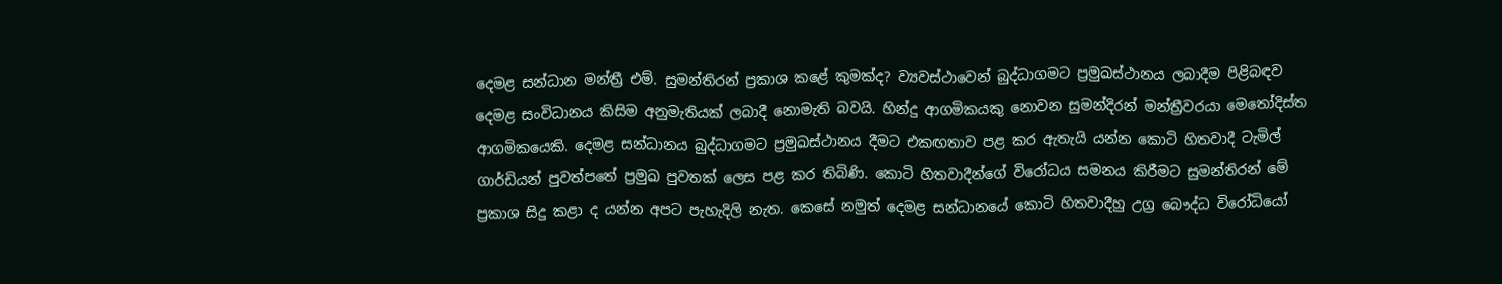දෙමළ සන්ධාන මන්ත්‍රී එම්. සුමන්තිරන් ප්‍රකාශ කළේ කුමක්‌ද? ව්‍යවස්‌ථාවෙන් බුද්ධාගමට ප්‍රමුඛස්‌ථානය ලබාදීම පිළිබඳව දෙමළ සංවිධානය කිසිම අනුමැතියක්‌ ලබාදී නොමැති බවයි. හින්දු ආගමිකයකු නොවන සුමන්දිරන් මන්ත්‍රීවරයා මෙතෝදිස්‌ත ආගමිකයෙකි. දෙමළ සන්ධානය බුද්ධාගමට ප්‍රමුඛස්‌ථානය දීමට එකඟතාව පළ කර ඇතැයි යන්න කොටි හිතවාදී ටැමිල් ගාර්ඩියන් පුවත්පතේ ප්‍රමුඛ පුවතක්‌ ලෙස පළ කර තිබිණි. කොටි හිතවාදීන්ගේ විරෝධය සමනය කිරීමට සුමන්තිරන් මේ ප්‍රකාශ සිදු කළා ද යන්න අපට පැහැදිලි නැත. කෙසේ නමුත් දෙමළ සන්ධානයේ කොටි හිතවාදීහු උග්‍ර බෞද්ධ විරෝධියෝ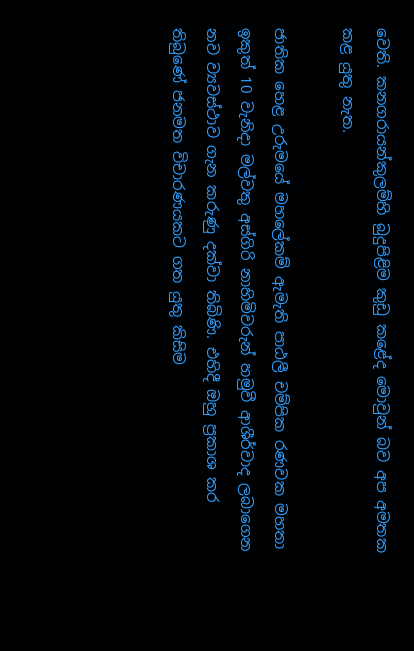වෙති. කනගරායන්කුලම්හි බුදුපිළිම කුඩු කළේද මොවුන් බව අප අමතක කළ යුතු නැත.

ජාතික හෙළ උරුමයේ මහලේකම් ඇමැති පාඨලී චම්පික රණවක මහතා ඉකුත් 10 වැනිදා මල්වතු අස්‌ගිරි නාහිමිවරුන් හමුවී ආශීර්වාද ලබාගෙන නව ව්‍යවස්‌ථාව ගැන කරුණු දක්‌වා තිබිණි. එහිදී ඔහු ප්‍රකාශ කර තිබුණේ ජනමත විචාරණයකට ගත යුතු කිසිම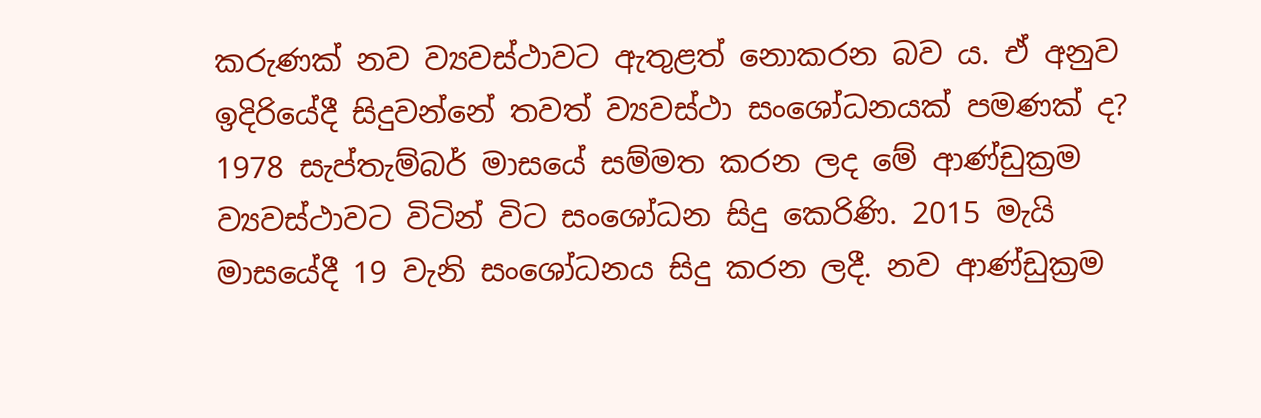කරුණක්‌ නව ව්‍යවස්‌ථාවට ඇතුළත් නොකරන බව ය. ඒ අනුව ඉදිරියේදී සිදුවන්නේ තවත් ව්‍යවස්‌ථා සංශෝධනයක්‌ පමණක්‌ ද? 1978 සැප්තැම්බර් මාසයේ සම්මත කරන ලද මේ ආණ්‌ඩුක්‍රම ව්‍යවස්‌ථාවට විටින් විට සංශෝධන සිදු කෙරිණි. 2015 මැයි මාසයේදී 19 වැනි සංශෝධනය සිදු කරන ලදී. නව ආණ්‌ඩුක්‍රම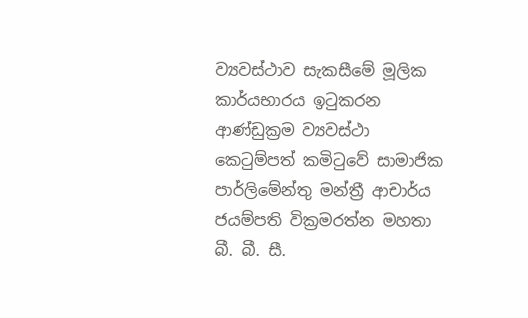ව්‍යවස්‌ථාව සැකසීමේ මූලික කාර්යභාරය ඉටුකරන ආණ්‌ඩුක්‍රම ව්‍යවස්‌ථා කෙටුම්පත් කමිටුවේ සාමාජික පාර්ලිමේන්තු මන්ත්‍රී ආචාර්ය ජයම්පති වික්‍රමරත්න මහතා බී. බී. සී.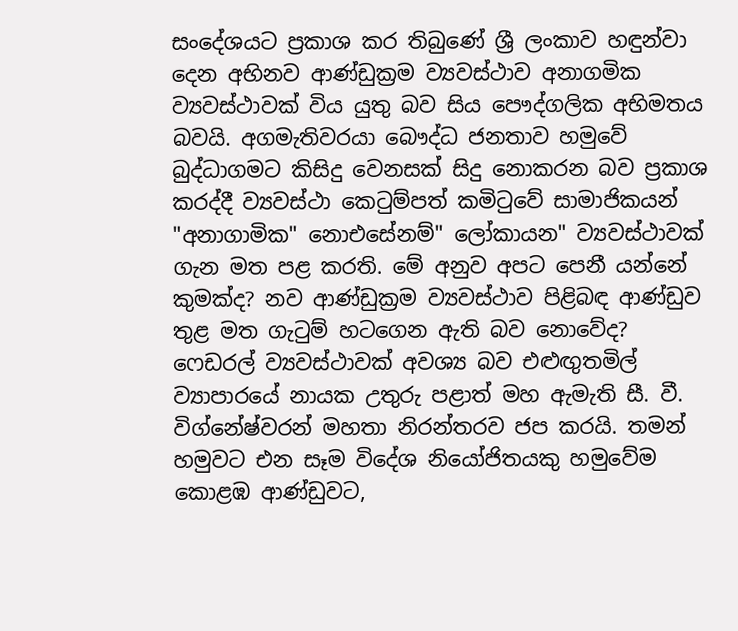සංදේශයට ප්‍රකාශ කර තිබුණේ ශ්‍රී ලංකාව හඳුන්වා දෙන අභිනව ආණ්‌ඩුක්‍රම ව්‍යවස්‌ථාව අනාගමික ව්‍යවස්‌ථාවක්‌ විය යුතු බව සිය පෞද්ගලික අභිමතය බවයි. අගමැතිවරයා බෞද්ධ ජනතාව හමුවේ බුද්ධාගමට කිසිදු වෙනසක්‌ සිදු නොකරන බව ප්‍රකාශ කරද්දී ව්‍යවස්‌ථා කෙටුම්පත් කමිටුවේ සාමාජිකයන් "අනාගාමික" නොඑසේනම්" ලෝකායන" ව්‍යවස්‌ථාවක්‌ ගැන මත පළ කරති. මේ අනුව අපට පෙනී යන්නේ කුමක්‌ද? නව ආණ්‌ඩුක්‍රම ව්‍යවස්‌ථාව පිළිබඳ ආණ්‌ඩුව තුළ මත ගැටුම් හටගෙන ඇති බව නොවේද?
ෆෙඩරල් ව්‍යවස්‌ථාවක්‌ අවශ්‍ය බව එළුඟුතමිල් ව්‍යාපාරයේ නායක උතුරු පළාත් මහ ඇමැති සී. වී. විග්නේෂ්වරන් මහතා නිරන්තරව ජප කරයි. තමන් හමුවට එන සෑම විදේශ නියෝජිතයකු හමුවේම කොළඹ ආණ්‌ඩුවට,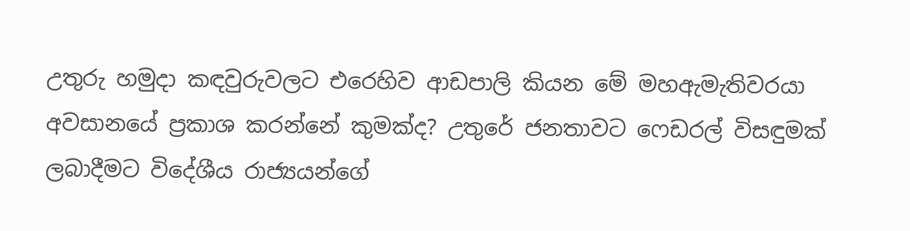උතුරු හමුදා කඳවුරුවලට එරෙහිව ආඩපාලි කියන මේ මහඇමැතිවරයා අවසානයේ ප්‍රකාශ කරන්නේ කුමක්‌ද? උතුරේ ජනතාවට ෆෙඩරල් විසඳුමක්‌ ලබාදීමට විදේශීය රාජ්‍යයන්ගේ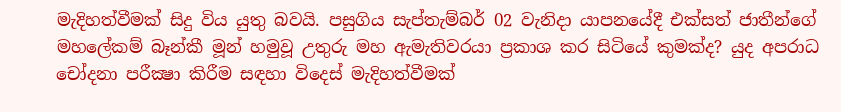මැදිහත්වීමක්‌ සිදු විය යුතු බවයි. පසුගිය සැප්තැම්බර් 02 වැනිදා යාපනයේදී එක්‌සත් ජාතීන්ගේ මහලේකම් බෑන්කී මූන් හමුවූ උතුරු මහ ඇමැතිවරයා ප්‍රකාශ කර සිටියේ කුමක්‌ද? යුද අපරාධ චෝදනා පරීක්‍ෂා කිරීම සඳහා විදෙස්‌ මැදිහත්වීමක්‌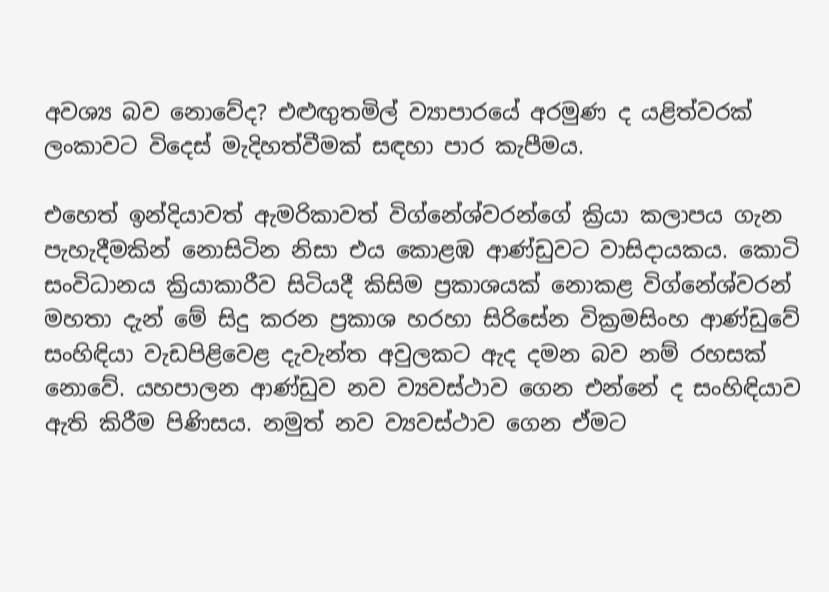අවශ්‍ය බව නොවේද? එළුඟුතමිල් ව්‍යාපාරයේ අරමුණ ද යළිත්වරක්‌ ලංකාවට විදෙස්‌ මැදිහත්වීමක්‌ සඳහා පාර කැපීමය.

එහෙත් ඉන්දියාවත් ඇමරිකාවත් විග්නේශ්වරන්ගේ ක්‍රියා කලාපය ගැන පැහැදීමකින් නොසිටින නිසා එය කොළඹ ආණ්‌ඩුවට වාසිදායකය. කොටි සංවිධානය ක්‍රියාකාරීව සිටියදී කිසිම ප්‍රකාශයක්‌ නොකළ විග්නේශ්වරන් මහතා දැන් මේ සිදු කරන ප්‍රකාශ හරහා සිරිසේන වික්‍රමසිංහ ආණ්‌ඩුවේ සංහිඳියා වැඩපිළිවෙළ දැවැන්ත අවුලකට ඇද දමන බව නම් රහසක්‌ නොවේ. යහපාලන ආණ්‌ඩුව නව ව්‍යවස්‌ථාව ගෙන එන්නේ ද සංහිඳියාව ඇති කිරීම පිණිසය. නමුත් නව ව්‍යවස්‌ථාව ගෙන ඒමට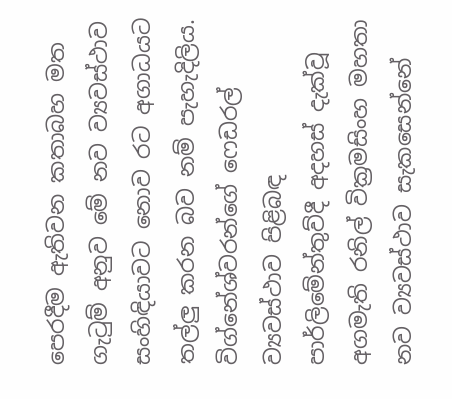පෙරදීම ඇතිවන කතාබහ මත ගැටුම් අනුව මේ නව ව්‍යවස්‌ථාව සංහිඳියාවට නොව රට අගාධයට තල්ලු කරන බව නම් පැහැදිලිය. විග්නේශ්වරන්ගේ ෆෙඩරල් ව්‍යවස්‌ථාව පිළිබඳ පාර්ලිමේන්තුව්දී අදහස්‌ දැක්‌වූ අගමැති රනිල් වික්‍රමසිංහ මහතා නව ව්‍යවස්‌ථාව සැකසෙන්නේ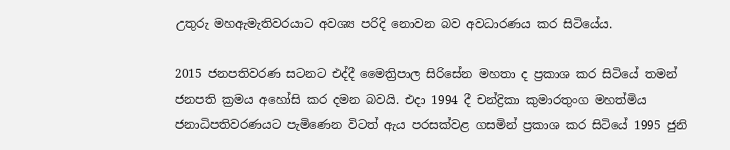උතුරු මහඇමැතිවරයාට අවශ්‍ය පරිදි නොවන බව අවධාරණය කර සිටියේය.

2015 ජනපතිවරණ සටනට එද්දී මෛත්‍රිපාල සිරිසේන මහතා ද ප්‍රකාශ කර සිටියේ තමන් ජනපති ක්‍රමය අහෝසි කර දමන බවයි. එදා 1994 දී චන්ද්‍රිකා කුමාරතුංග මහත්මිය ජනාධිපතිවරණයට පැමිණෙන විටත් ඇය පරසක්‌වළ ගසමින් ප්‍රකාශ කර සිටියේ 1995 ජුනි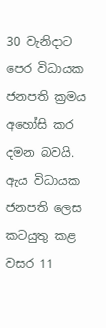30 වැනිදාට පෙර විධායක ජනපති ක්‍රමය අහෝසි කර දමන බවයි. ඇය විධායක ජනපති ලෙස කටයුතු කළ වසර 11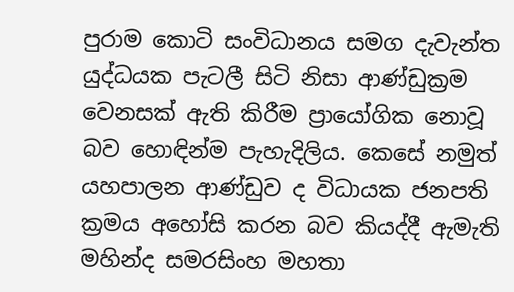පුරාම කොටි සංවිධානය සමග දැවැන්ත යුද්ධයක පැටලී සිටි නිසා ආණ්‌ඩුක්‍රම වෙනසක්‌ ඇති කිරීම ප්‍රායෝගික නොවූ බව හොඳින්ම පැහැදිලිය. කෙසේ නමුත් යහපාලන ආණ්‌ඩුව ද විධායක ජනපති ක්‍රමය අහෝසි කරන බව කියද්දී ඇමැති මහින්ද සමරසිංහ මහතා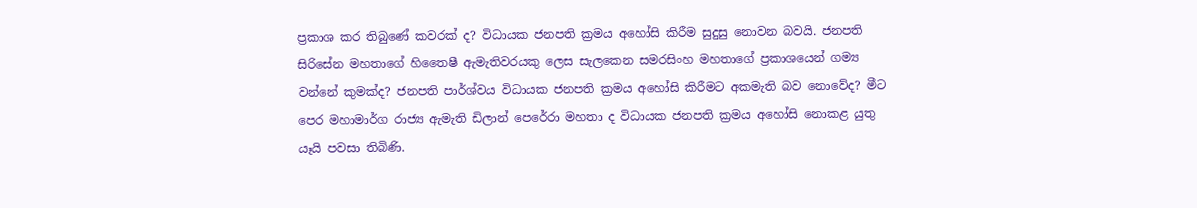ප්‍රකාශ කර තිබුණේ කවරක්‌ ද? විධායක ජනපති ක්‍රමය අහෝසි කිරීම සුදුසු නොවන බවයි. ජනපති සිරිසේන මහතාගේ හිතෛෂී ඇමැතිවරයකු ලෙස සැලකෙන සමරසිංහ මහතාගේ ප්‍රකාශයෙන් ගම්‍ය වන්නේ කුමක්‌ද? ජනපති පාර්ශ්වය විධායක ජනපති ක්‍රමය අහෝසි කිරීමට අකමැති බව නොවේද? මීට පෙර මහාමාර්ග රාජ්‍ය ඇමැති ඩිලාන් පෙරේරා මහතා ද විධායක ජනපති ක්‍රමය අහෝසි නොකළ යුතු යෑයි පවසා තිබිණි.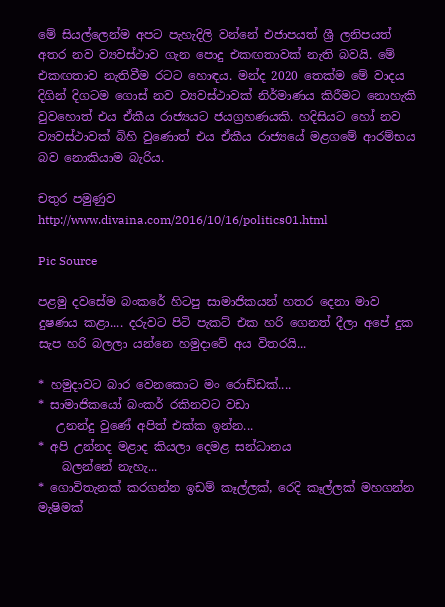මේ සියල්ලෙන්ම අපට පැහැදිලි වන්නේ එජාපයත් ශ්‍රී ලනිපයත් අතර නව ව්‍යවස්‌ථාව ගැන පොදු එකඟතාවක්‌ නැති බවයි. මේ එකඟතාව නැතිවීම රටට හොඳය. මන්ද 2020 තෙක්‌ම මේ වාදය දිගින් දිගටම ගොස්‌ නව ව්‍යවස්‌ථාවක්‌ නිර්මාණය කිරීමට නොහැකි වුවහොත් එය ඒකීය රාජ්‍යයට ජයග්‍රහණයකි. හදිසියට හෝ නව ව්‍යවස්‌ථාවක්‌ බිහි වුණොත් එය ඒකීය රාජ්‍යයේ මළගමේ ආරම්භය බව නොකියාම බැරිය.

චතුර පමුණුව
http://www.divaina.com/2016/10/16/politics01.html

Pic Source

පළමු දවසේම බංකරේ හිටපු සාමාජිකයන් හතර දෙනා මාව දුෂණය කළා.... දරුවට පිටි පැකට්‌ එක හරි ගෙනත් දීලා අපේ දුක සැප හරි බලලා යන්නෙ හමුදාවේ අය විතරයි...

* හමුදාවට බාර වෙනකොට මං රොඩ්ඩක්‌....
* සාමාජිකයෝ බංකර් රකිනවට වඩා
   උනන්දු වුණේ අපිත් එක්‌ක ඉන්න...
* අපි උන්නද මළාද කියලා දෙමළ සන්ධානය
    බලන්නේ නැහැ...
* ගොවිතැනක්‌ කරගන්න ඉඩම් කෑල්ලක්‌, රෙදි කෑල්ලක්‌ මහගන්න මැෂිමක්‌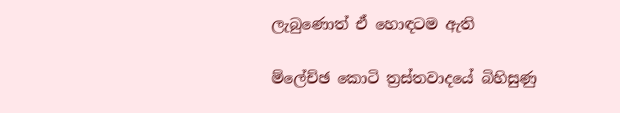ලැබුණොත් ඒ හොඳටම ඇති

ම්ලේච්ඡ කොටි ත්‍රස්‌තවාදයේ බිහිසුණු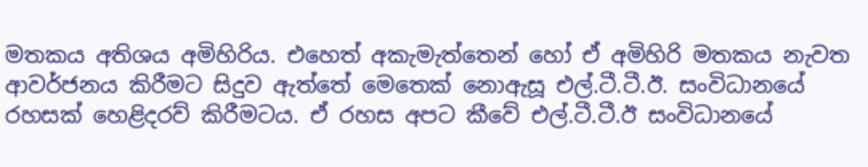මතකය අතිශය අමිහිරිය. එහෙත් අකැමැත්තෙන් හෝ ඒ අමිහිරි මතකය නැවත ආවර්ජනය කිරීමට සිදුව ඇත්තේ මෙතෙක්‌ නොඇසූ එල්.ටී.ටී.ඊ. සංවිධානයේ රහසක්‌ හෙළිදරව් කිරීමටය. ඒ රහස අපට කීවේ එල්.ටී.ටී.ඊ සංවිධානයේ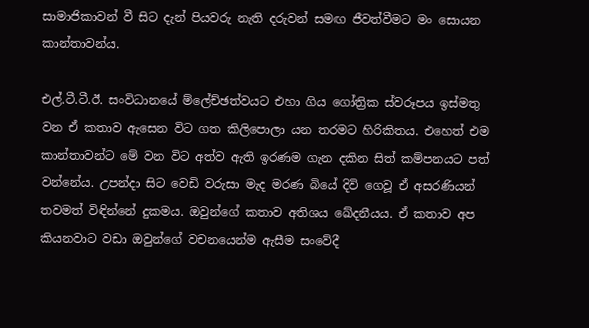සාමාජිකාවන් වී සිට දැන් පියවරු නැති දරුවන් සමඟ ජීවත්වීමට මං සොයන කාන්තාවන්ය.

එල්.ටී.ටී.ඊ. සංවිධානයේ ම්ලේච්ඡත්වයට එහා ගිය ගෝත්‍රික ස්‌වරූපය ඉස්‌මතු වන ඒ කතාව ඇසෙන විට ගත කිලිපොලා යන තරමට හිරිකිතය. එහෙත් එම කාන්තාවන්ට මේ වන විට අත්ව ඇති ඉරණම ගැන දකින සිත් කම්පනයට පත් වන්නේය. උපන්දා සිට වෙඩි වරුසා මැද මරණ බියේ දිවි ගෙවූ ඒ අසරණියන් තවමත් විඳින්නේ දුකමය. ඔවුන්ගේ කතාව අතිශය ඛේදනීයය. ඒ කතාව අප කියනවාට වඩා ඔවුන්ගේ වචනයෙන්ම ඇසීම සංවේදී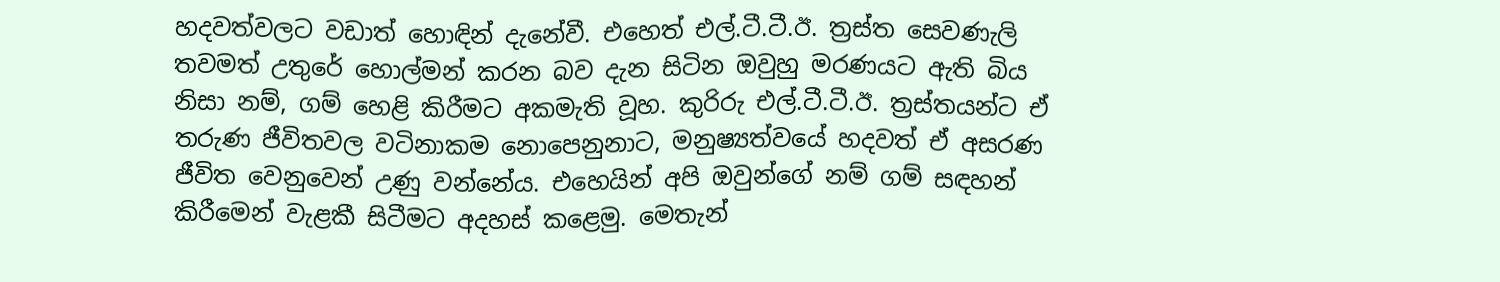හදවත්වලට වඩාත් හොඳින් දැනේවී. එහෙත් එල්.ටී.ටී.ඊ. ත්‍රස්‌ත සෙවණැලි තවමත් උතුරේ හොල්මන් කරන බව දැන සිටින ඔවුහු මරණයට ඇති බිය නිසා නම්, ගම් හෙළි කිරීමට අකමැති වූහ. කුරිරු එල්.ටී.ටී.ඊ. ත්‍රස්‌තයන්ට ඒ තරුණ ජීවිතවල වටිනාකම නොපෙනුනාට, මනුෂ්‍යත්වයේ හදවත් ඒ අසරණ ජීවිත වෙනුවෙන් උණු වන්නේය. එහෙයින් අපි ඔවුන්ගේ නම් ගම් සඳහන් කිරීමෙන් වැළකී සිටීමට අදහස්‌ කළෙමු. මෙතැන්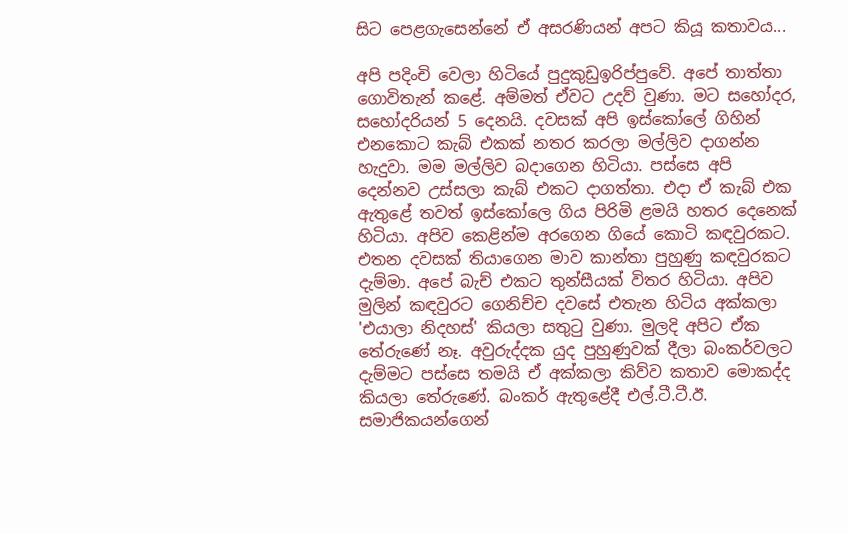සිට පෙළගැසෙන්නේ ඒ අසරණියන් අපට කියූ කතාවය...

අපි පදිංචි වෙලා හිටියේ පුදුකුඩුඉරිප්පුවේ. අපේ තාත්තා ගොවිතැන් කළේ. අම්මත් ඒවට උදව් වුණා. මට සහෝදර, සහෝදරියන් 5 දෙනයි. දවසක්‌ අපි ඉස්‌කෝලේ ගිහින් එනකොට කැබ් එකක්‌ නතර කරලා මල්ලිව දාගන්න හැදුවා. මම මල්ලිව බදාගෙන හිටියා. පස්‌සෙ අපි දෙන්නව උස්‌සලා කැබ් එකට දාගත්තා. එදා ඒ කැබ් එක ඇතුළේ තවත් ඉස්‌කෝලෙ ගිය පිරිමි ළමයි හතර දෙනෙක්‌ හිටියා. අපිව කෙළින්ම අරගෙන ගියේ කොටි කඳවුරකට. එතන දවසක්‌ තියාගෙන මාව කාන්තා පුහුණු කඳවුරකට දැම්මා. අපේ බැච් එකට තුන්සීයක්‌ විතර හිටියා. අපිව මුලින් කඳවුරට ගෙනිච්ච දවසේ එතැන හිටිය අක්‌කලා 'එයාලා නිදහස්‌' කියලා සතුටු වුණා. මුලදි අපිට ඒක තේරුණේ නෑ. අවුරුද්දක යුද පුහුණුවක්‌ දීලා බංකර්වලට දැම්මට පස්‌සෙ තමයි ඒ අක්‌කලා කිව්ව කතාව මොකද්ද කියලා තේරුණේ. බංකර් ඇතුළේදී එල්.ටී.ටී.ඊ. සමාජිකයන්ගෙන්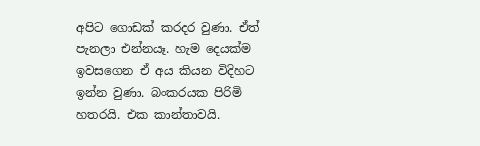අපිට ගොඩක්‌ කරදර වුණා. ඒත් පැනලා එන්නයෑ. හැම දෙයක්‌ම ඉවසගෙන ඒ අය කියන විදිහට ඉන්න වුණා. බංකරයක පිරිමි හතරයි. එක කාන්තාවයි.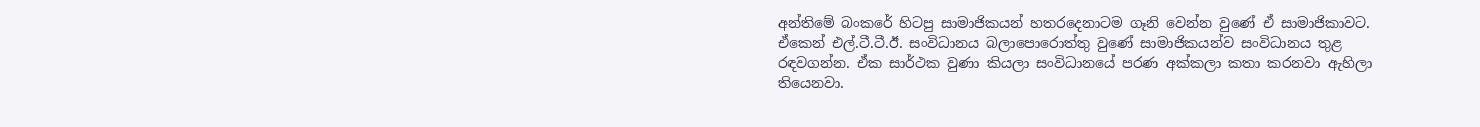අන්තිමේ බංකරේ හිටපු සාමාජිකයන් හතරදෙනාටම ගෑනි වෙන්න වුණේ ඒ සාමාජිකාවට. ඒකෙන් එල්.ටී.ටී.ඊ. සංවිධානය බලාපොරොත්තු වුණේ සාමාජිකයන්ව සංවිධානය තුළ රඳවගන්න. ඒක සාර්ථක වුණා කියලා සංවිධානයේ පරණ අක්‌කලා කතා කරනවා ඇහිලා තියෙනවා.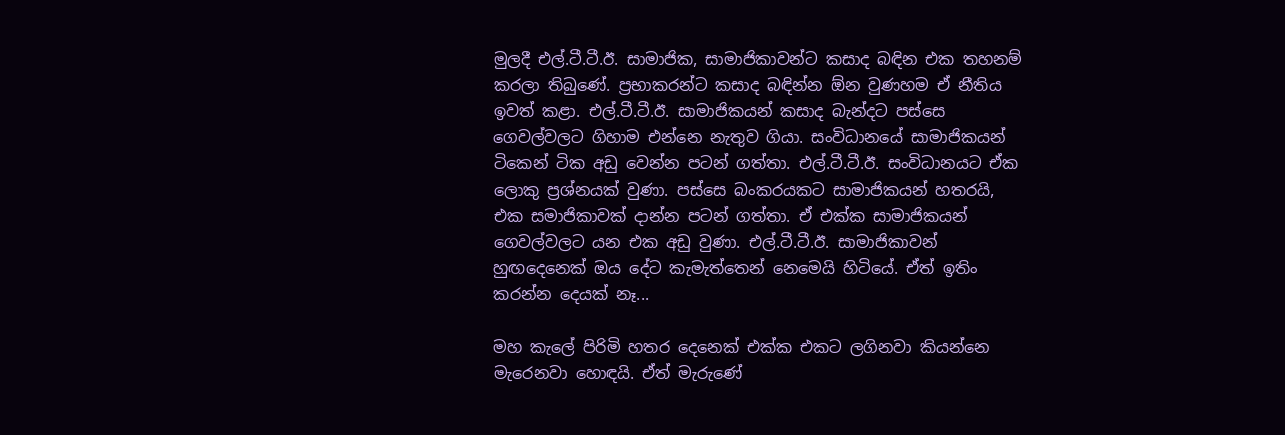මුලදී එල්.ටී.ටී.ඊ. සාමාජික, සාමාජිකාවන්ට කසාද බඳින එක තහනම් කරලා තිබුණේ. ප්‍රභාකරන්ට කසාද බඳින්න ඕන වුණහම ඒ නීතිය ඉවත් කළා. එල්.ටී.ටී.ඊ. සාමාජිකයන් කසාද බැන්දට පස්‌සෙ ගෙවල්වලට ගිහාම එන්නෙ නැතුව ගියා. සංවිධානයේ සාමාජිකයන් ටිකෙන් ටික අඩු වෙන්න පටන් ගත්තා. එල්.ටී.ටී.ඊ. සංවිධානයට ඒක ලොකු ප්‍රශ්නයක්‌ වුණා. පස්‌සෙ බංකරයකට සාමාජිකයන් හතරයි, එක සමාජිකාවක්‌ දාන්න පටන් ගත්තා. ඒ එක්‌ක සාමාජිකයන් ගෙවල්වලට යන එක අඩු වුණා. එල්.ටී.ටී.ඊ. සාමාජිකාවන් හුඟදෙනෙක්‌ ඔය දේට කැමැත්තෙන් නෙමෙයි හිටියේ. ඒත් ඉතිං කරන්න දෙයක්‌ නෑ...

මහ කැලේ පිරිමි හතර දෙනෙක්‌ එක්‌ක එකට ලගිනවා කියන්නෙ මැරෙනවා හොඳයි. ඒත් මැරුණේ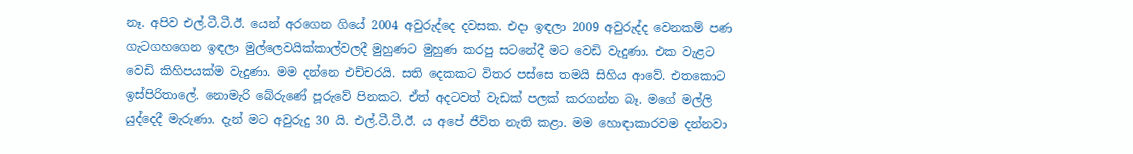නෑ. අපිව එල්.ටී.ටී.ඊ. යෙන් අරගෙන ගියේ 2004 අවුරුද්දෙ දවසක. එදා ඉඳලා 2009 අවුරුද්ද වෙනකම් පණ ගැටගහගෙන ඉඳලා මුල්ලෙවයික්‌කාල්වලදී මුහුණට මුහුණ කරපු සටනේදී මට වෙඩි වැදුණා. එක වැළට වෙඩි කිහිපයක්‌ම වැදුණා. මම දන්නෙ එච්චරයි. සති දෙකකට විතර පස්‌සෙ තමයි සිහිය ආවේ. එතකොට ඉස්‌පිරිතාලේ. නොමැරි බේරුණේ පූරුවේ පිනකට. ඒත් අදටවත් වැඩක්‌ පලක්‌ කරගන්න බෑ. මගේ මල්ලි යුද්දෙදී මැරුණා. දැන් මට අවුරුදු 30 යි. එල්.ටී.ටී.ඊ. ය අපේ ජීවිත නැති කළා. මම හොඳාකාරවම දන්නවා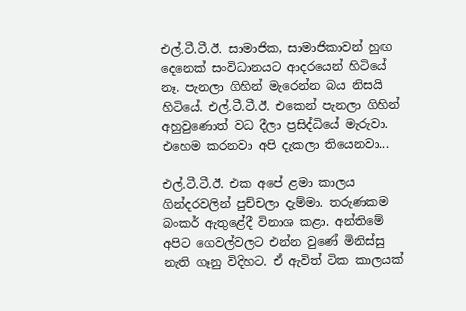එල්.ටී.ටී.ඊ. සාමාජික, සාමාජිකාවන් හුඟ දෙනෙක්‌ සංවිධානයට ආදරයෙන් හිටියේ නෑ. පැනලා ගිහින් මැරෙන්න බය නිසයි හිටියේ. එල්.ටී.ටී.ඊ. එකෙන් පැනලා ගිහින් අහුවුණොත් වධ දීලා ප්‍රසිද්ධියේ මැරුවා. එහෙම කරනවා අපි දැකලා තියෙනවා...

එල්.ටී.ටී.ඊ. එක අපේ ළමා කාලය ගින්දරවලින් පුච්චලා දැම්මා. තරුණකම බංකර් ඇතුළේදී විනාශ කළා. අන්තිමේ අපිට ගෙවල්වලට එන්න වුණේ මිනිස්‌සු නැති ගෑනු විදිහට. ඒ ඇවිත් ටික කාලයක්‌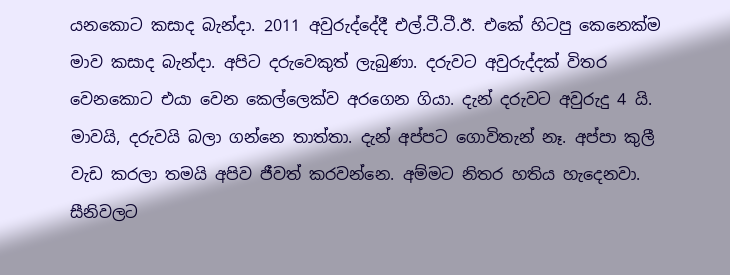යනකොට කසාද බැන්දා. 2011 අවුරුද්දේදී එල්.ටී.ටී.ඊ. එකේ හිටපු කෙනෙක්‌ම මාව කසාද බැන්දා. අපිට දරුවෙකුත් ලැබුණා. දරුවට අවුරුද්දක්‌ විතර වෙනකොට එයා වෙන කෙල්ලෙක්‌ව අරගෙන ගියා. දැන් දරුවට අවුරුදු 4 යි. මාවයි, දරුවයි බලා ගන්නෙ තාත්තා. දැන් අප්පට ගොවිතැන් නෑ. අප්පා කුලී වැඩ කරලා තමයි අපිව ජීවත් කරවන්නෙ. අම්මට නිතර හතිය හැදෙනවා. සීනිවලට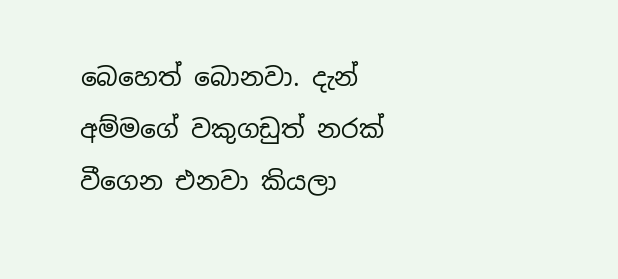බෙහෙත් බොනවා. දැන් අම්මගේ වකුගඩුත් නරක්‌ වීගෙන එනවා කියලා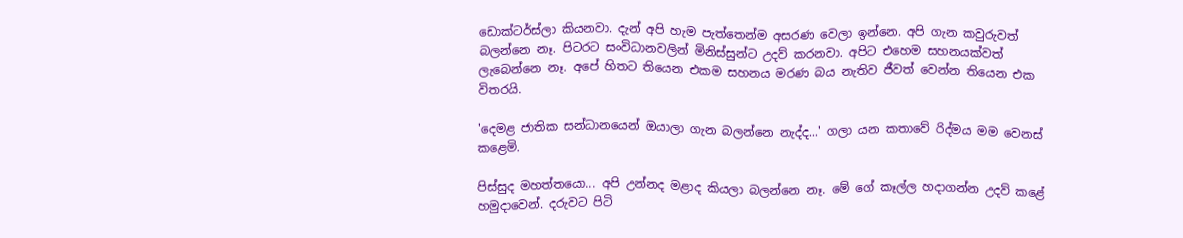ඩොක්‌ටර්ස්‌ලා කියනවා. දැන් අපි හැම පැත්තෙන්ම අසරණ වෙලා ඉන්නෙ. අපි ගැන කවුරුවත් බලන්නෙ නෑ. පිටරට සංවිධානවලින් මිනිස්‌සුන්ට උදව් කරනවා. අපිට එහෙම සහනයක්‌වත් ලැබෙන්නෙ නෑ. අපේ හිතට තියෙන එකම සහනය මරණ බය නැතිව ජීවත් වෙන්න තියෙන එක විතරයි.

'දෙමළ ජාතික සන්ධානයෙන් ඔයාලා ගැන බලන්නෙ නැද්ද...' ගලා යන කතාවේ රිද්මය මම වෙනස්‌ කළෙමි.

පිස්‌සුද මහත්තයො... අපි උන්නද මළාද කියලා බලන්නෙ නෑ. මේ ගේ කෑල්ල හදාගන්න උදව් කළේ හමුදාවෙන්. දරුවට පිටි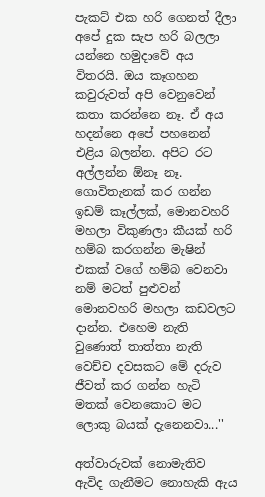පැකට්‌ එක හරි ගෙනත් දීලා අපේ දුක සැප හරි බලලා යන්නෙ හමුදාවේ අය විතරයි. ඔය කෑගහන කවුරුවත් අපි වෙනුවෙන් කතා කරන්නෙ නෑ. ඒ අය හදන්නෙ අපේ පහනෙන් එළිය බලන්න. අපිට රට අල්ලන්න ඕනෑ නෑ. ගොවිතැනක්‌ කර ගන්න ඉඩම් කෑල්ලක්‌, මොනවහරි මහලා විකුණලා කීයක්‌ හරි හම්බ කරගන්න මැෂින් එකක්‌ වගේ හම්බ වෙනවා නම් මටත් පුළුවන් මොනවහරි මහලා කඩවලට දාන්න. එහෙම නැති වුණොත් තාත්තා නැති වෙච්ච දවසකට මේ දරුව ජීවත් කර ගන්න හැටි මතක්‌ වෙනකොට මට ලොකු බයක්‌ දැනෙනවා...''

අත්වාරුවක්‌ නොමැතිව ඇවිද ගැනීමට නොහැකි ඇය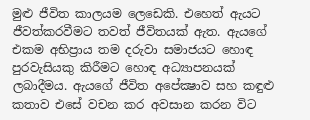මුළු ජීවිත කාලයම ලෙඩෙකි. එහෙත් ඇයට ජීවත්කරවීමට තවත් ජීවිතයක්‌ ඇත. ඇයගේ එකම අභිප්‍රාය තම දරුවා සමාජයට හොඳ පුරවැසියකු කිරීමට හොඳ අධ්‍යාපනයක්‌ ලබාදීමය. ඇයගේ ජීවිත අපේක්‍ෂාව සහ කඳුළු කතාව එසේ වචන කර අවසාන කරන විට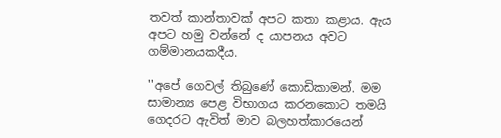තවත් කාන්තාවක්‌ අපට කතා කළාය. ඇය අපට හමු වන්නේ ද යාපනය අවට ගම්මානයකදීය.

''අපේ ගෙවල් තිබුණේ කොඩිකාමන්. මම සාමාන්‍ය පෙළ විභාගය කරනකොට තමයි ගෙදරට ඇවිත් මාව බලහත්කාරයෙන්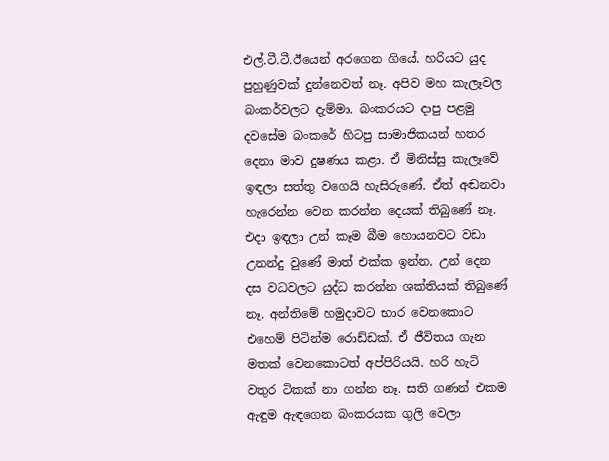එල්.ටී.ටී.ඊයෙන් අරගෙන ගියේ. හරියට යුද පුහුණුවක්‌ දුන්නෙවත් නෑ. අපිව මහ කැලෑවල බංකර්වලට දැම්මා. බංකරයට දාපු පළමු දවසේම බංකරේ හිටපු සාමාජිකයන් හතර දෙනා මාව දුෂණය කළා. ඒ මිනිස්‌සු කැලෑවේ ඉඳලා සත්තු වගෙයි හැසිරුණේ. ඒත් අඬනවා හැරෙන්න වෙන කරන්න දෙයක්‌ තිබුණේ නෑ. එදා ඉඳලා උන් කෑම බීම හොයනවට වඩා උනන්දු වුණේ මාත් එක්‌ක ඉන්න. උන් දෙන දස වධවලට යුද්ධ කරන්න ශක්‌තියක්‌ තිබුණේ නෑ. අන්තිමේ හමුදාවට භාර වෙනකොට එහෙම් පිටින්ම රොඩ්ඩක්‌. ඒ ජීවිතය ගැන මතක්‌ වෙනකොටත් අප්පිරියයි. හරි හැටි වතුර ටිකක්‌ නා ගන්න නෑ. සති ගණන් එකම ඇඳුම ඇඳගෙන බංකරයක ගුලි වෙලා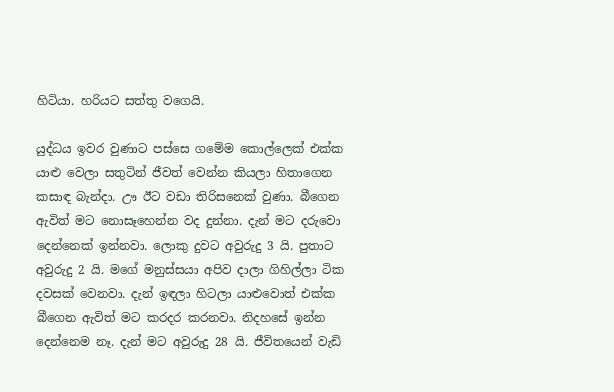හිටියා. හරියට සත්තු වගෙයි.

යුද්ධය ඉවර වුණාට පස්‌සෙ ගමේම කොල්ලෙක්‌ එක්‌ක යාළු වෙලා සතුටින් ජීවත් වෙන්න කියලා හිතාගෙන කසාඳ බැන්දා. ඌ ඊට වඩා තිරිසනෙක්‌ වුණා. බීගෙන ඇවිත් මට නොසෑහෙන්න වද දුන්නා. දැන් මට දරුවො දෙන්නෙක්‌ ඉන්නවා. ලොකු දුවට අවුරුදු 3 යි. පුතාට අවුරුදු 2 යි. මගේ මනුස්‌සයා අපිව දාලා ගිහිල්ලා ටික දවසක්‌ වෙනවා. දැන් ඉඳලා හිටලා යාළුවොත් එක්‌ක බීගෙන ඇවිත් මට කරදර කරනවා. නිදහසේ ඉන්න දෙන්නෙම නෑ. දැන් මට අවුරුදු 28 යි. ජීවිතයෙන් වැඩි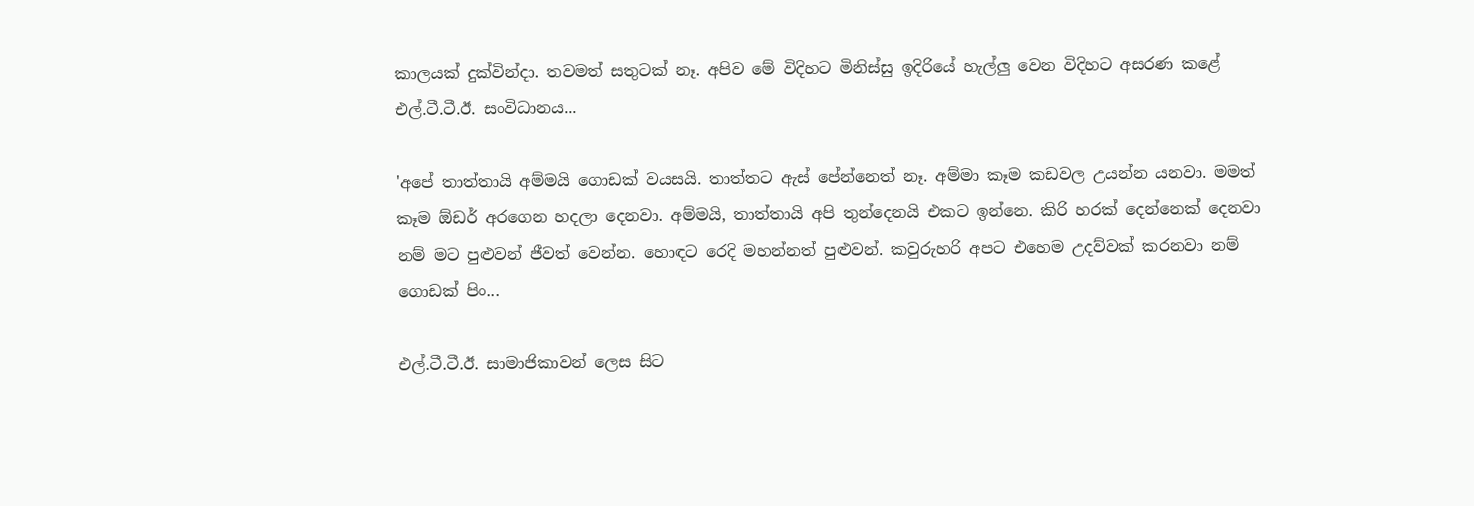කාලයක්‌ දුක්‌වින්දා. තවමත් සතුටක්‌ නෑ. අපිව මේ විදිහට මිනිස්‌සු ඉදිරියේ හැල්ලු වෙන විදිහට අසරණ කළේ එල්.ටී.ටී.ඊ. සංවිධානය...

'අපේ තාත්තායි අම්මයි ගොඩක්‌ වයසයි. තාත්තට ඇස්‌ පේන්නෙත් නෑ. අම්මා කෑම කඩවල උයන්න යනවා. මමත් කෑම ඕඩර් අරගෙන හදලා දෙනවා. අම්මයි, තාත්තායි අපි තුන්දෙනයි එකට ඉන්නෙ. කිරි හරක්‌ දෙන්නෙක්‌ දෙනවා නම් මට පුළුවන් ජීවත් වෙන්න. හොඳට රෙදි මහන්නත් පුළුවන්. කවුරුහරි අපට එහෙම උදව්වක්‌ කරනවා නම් ගොඩක්‌ පිං...

එල්.ටී.ටී.ඊ. සාමාජිකාවන් ලෙස සිට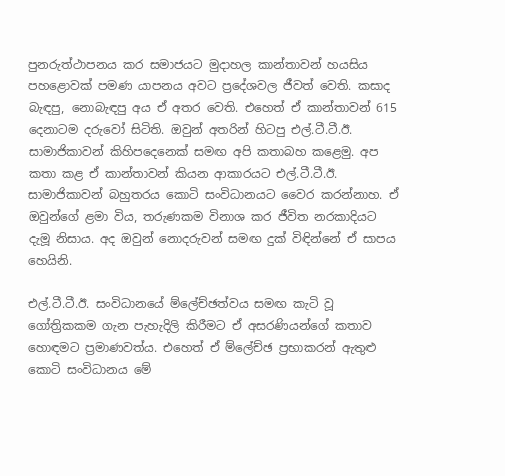පුනරුත්ථාපනය කර සමාජයට මුදාහල කාන්තාවන් හයසිය පහළොවක්‌ පමණ යාපනය අවට ප්‍රදේශවල ජීවත් වෙති. කසාද බැඳපු, නොබැඳපු අය ඒ අතර වෙති. එහෙත් ඒ කාන්තාවන් 615 දෙනාටම දරුවෝ සිටිති. ඔවුන් අතරින් හිටපු එල්.ටී.ටී.ඊ. සාමාජිකාවන් කිහිපදෙනෙක්‌ සමඟ අපි කතාබහ කළෙමු. අප කතා කළ ඒ කාන්තාවන් කියන ආකාරයට එල්.ටී.ටී.ඊ. සාමාජිකාවන් බහුතරය කොටි සංවිධානයට වෛර කරන්නාහ. ඒ ඔවුන්ගේ ළමා විය, තරුණකම විනාශ කර ජීවිත නරකාදියට දැමූ නිසාය. අද ඔවුන් නොදරුවන් සමඟ දුක්‌ විඳින්නේ ඒ සාපය හෙයිනි.

එල්.ටී.ටී.ඊ. සංවිධානයේ ම්ලේච්ඡත්වය සමඟ කැටි වූ ගෝත්‍රිකකම ගැන පැහැදිලි කිරීමට ඒ අසරණියන්ගේ කතාව හොඳමට ප්‍රමාණවත්ය. එහෙත් ඒ ම්ලේච්ඡ ප්‍රභාකරන් ඇතුළු කොටි සංවිධානය මේ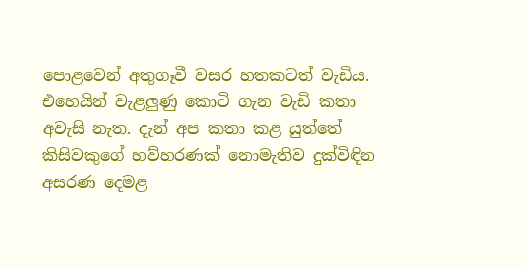පොළවෙන් අතුගෑවී වසර හතකටත් වැඩිය. එහෙයින් වැළලුණු කොටි ගැන වැඩි කතා අවැසි නැත. දැන් අප කතා කළ යුත්තේ කිසිවකුගේ හව්හරණක්‌ නොමැතිව දුක්‌විඳින අසරණ දෙමළ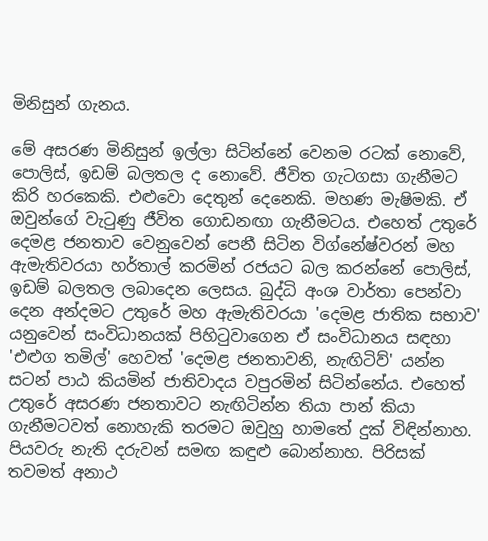මිනිසුන් ගැනය.

මේ අසරණ මිනිසුන් ඉල්ලා සිටින්නේ වෙනම රටක්‌ නොවේ, පොලිස්‌, ඉඩම් බලතල ද නොවේ. ජීවිත ගැටගසා ගැනීමට කිරි හරකෙකි. එළුවො දෙතුන් දෙනෙකි. මහණ මැෂිමකි. ඒ ඔවුන්ගේ වැටුණු ජීවිත ගොඩනඟා ගැනීමටය. එහෙත් උතුරේ දෙමළ ජනතාව වෙනුවෙන් පෙනී සිටින විග්නේෂ්වරන් මහ ඇමැතිවරයා හර්තාල් කරමින් රජයට බල කරන්නේ පොලිස්‌, ඉඩම් බලතල ලබාදෙන ලෙසය. බුද්ධි අංශ වාර්තා පෙන්වා දෙන අන්දමට උතුරේ මහ ඇමැතිවරයා 'දෙමළ ජාතික සභාව' යනුවෙන් සංවිධානයක්‌ පිහිටුවාගෙන ඒ සංවිධානය සඳහා 'එළුග තමිල්' හෙවත් 'දෙමළ ජනතාවනි, නැඟිටිව්' යන්න සටන් පාඨ කියමින් ජාතිවාදය වපුරමින් සිටින්නේය. එහෙත් උතුරේ අසරණ ජනතාවට නැඟිටින්න තියා පාන් කියා ගැනීමටවත් නොහැකි තරමට ඔවුහු හාමතේ දුක්‌ විඳින්නාහ. පියවරු නැති දරුවන් සමඟ කඳුළු බොන්නාහ. පිරිසක්‌ තවමත් අනාථ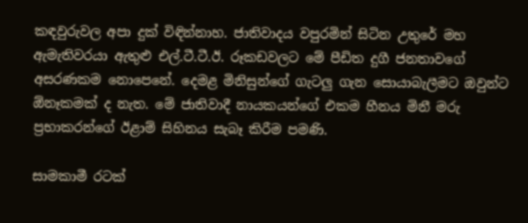කඳවුරුවල අපා දුක්‌ විඳින්නාහ. ජාතිවාදය වපුරමින් සිටින උතුරේ මහ ඇමැතිවරයා ඇතුළු එල්.ටී.ටී.ඊ. රූකඩවලට මේ පීඩිත දුගී ජනතාවගේ අසරණකම නොපෙනේ. දෙමළ මිනිසුන්ගේ ගැටලු ගැන සොයාබැලීමට ඔවුන්ට ඕනෑකමක්‌ ද නැත. මේ ජාතිවාදී නායකයන්ගේ එකම හීනය මිනී මරු ප්‍රභාකරන්ගේ ඊළාම් සිහිනය සැබෑ කිරීම පමණි.

සාමකාමී රටක්‌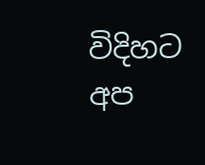විදිහට අප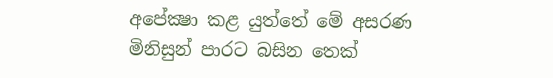අපේක්‍ෂා කළ යුත්තේ මේ අසරණ මිනිසුන් පාරට බසින තෙක්‌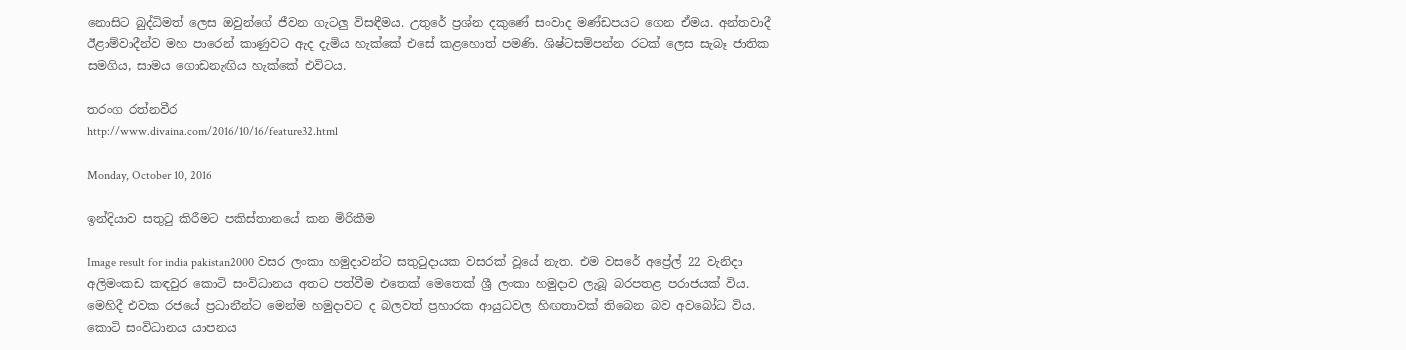නොසිට බුද්ධිමත් ලෙස ඔවුන්ගේ ජීවන ගැටලු විසඳීමය. උතුරේ ප්‍රශ්න දකුණේ සංවාද මණ්‌ඩපයට ගෙන ඒමය. අන්තවාදී ඊළාම්වාදීන්ව මහ පාරෙන් කාණුවට ඇද දැමිය හැක්‌කේ එසේ කළහොත් පමණි. ශිෂ්ටසම්පන්න රටක්‌ ලෙස සැබෑ ජාතික සමගිය, සාමය ගොඩනැඟිය හැක්‌කේ එවිටය.

තරංග රත්නවීර
http://www.divaina.com/2016/10/16/feature32.html

Monday, October 10, 2016

ඉන්දියාව සතුටු කිරීමට පකිස්‌තානයේ කන මිරිකීම

Image result for india pakistan2000 වසර ලංකා හමුදාවන්ට සතුටුදායක වසරක්‌ වූයේ නැත. එම වසරේ අප්‍රේල් 22 වැනිදා අලිමංකඩ කඳවුර කොටි සංවිධානය අතට පත්වීම එතෙක්‌ මෙතෙක්‌ ශ්‍රී ලංකා හමුදාව ලැබූ බරපතළ පරාජයක්‌ විය. මෙහිදී එවක රජයේ ප්‍රධානීන්ට මෙන්ම හමුදාවට ද බලවත් ප්‍රහාරක ආයුධවල හිඟතාවක්‌ තිබෙන බව අවබෝධ විය. කොටි සංවිධානය යාපනය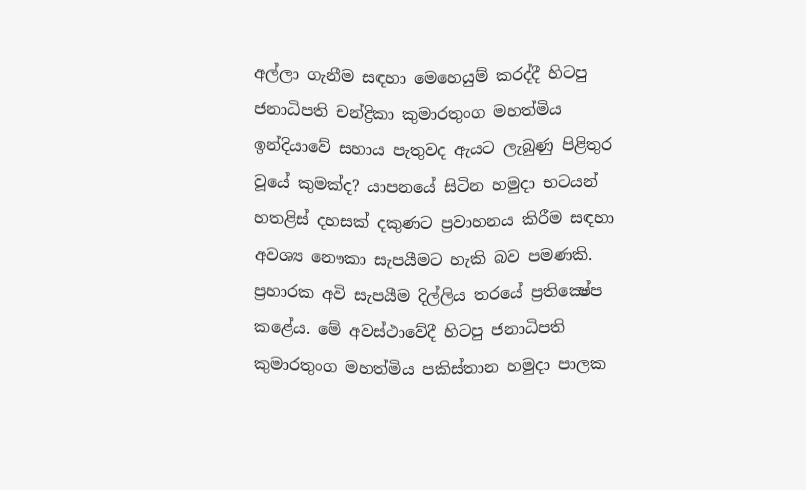අල්ලා ගැනීම සඳහා මෙහෙයුම් කරද්දී හිටපු ජනාධිපති චන්ද්‍රිකා කුමාරතුංග මහත්මිය ඉන්දියාවේ සහාය පැතුවද ඇයට ලැබුණු පිළිතුර වූයේ කුමක්‌ද? යාපනයේ සිටින හමුදා භටයන් හතළිස්‌ දහසක්‌ දකුණට ප්‍රවාහනය කිරීම සඳහා අවශ්‍ය නෞකා සැපයීමට හැකි බව පමණකි. ප්‍රහාරක අවි සැපයීම දිල්ලිය තරයේ ප්‍රතික්‍ෂේප කළේය. මේ අවස්‌ථාවේදී හිටපු ජනාධිපති කුමාරතුංග මහත්මිය පකිස්‌තාන හමුදා පාලක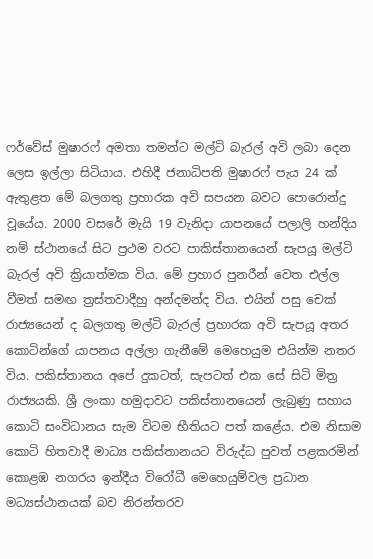ෆර්වේස්‌ මුෂාරෆ් අමතා තමන්ට මල්ටි බැරල් අවි ලබා දෙන ලෙස ඉල්ලා සිටියාය. එහිදී ජනාධිපති මුෂාරෆ් පැය 24 ක්‌ ඇතුළත මේ බලගතු ප්‍රහාරක අවි සපයන බවට පොරොන්දු වූයේය. 2000 වසරේ මැයි 19 වැනිදා යාපනයේ පලාලි හන්දිය නම් ස්‌ථානයේ සිට ප්‍රථම වරට පාකිස්‌තානයෙන් සැපයූ මල්ටි බැරල් අවි ක්‍රියාත්මක විය. මේ ප්‍රහාර පුනරීන් වෙත එල්ල වීමත් සමඟ ත්‍රස්‌තවාදීහු අන්දමන්ද විය. එයින් පසු චෙක්‌ රාජ්‍යයෙන් ද බලගතු මල්ටි බැරල් ප්‍රහාරක අවි සැපයූ අතර කොටින්ගේ යාපනය අල්ලා ගැනීමේ මෙහෙයුම එයින්ම නතර විය. පකිස්‌තානය අපේ දුකටත්, සැපටත් එක සේ සිටි මිත්‍ර රාජ්‍යයකි. ශ්‍රී ලංකා හමුදාවට පකිස්‌තානයෙන් ලැබුණු සහාය කොටි සංවිධානය සැම විටම භීතියට පත් කළේය. එම නිසාම කොටි හිතවාදී මාධ්‍ය පකිස්‌තානයට විරුද්ධ පුවත් පළකරමින් කොළඹ නගරය ඉන්දීය විරෝධී මෙහෙයුම්වල ප්‍රධාන මධ්‍යස්‌ථානයක්‌ බව නිරන්තරව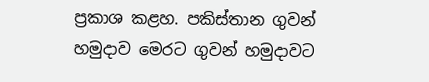ප්‍රකාශ කළහ. පකිස්‌තාන ගුවන් හමුදාව මෙරට ගුවන් හමුදාවට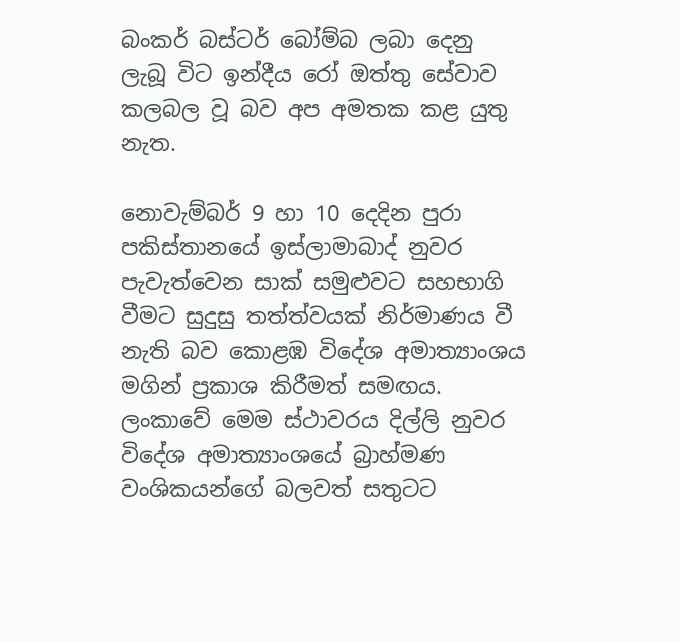බංකර් බස්‌ටර් බෝම්බ ලබා දෙනු ලැබූ විට ඉන්දීය රෝ ඔත්තු සේවාව කලබල වූ බව අප අමතක කළ යුතු නැත.

නොවැම්බර් 9 හා 10 දෙදින පුරා පකිස්‌තානයේ ඉස්‌ලාමාබාද් නුවර පැවැත්වෙන සාක්‌ සමුළුවට සහභාගි වීමට සුදුසු තත්ත්වයක්‌ නිර්මාණය වී නැති බව කොළඹ විදේශ අමාත්‍යාංශය මගින් ප්‍රකාශ කිරීමත් සමඟය. ලංකාවේ මෙම ස්‌ථාවරය දිල්ලි නුවර විදේශ අමාත්‍යාංශයේ බ්‍රාහ්මණ වංශිකයන්ගේ බලවත් සතුටට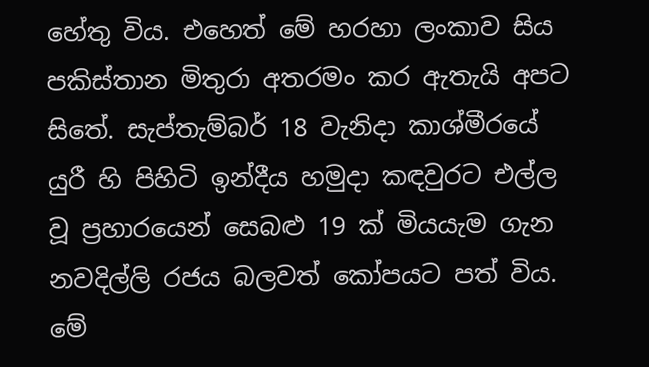හේතු විය. එහෙත් මේ හරහා ලංකාව සිය පකිස්‌තාන මිතුරා අතරමං කර ඇතැයි අපට සිතේ. සැප්තැම්බර් 18 වැනිදා කාශ්මීරයේ යුරී හි පිහිටි ඉන්දීය හමුදා කඳවුරට එල්ල වූ ප්‍රහාරයෙන් සෙබළු 19 ක්‌ මියයැම ගැන නවදිල්ලි රජය බලවත් කෝපයට පත් විය. මේ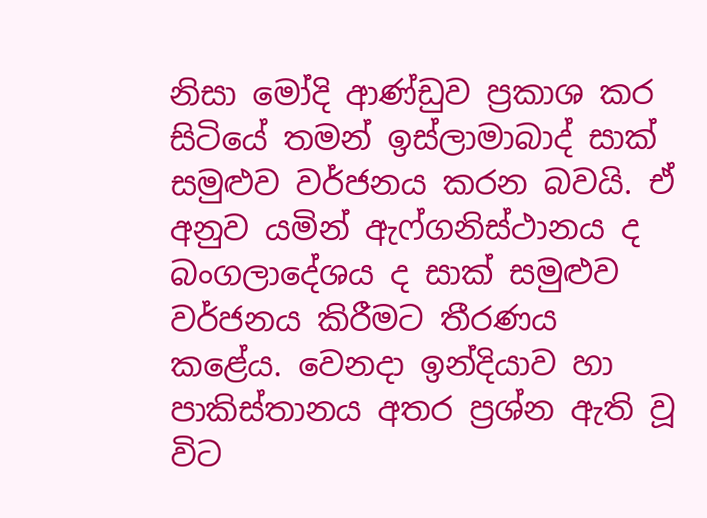නිසා මෝදි ආණ්‌ඩුව ප්‍රකාශ කර සිටියේ තමන් ඉස්‌ලාමාබාද් සාක්‌ සමුළුව වර්ජනය කරන බවයි. ඒ අනුව යමින් ඇෆ්ගනිස්‌ථානය ද බංගලාදේශය ද සාක්‌ සමුළුව වර්ජනය කිරීමට තීරණය කළේය. වෙනදා ඉන්දියාව හා පාකිස්‌තානය අතර ප්‍රශ්න ඇති වූ විට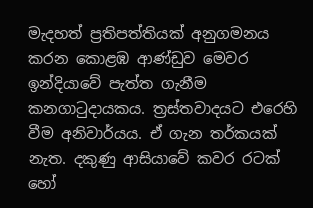මැදහත් ප්‍රතිපත්තියක්‌ අනුගමනය කරන කොළඹ ආණ්‌ඩුව මෙවර ඉන්දියාවේ පැත්ත ගැනීම කනගාටුදායකය. ත්‍රස්‌තවාදයට එරෙහි වීම අනිවාර්යය. ඒ ගැන තර්කයක්‌ නැත. දකුණු ආසියාවේ කවර රටක්‌ හෝ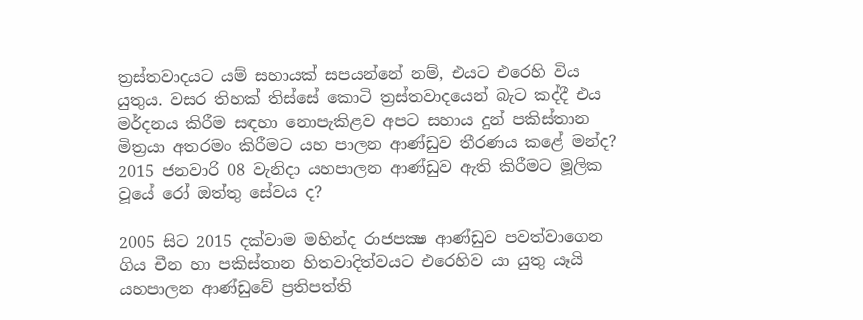ත්‍රස්‌තවාදයට යම් සහායක්‌ සපයන්නේ නම්, එයට එරෙහි විය යුතුය. වසර තිහක්‌ තිස්‌සේ කොටි ත්‍රස්‌තවාදයෙන් බැට කද්දී එය මර්දනය කිරීම සඳහා නොපැකිළව අපට සහාය දුන් පකිස්‌තාන මිත්‍රයා අතරමං කිරීමට යහ පාලන ආණ්‌ඩුව තීරණය කළේ මන්ද? 2015 ජනවාරි 08 වැනිදා යහපාලන ආණ්‌ඩුව ඇති කිරීමට මූලික වූයේ රෝ ඔත්තු සේවය ද?

2005 සිට 2015 දක්‌වාම මහින්ද රාජපක්‍ෂ ආණ්‌ඩුව පවත්වාගෙන ගිය චීන හා පකිස්‌තාන හිතවාදිත්වයට එරෙහිව යා යුතු යෑයි යහපාලන ආණ්‌ඩුවේ ප්‍රතිපත්ති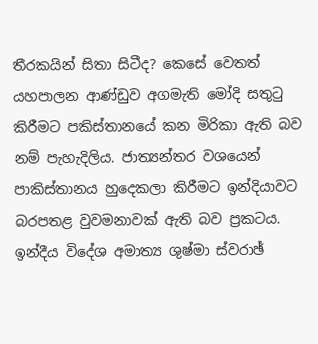තීරකයින් සිතා සිටීද? කෙසේ වෙතත් යහපාලන ආණ්‌ඩුව අගමැති මෝදි සතුටු කිරීමට පකිස්‌තානයේ කන මිරිකා ඇති බව නම් පැහැදිලිය. ජාත්‍යන්තර වශයෙන් පාකිස්‌තානය හුදෙකලා කිරීමට ඉන්දියාවට බරපතළ වුවමනාවක්‌ ඇති බව ප්‍රකටය. ඉන්දීය විදේශ අමාත්‍ය ශුෂ්මා ස්‌වරාඡ්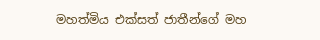මහත්මිය එක්‌සත් ජාතීන්ගේ මහ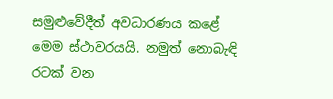සමුළුවේදීත් අවධාරණය කළේ මෙම ස්‌ථාවරයයි. නමුත් නොබැඳි රටක්‌ වන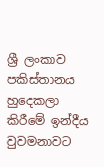ශ්‍රී ලංකාව පකිස්‌තානය හුදෙකලා කිරීමේ ඉන්දීය වුවමනාවට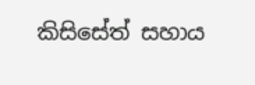කිසිසේත් සහාය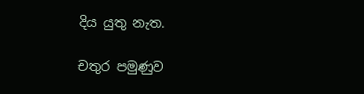දිය යුතු නැත.

චතුර පමුණුව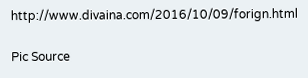http://www.divaina.com/2016/10/09/forign.html

Pic Source